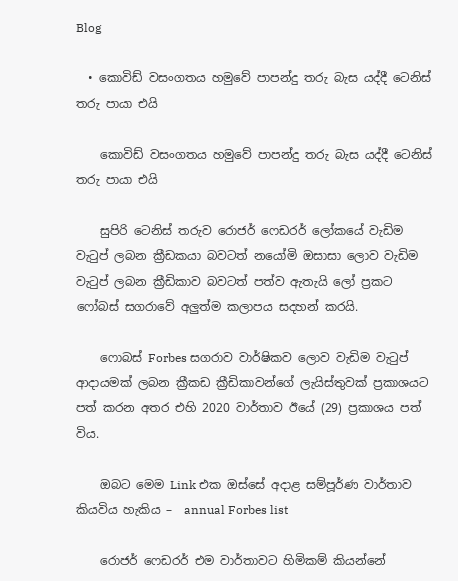Blog

  • කොවිඩ් වසංගතය හමුවේ පාපන්දු තරු බැස යද්දී ටෙනිස් තරු පායා එයි

    කොවිඩ් වසංගතය හමුවේ පාපන්දු තරු බැස යද්දී ටෙනිස් තරු පායා එයි

    සුපිරි ටෙනිස් තරුව රොජර් ෆෙඩරර් ලෝකයේ වැඩිම වැටුප් ලබන ක්‍රීඩකයා බවටත් නයෝමි ඔසාසා ලොව වැඩිම වැටුප් ලබන ක්‍රීඩිකාව බවටත් පත්ව ඇතැයි ලෝ ප්‍රකට ෆෝබස් සගරාවේ අලුත්ම කලාපය සදහන් කරයි.

    ෆොබස් Forbes සගරාව වාර්ෂිකව ලොව වැඩිම වැටුප් ආදායමක් ලබන ක්‍රීකඩ ක්‍රීඩිකාවන්ගේ ලැයිස්තුවක් ප්‍රකාශයට පත් කරන අතර එහි 2020 වාර්තාව ඊයේ (29) ප්‍රකාශය පත් විය.

    ඔබට මෙම Link එක ඔස්සේ අදාළ සම්පූර්ණ වාර්තාව කියවිය හැකිය –  annual Forbes list

    රොජර් ෆෙඩරර් එම වාර්තාවට හිමිකම් කියන්නේ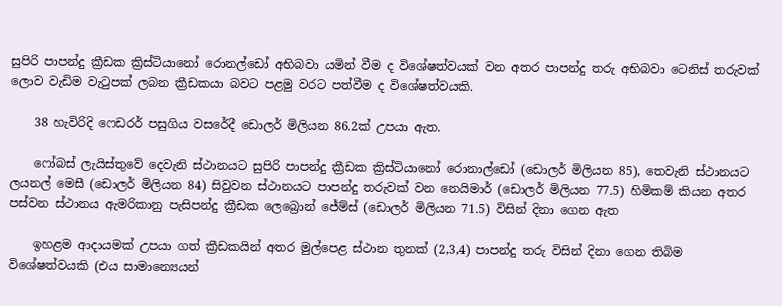සුපිරි පාපන්දු ක්‍රීඩක ක්‍රිස්ටියානෝ රොනල්ඩෝ අභිබවා යමින් වීම ද විශේෂත්වයක් වන අතර පාපන්දු තරු අභිබවා ටෙනිස් තරුවක් ලොව වැඩිම වැටුපක් ලබන ක්‍රීඩකයා බවට පළමු වරට පත්වීම ද විශේෂත්වයකි.

    38 හැවිරිදි ෆෙඩරර් පසුගිය වසරේදී ඩොලර් මිලියන 86.2ක් උපයා ඇත.

    ෆෝබස් ලැයිස්තුවේ දෙවැනි ස්ථානයට සුපිරි පාපන්දු ක්‍රීඩක ක්‍රිස්ටියානෝ රොනාල්ඩෝ (ඩොලර් මිලියන 85), තෙවැනි ස්ථානයට ලයනල් මෙසී (ඩොලර් මිලියන 84) සිවුවන ස්ථානයට පාපන්දු තරුවක් වන නෙයිමාර් (ඩොලර් මිලියන 77.5) හිමිකම් කියන අතර පස්වන ස්ථානය ඇමරිකානු පැසිපන්දු ක්‍රීඩක ලෙබ්‍රොන් ජේම්ස් (ඩොලර් මිලියන 71.5) විසින් දිනා ගෙන ඇත

    ඉහළම ආදායමක් උපයා ගත් ක්‍රීඩකයින් අතර මුල්පෙළ ස්ථාන තුනක් (2,3,4) පාපන්දු තරු විසින් දිනා ගෙන තිබිම විශේෂත්වයකි (එය සාමාන්‍යෙයන්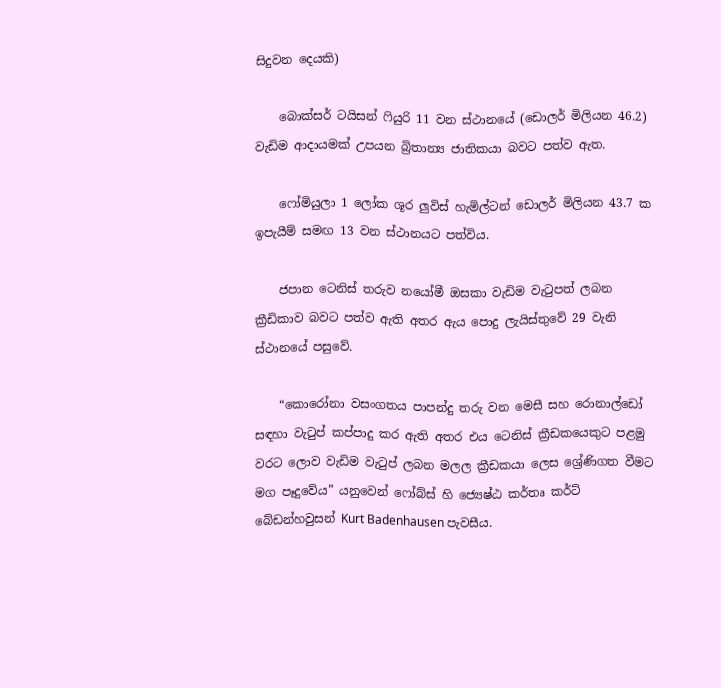සිදුවන දෙයකි)

    බොක්සර් ටයිසන් ෆියුරි 11 වන ස්ථානයේ (ඩොලර් මිලියන 46.2) වැඩිම ආදායමක් උපයන බ්‍රිතාන්‍ය ජාතිකයා බවට පත්ව ඇත.

    ෆෝමියුලා 1 ලෝක ශූර ලුවිස් හැමිල්ටන් ඩොලර් මිලියන 43.7 ක ඉපැයීම් සමඟ 13 වන ස්ථානයට පත්විය.

    ජපාන ටෙනිස් තරුව නයෝමී ඔසකා වැඩිම වැටුපත් ලබන ක්‍රීඩිකාව බවට පත්ව ඇති අතර ඇය පොදු ලැයිස්තුවේ 29 වැනි ස්ථානයේ පසුවේ.

    “කොරෝනා වසංගතය පාපන්දු තරු වන මෙසී සහ රොනාල්ඩෝ සඳහා වැටුප් කප්පාදු කර ඇති අතර එය ටෙනිස් ක්‍රීඩකයෙකුට පළමු වරට ලොව වැඩිම වැටුප් ලබන මලල ක්‍රීඩකයා ලෙස ශ්‍රේණිගත වීමට මග පෑදුවේය” යනුවෙන් ෆෝබ්ස් හි ජ්‍යෙෂ්ඨ කර්තෘ කර්ට් බේඩන්හවුසන් Kurt Badenhausen පැවසීය.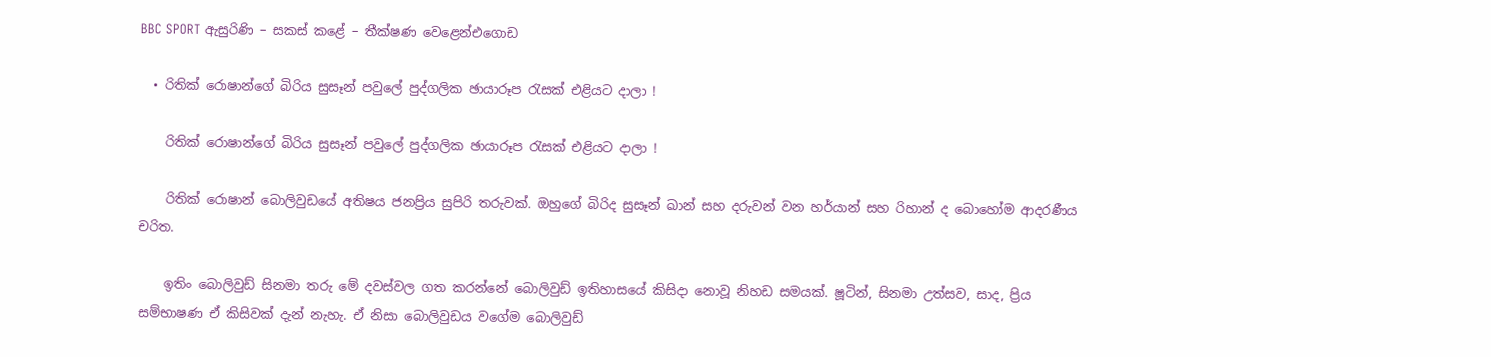BBC SPORT ඇසුරිණි – සකස් කළේ – තීක්ෂණ වෙළෙන්එගොඩ

  • රිතික් රොෂාන්ගේ බිරිය සුසෑන් පවුලේ පුද්ගලික ඡායාරූප රැසක් එළියට දාලා !

    රිතික් රොෂාන්ගේ බිරිය සුසෑන් පවුලේ පුද්ගලික ඡායාරූප රැසක් එළියට දාලා !

    රිතික් රොෂාන් බොලිවුඩයේ අතිෂය ජනප්‍රිය සුපිරි තරුවක්. ඔහුගේ බිරිද සුසෑන් ඛාන් සහ දරුවන් වන හර්යාන් සහ රිහාන් ද බොහෝම ආදරණීය චරිත.

    ඉතිං බොලිවුඩ් සිනමා තරු මේ දවස්වල ගත කරන්නේ බොලිවුඩ් ඉතිහාසයේ කිසිදා නොවූ නිහඩ සමයක්. ෂූටින්, සිනමා උත්සව, සාද, ප්‍රිය සම්භාෂණ ඒ කිසිවක් දැන් නැහැ. ඒ නිසා බොලිවුඩය වගේම බොලිවුඩ්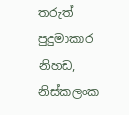තරුත් පුදුමාකාර නිහඩ, නිස්කලංක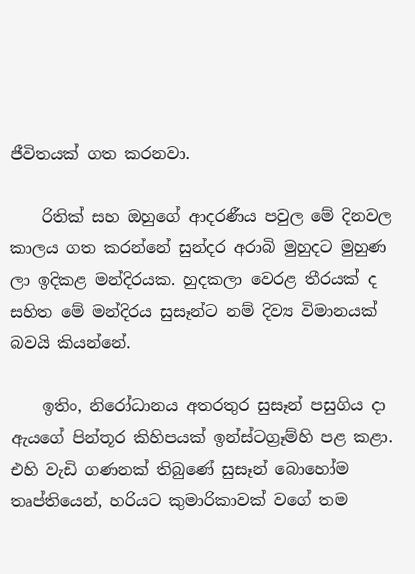ජීවිතයක් ගත කරනවා.

    රිතික් සහ ඔහුගේ ආදරණීය පවුල මේ දිනවල කාලය ගත කරන්නේ සුන්දර අරාබි මුහුදට මුහුණ ලා ඉදිකළ මන්දිරයක. හුදකලා වෙරළ තීරයක් ද සහිත මේ මන්දිරය සුසෑන්ට නම් දිව්‍ය විමානයක් බවයි කියන්නේ.

    ඉතිං, නිරෝධානය අතරතුර සුසෑන් පසුගිය දා ඇයගේ පින්තූර කිහිපයක් ඉන්ස්ටග්‍රෑම්හි පළ කළා. එහි වැඩි ගණනක් තිබුණේ සුසෑන් බොහෝම තෘප්තියෙන්, හරියට කුමාරිකාවක් වගේ තම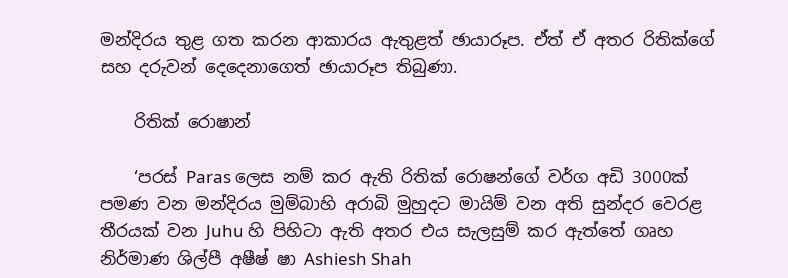මන්දිරය තුළ ගත කරන ආකාරය ඇතුළත් ඡායාරූප. ඒත් ඒ අතර රිතික්ගේ සහ දරුවන් දෙදෙනාගෙත් ඡායාරූප තිබුණා.

    රිතික් රොෂාන්

    ‘පරස් Paras ලෙස නම් කර ඇති රිතික් රොෂන්ගේ වර්ග අඩි 3000ක් පමණ වන මන්දිරය මුම්බාහි අරාබි මුහුදට මායිම් වන අති සුන්දර වෙරළ තීරයක් වන Juhu හි පිහිටා ඇති අතර එය සැලසුම් කර ඇත්තේ ගෘහ නිර්මාණ ශිල්පී අෂීෂ් ෂා Ashiesh Shah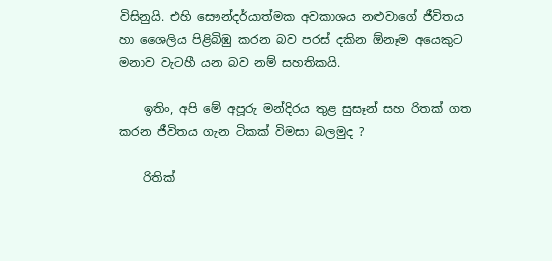විසිනුයි. එහි සෞන්දර්යාත්මක අවකාශය නළුවාගේ ජීවිතය හා ශෛලිය පිළිබිඹු කරන බව පරස් දකින ඕනෑම අයෙකුට මනාව වැටහී යන බව නම් සහතිකයි.

    ඉතිං, අපි මේ අපූරු මන්දිරය තුළ සුසෑන් සහ රිතක් ගත කරන ජීවිතය ගැන ටිකක් විමසා බලමුද ?

    රිතික්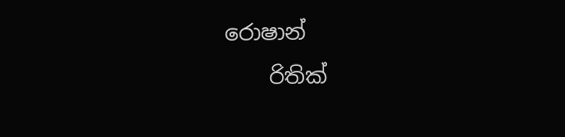රොෂාන්
    රිතික්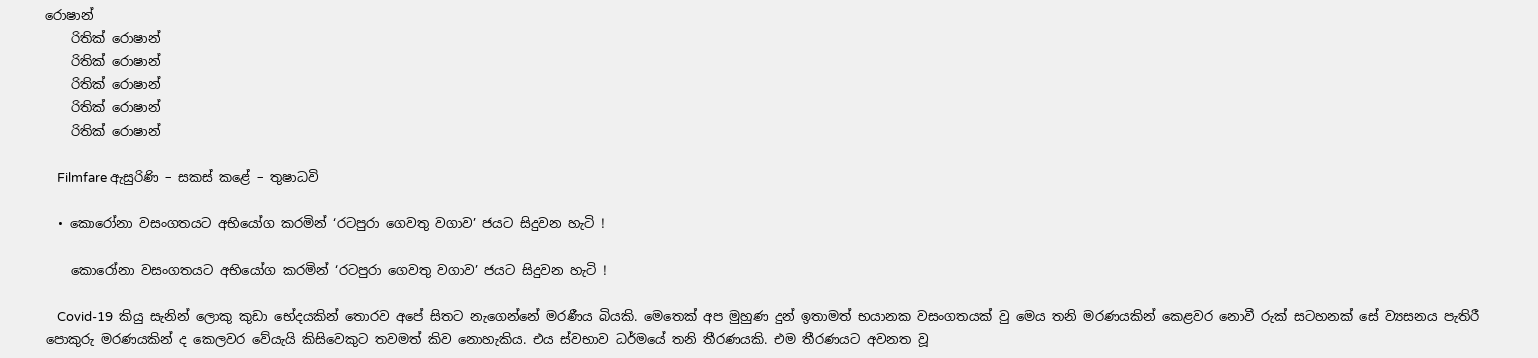රොෂාන්
    රිතික් රොෂාන්
    රිතික් රොෂාන්
    රිතික් රොෂාන්
    රිතික් රොෂාන්
    රිතික් රොෂාන්

    Filmfare ඇසුරිණි – සකස් කළේ – තුෂාධවි

  • කොරෝනා වසංගතයට අභියෝග කරමින් ‘රටපුරා ගෙවතු වගාව’ ජයට සිදුවන හැටි !

    කොරෝනා වසංගතයට අභියෝග කරමින් ‘රටපුරා ගෙවතු වගාව’ ජයට සිදුවන හැටි !

    Covid-19  කියු සැනින් ලොකු කුඩා භේදයකින් තොරව අපේ සිතට නැගෙන්නේ මරණීය බියකි. මෙතෙක් අප මුහුණ දුන් ඉතාමත් භයානක වසංගතයක් වු මෙය තනි මරණයකින් කෙළවර නොවී රුක් සටහනක් සේ ව්‍යසනය පැතිරී පොකුරු මරණයකින් ද කෙලවර වේයැයි කිසිවෙකුට තවමත් කිව නොහැකිය. එය ස්වභාව ධර්මයේ තනි තීරණයකි. එම තීරණයට අවනත වූ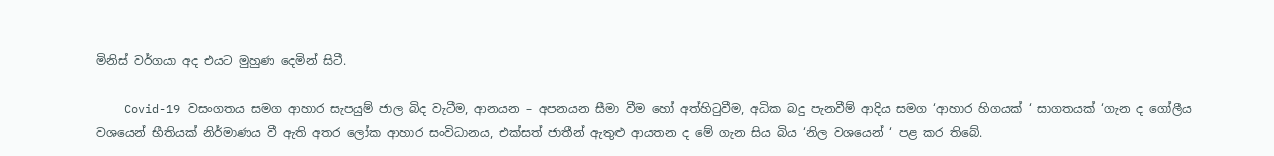මිනිස් වර්ගයා අද එයට මුහුණ දෙමින් සිටී.

    Covid-19 වසංගතය සමග ආහාර සැපයුම් ජාල බිද වැටීම, ආනයන – අපනයන සීමා වීම හෝ අත්හිටුවීම, අධික බදු පැනවීම් ආදිය සමග ‘ආහාර හිගයක් ‘ සාගතයක් ‘ගැන ද ගෝලීය වශයෙන් භීතියක් නිර්මාණය වී ඇති අතර ලෝක ආහාර සංවිධානය, එක්සත් ජාතීන් ඇතුළු ආයතන ද මේ ගැන සිය බිය ‘නිල වශයෙන් ‘ පළ කර තිබේ.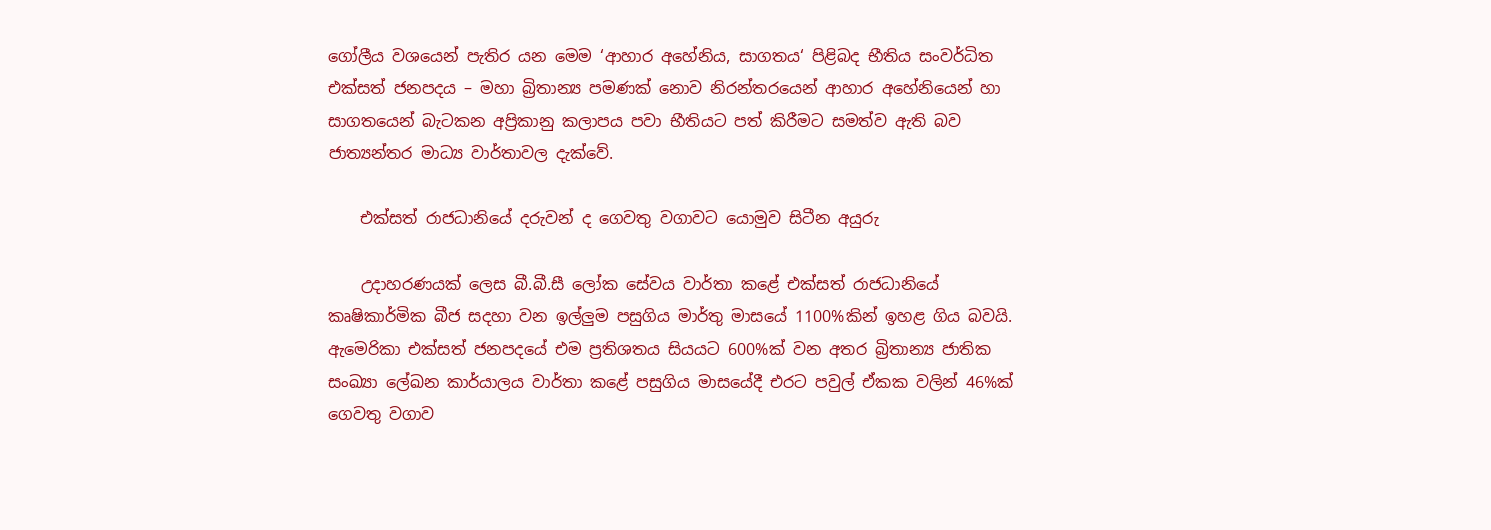ගෝලීය වශයෙන් පැතිර යන මෙම ‘ආහාර අහේනිය, සාගතය‘ පිළිබද භීතිය සංවර්ධිත එක්සත් ජනපදය – මහා බ්‍රිතාන්‍ය පමණක් නොව නිරන්තරයෙන් ආහාර අහේනියෙන් හා සාගතයෙන් බැටකන අප්‍රිකානු කලාපය පවා භීතියට පත් කිරීමට සමත්ව ඇති බව ජාත්‍යන්තර මාධ්‍ය වාර්තාවල දැක්වේ.

    එක්සත් රාජධානියේ දරුවන් ද ගෙවතු වගාවට යොමුව සිටීන අයුරු

    උදාහරණයක් ලෙස බී.බී.සී ලෝක සේවය වාර්තා කළේ එක්සත් රාජධානියේ කෘෂිකාර්මික බීජ සදහා වන ඉල්ලුම පසුගිය මාර්තු මාසයේ 1100%කින් ඉහළ ගිය බවයි. ඇමෙරිකා එක්සත් ජනපදයේ එම ප්‍රතිශතය සියයට 600%ක් වන අතර බ්‍රිතාන්‍ය ජාතික සංඛ්‍යා ලේඛන කාර්යාලය වාර්තා කළේ පසුගිය මාසයේදී එරට පවුල් ඒකක වලින් 46%ක් ගෙවතු වගාව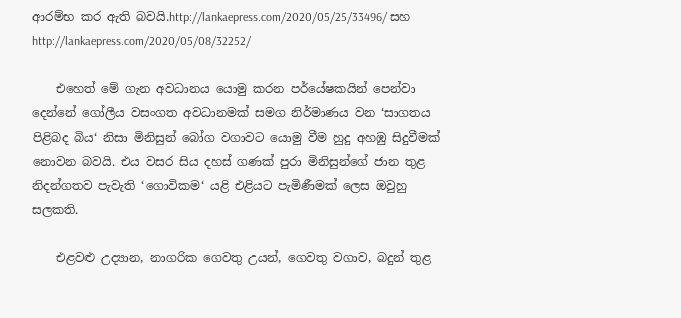ආරම්භ කර ඇති බවයි.http://lankaepress.com/2020/05/25/33496/ සහ http://lankaepress.com/2020/05/08/32252/

    එහෙත් මේ ගැන අවධානය යොමු කරන පර්යේෂකයින් පෙන්වා දෙන්නේ ගෝලීය වසංගත අවධානමක් සමග නිර්මාණය වන ‘සාගතය පිළිබද බිය‘ නිසා මිනිසුන් බෝග වගාවට යොමු වීම හුදු අහඹු සිදුවීමක් නොවන බවයි. එය වසර සිය දහස් ගණක් පුරා මිනිසුන්ගේ ජාන තුළ නිදන්ගතව පැවැති ‘ගොවිකම‘ යළි එළියට පැමිණීමක් ලෙස ඔවුහු සලකති.

    එළවළු උද්‍යාන, නාගරික ගෙවතු උයන්, ගෙවතු වගාව, බදුන් තුළ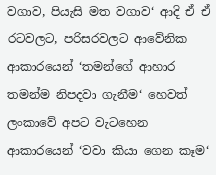වගාව, පියැසි මත වගාව‘ ආදි ඒ ඒ රටවලට, පරිසරවලට ආවේනික ආකාරයෙන් ‘තමන්ගේ ආහාර තමන්ම නිපදවා ගැනීම‘ හෙවත් ලංකාවේ අපට වැටහෙන ආකාරයෙන් ‘වවා කියා ගෙන කෑම‘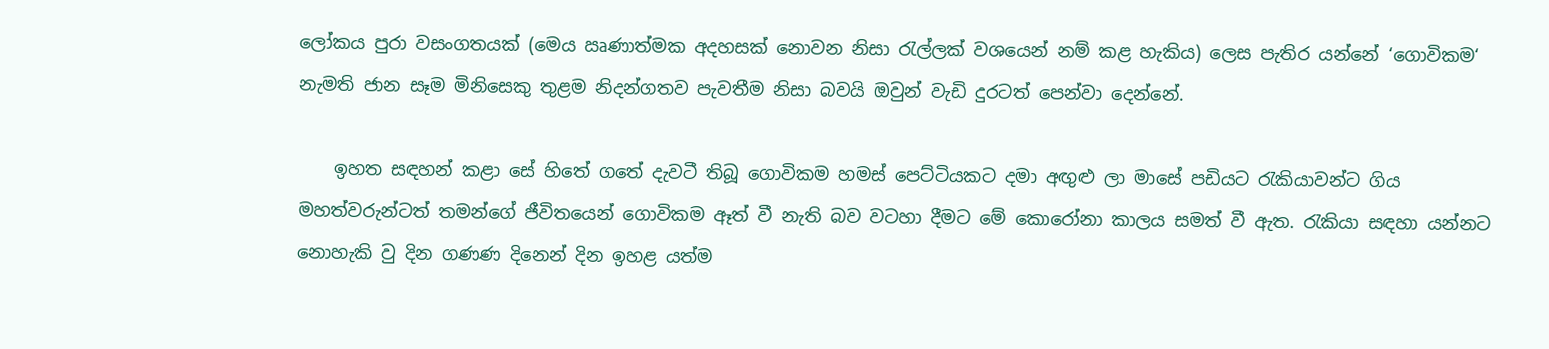ලෝකය පුරා වසංගතයක් (මෙය ඍණාත්මක අදහසක් නොවන නිසා රැල්ලක් වශයෙන් නම් කළ හැකිය) ලෙස පැතිර යන්නේ ‘ගොවිකම‘ නැමති ජාන සෑම මිනිසෙකු තුළම නිදන්ගතව පැවතීම නිසා බවයි ඔවුන් වැඩි දුරටත් පෙන්වා දෙන්නේ.

    ඉහත සඳහන් කළා සේ හිතේ ගතේ දැවටී තිබූ ගොවිකම හමස් පෙට්ටියකට දමා අඟුළු ලා මාසේ පඩියට රැකියාවන්ට ගිය මහත්වරුන්ටත් තමන්ගේ ජීවිත‍යෙන් ගොවිකම ඈත් වී නැති බව වටහා දීමට මේ කොරෝනා කාලය සමත් වී ඇත. රැකියා සඳහා යන්නට නොහැකි වු දින ගණණ දිනෙන් දින ඉහළ යත්ම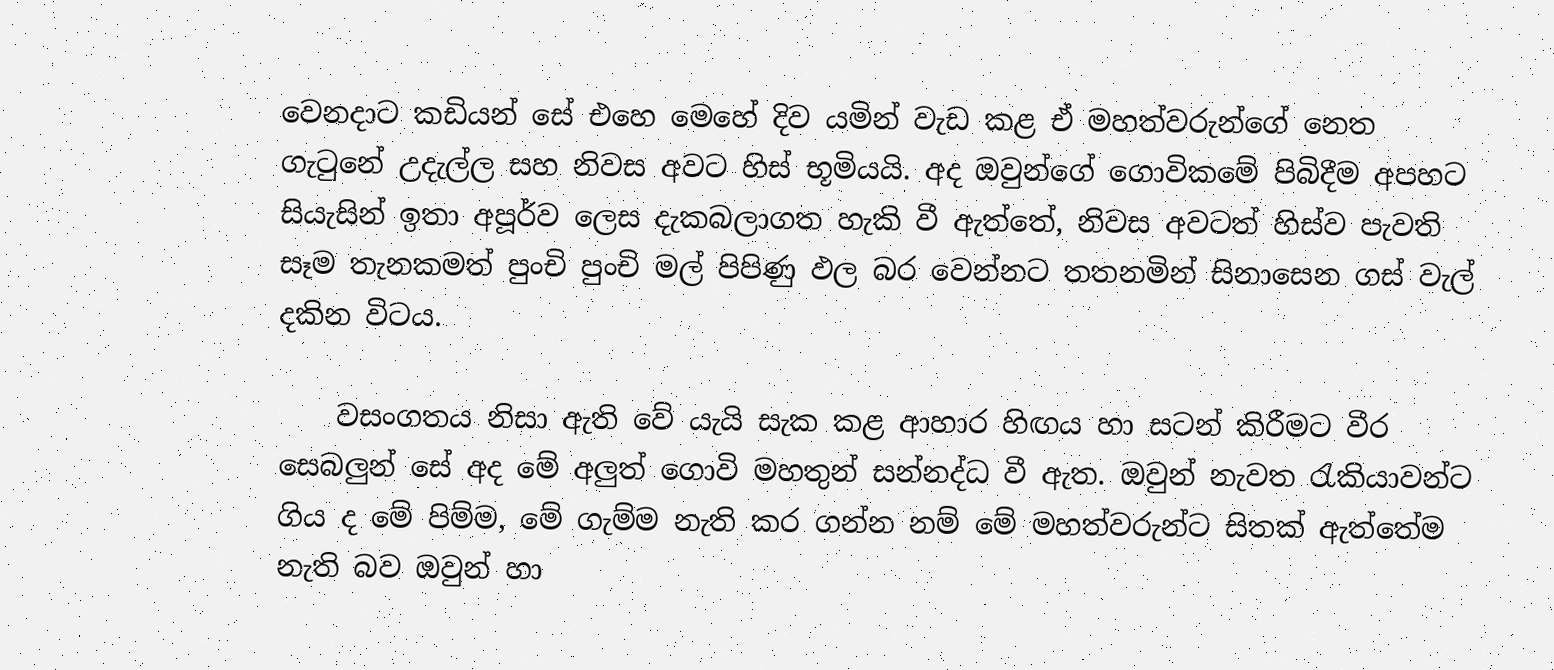වෙනදාට කඩියන් සේ එහෙ මෙහේ දිව යමින් වැඩ කළ ඒ මහත්වරුන්ගේ නෙත ගැටුනේ උදැල්ල සහ නිවස අවට හිස් භූමියයි. අද ඔවුන්ගේ ගොවිකමේ පිබිදීම අපහට සියැසින් ඉතා අපූර්ව ලෙස දැකබලාගත හැකි වී ඇත්තේ, නිවස අවටත් හිස්ව පැවති සෑම තැනකමත් පුංචි පුංචි මල් පිපිණු ඵල බර වෙන්නට තතනමින් සිනාසෙන ගස් වැල් දකින විටය.

    වසංගතය නිසා ඇති වේ යැයි සැක කළ ආහාර හිඟය හා සටන් කිරීමට වීර සෙබලුන් සේ අද මේ අලුත් ගොවි මහතුන් සන්නද්ධ වී ඇත. ඔවුන් නැවත රැකියාවන්ට ගිය ද මේ පිම්ම, මේ ගැම්ම නැති කර ගන්න නම් මේ මහත්වරුන්ට සිතක් ඇත්තේම නැති බව ඔවුන් හා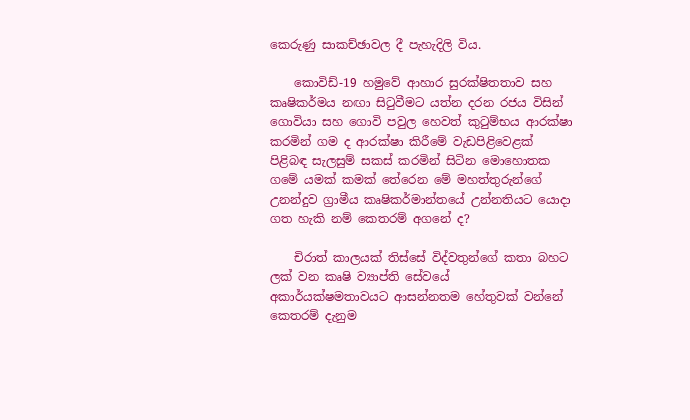කෙරුණු සාකච්ඡාවල දී පැහැදිලි විය.

    කොවිඩ්-19 හමුවේ ආහාර සුරක්ෂිතතාව සහ කෘෂිකර්මය නඟා සිටුවීමට යත්න දරන රජය විසින් ගොවියා සහ ගොවි පවුල හෙවත් කුටුම්භය ආරක්ෂා කරමින් ගම ද ආරක්ෂා කිරීමේ වැඩපිළිවෙළක් පිළිබඳ සැලසුම් සකස් කරමින් සිටින මොහොතක ගමේ යමක් කමක් තේරෙන මේ මහත්තුරුන්ගේ උනන්දුව ග්‍රාමීය කෘෂිකර්මාන්තයේ උන්නතියට යොදා ගත හැකි නම් කෙතරම් අගනේ ද?

    චිරාත් කාලයක් තිස්සේ විද්වතුන්ගේ කතා බහට ලක් වන කෘෂි ව්‍යාප්ති සේවයේ අකාර්යක්ෂමතාවයට ආසන්නතම හේතුවක් වන්නේ කෙතරම් දැනුම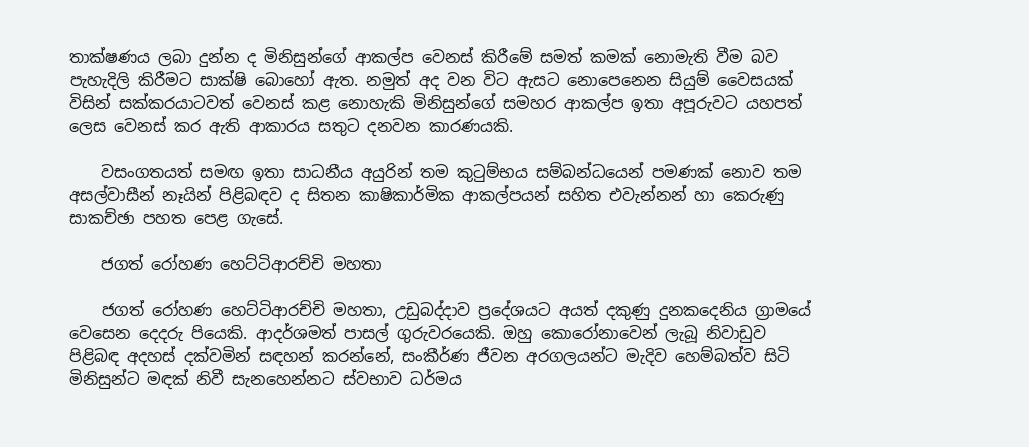තාක්ෂණය ලබා දුන්න ද මිනිසුන්ගේ ආකල්ප වෙනස් කිරීමේ සමත් කමක් නොමැති වීම බව පැහැදිලි කිරීමට සාක්ෂි බොහෝ ඇත. නමුත් අද වන විට ඇසට නොපෙනෙන සියුම් වෛසයක් විසින් සක්කරයාටවත් වෙනස් කළ නොහැකි මිනිසුන්ගේ සමහර ආකල්ප ඉතා අපූරුවට යහපත් ලෙස වෙනස් කර ඇති ආකාරය සතුට දනවන කාරණයකි.

    වසංගතයත් සමඟ ඉතා සාධනීය අයුරින් තම කුටුම්භය සම්බන්ධයෙන් පමණක් නොව තම අසල්වාසීන් නෑයින් පිළිබඳව ද සිතන කාෂිකාර්මික ආකල්පයන් සහිත එවැන්නන් හා කෙරුණු සාකච්ඡා පහත පෙළ ගැසේ.

    ජගත් රෝහණ හෙට්ටිආරච්චි මහතා

    ජගත් රෝහණ හෙට්ටිආරච්චි මහතා, උඩුබද්දාව ප්‍රදේශයට අයත් දකුණු දුනකදෙනිය ග්‍රාමයේ වෙසෙන දෙදරු පියෙකි. ආදර්ශමත් පාසල් ගුරුවරයෙකි. ඔහු කොරෝනාවෙන් ලැබූ නිවාඩුව පිළිබඳ අදහස් දක්වමින් සඳහන් කරන්නේ, සංකීර්ණ ජීවන අරගලයන්ට මැදිව හෙම්බත්ව සිටි මිනිසුන්ට මඳක් නිවී සැනහෙන්නට ස්වභාව ධර්මය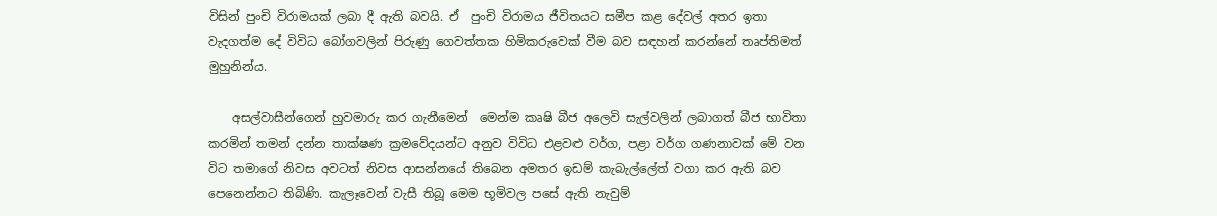විසින් පුංචි විරාමයක් ලබා දී ඇති බවයි. ඒ  පුංචි විරාමය ජීවිතයට සමීප කළ දේවල් අතර ඉතා වැදගත්ම දේ විවිධ බෝගවලින් පිරුණු ගෙවත්තක හිමිකරුවෙක් වීම බව සඳහන් කරන්නේ තෘප්තිමත් මුහුනින්ය.

    අසල්වාසීන්ගෙන් හුවමාරු කර ගැනීමෙන්  මෙන්ම කෘෂි බීජ අලෙවි සැල්වලින් ලබාගත් බීජ භාවිතා කරමින් තමන් දන්න තාක්ෂණ ක්‍රමවේදයන්ට අනුව විවිධ එළවළු වර්ග, පළා වර්ග ගණනාවක් මේ වන විට තමාගේ නිවස අවටත් නිවස ආසන්නයේ තිබෙන අමතර ඉඩම් කැබැල්ලේත් වගා කර ඇති බව පෙනෙන්නට තිබිණි. කැලෑවෙන් වැසී තිබූ මෙම භූමිවල පසේ ඇති නැවුම්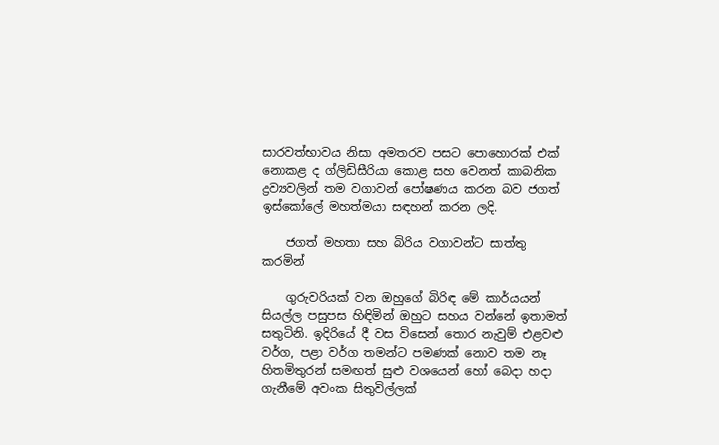සාරවත්භාවය නිසා අමතරව පසට පොහොරක් එක් නොකළ ද ග්ලිඩිසීරියා කොළ සහ වෙනත් කාබනික ද්‍රව්‍යවලින් තම වගාවන් පෝෂණය කරන බව ජගත් ඉස්කෝලේ මහත්මයා සඳහන් කරන ලදි.

    ජගත් මහතා සහ බිරිය වගාවන්ට සාත්තු කරමින්

    ගුරුවරියක් වන ඔහුගේ බිරිඳ මේ කාර්යයන් සියල්ල පසුපස හිඳිමින් ඔහුට සහය වන්නේ ඉතාමත් සතුටිනි. ඉදිරියේ දී වස විසෙන් තොර නැවුම් එළවළු වර්ග, පළා වර්ග තමන්ට පමණක් නොව තම නෑ හිතමිතුරන් සමඟත් සුළු වශයෙන් හෝ බෙදා හදා ගැනීමේ අවංක සිතුවිල්ලක්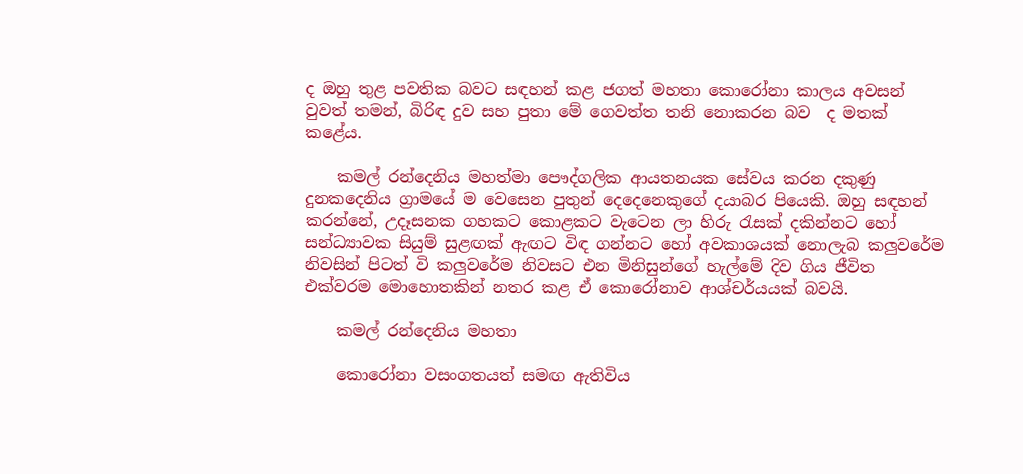ද ඔහු තුළ පවතික බවට සඳහන් කළ ජගත් මහතා කොරෝනා කාලය අවසන් වුවත් තමන්, බිරිඳ දුව සහ පුතා මේ ගෙවත්ත තනි නොකරන බව  ද මතක් කළේය.

    කමල් රන්දෙනිය මහත්මා පෞද්ගලික ආයතනයක සේවය කරන දකුණු දුනකදෙනිය ග්‍රාමයේ ම වෙසෙන පුතුන් දෙදෙනෙකුගේ දයාබර පියෙකි. ඔහු සඳහන් කරන්නේ, උදෑසනක ගහකට කොළකට වැටෙන ලා හිරු රැසක් දකින්නට හෝ සන්ධ්‍යාවක සියුම් සුළඟක් ඇඟට විඳ ගන්නට හෝ අවකාශයක් නොලැබ කලුවරේම නිවසින් පිටත් වි කලුවරේම නිවසට එන මිනිසුන්ගේ හැල්මේ දිව ගිය ජීවිත එක්වරම මොහොතකින් නතර කළ ඒ කොරෝනාව ආශ්චර්යයක් බවයි.

    කමල් රන්දෙනිය මහතා

    කොරෝනා වසංගතයත් සමඟ ඇතිවිය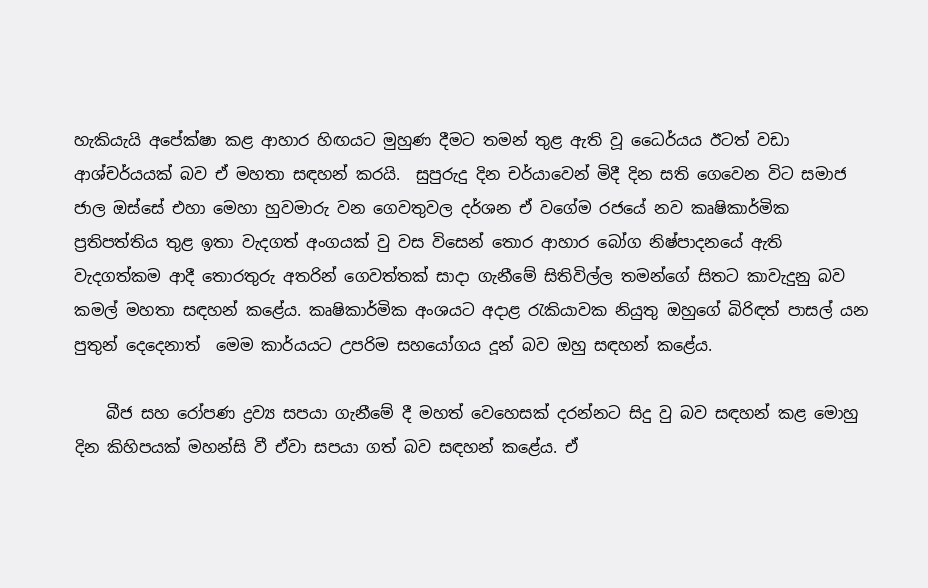හැකියැයි අපේක්ෂා කළ ආහාර හිඟයට මුහුණ දීමට තමන් තුළ ඇති වූ ධෛර්යය ඊටත් වඩා ආශ්චර්යයක් බව ඒ මහතා සඳහන් කරයි.  සුපුරුදු දින චර්යාවෙන් මිදී දින සති ගෙවෙන විට සමාජ ජාල ඔස්සේ එහා මෙහා හුවමාරු වන ගෙවතුවල දර්ශන ඒ වගේම රජයේ නව කෘෂිකාර්මික ප්‍රතිපත්තිය තුළ ඉතා වැදගත් අංගයක් වු වස විසෙන් තොර ආහාර බෝග නිෂ්පාදනයේ ඇති වැදගත්කම ආදී තොරතුරු අතරින් ගෙවත්තක් සාදා ගැනීමේ සිතිවිල්ල තමන්ගේ සිතට කාවැදුනු බව කමල් මහතා සඳහන් කළේය. කෘෂිකාර්මික අංශයට අදාළ රැකියාවක නියුතු ඔහුගේ බිරිඳත් පාසල් යන පුතුන් දෙදෙනාත්  මෙම කාර්යයට උපරිම සහයෝගය දූන් බව ඔහු සඳහන් කළේය.

    බීජ සහ රෝපණ ද්‍රව්‍ය සපයා ගැනීමේ දී මහත් වෙහෙසක් දරන්නට සිදු වු බව සඳහන් කළ මොහු දින කිහිපයක් මහන්සි වී ඒවා සපයා ගත් බව සඳහන් කළේය. ඒ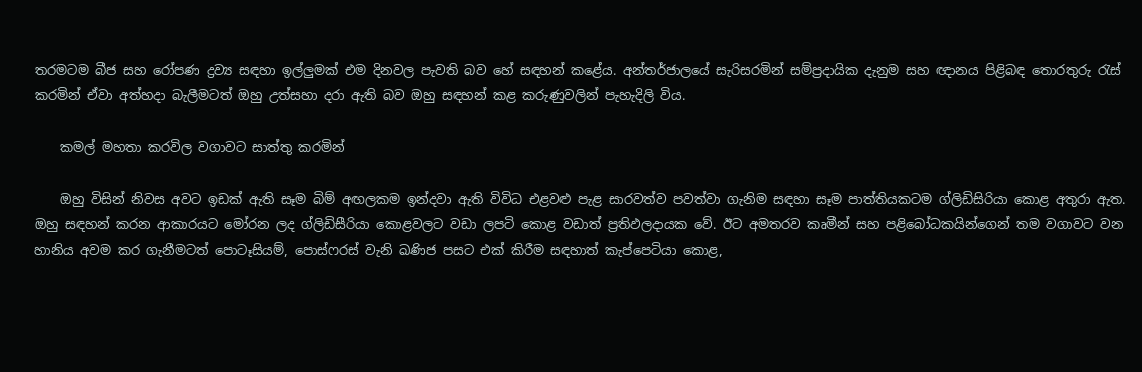තරමටම බීජ සහ රෝපණ ද්‍රව්‍ය සඳහා ඉල්ලුමක් එම දිනවල පැවති බව හේ සඳහන් කළේය. අන්තර්ජාලයේ සැරිසරමින් සම්ප්‍රදායික දැනුම සහ ඥානය පිළිබඳ තොරතුරු රැස් කරමින් ඒවා අත්හදා බැලීමටත් ඔහු උත්සහා දරා ඇති බව ඔහු සඳහන් කළ කරුණුවලින් පැහැදිලි විය.

    කමල් මහතා කරවිල වගාවට සාත්තු කරමින්

    ඔහු විසින් නිවස අවට ඉඩක් ඇති සෑම බිම් අඟලකම ඉන්දවා ඇති විවිධ එළවළු පැළ සාරවත්ව පවත්වා ගැනිම සඳහා සෑම පාත්තියකටම ග්ලිඩිසිරියා කොළ අතුරා ඇත. ඔහු සඳහන් කරන ආකාරයට මෝරන ලද ග්ලිඩිසීරියා කොළවලට වඩා ලපටි කොළ වඩාත් ප්‍රතිඵලදායක වේ. ඊට අමතරව කෘමීන් සහ පළිබෝධකයින්ගෙන් තම වගාවට වන හානිය අවම කර ගැනීමටත් පොටෑසියම්, පොස්ෆරස් වැනි ඛණිජ පසට එක් කිරීම සඳහාත් කැප්පෙටියා කොළ,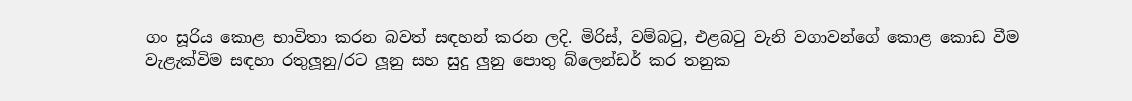ගං සූරිය කොළ භාවිතා කරන බවත් සඳහන් කරන ලදි. මිරිස්, වම්බටු, එළබටු වැනි වගාවන්ගේ කොළ කොඩ වීම වැළැක්විම සඳහා රතුලූනු/රට ලූනු සහ සුදු ලුනු පොතු බ්ලෙන්ඩර් කර තනුක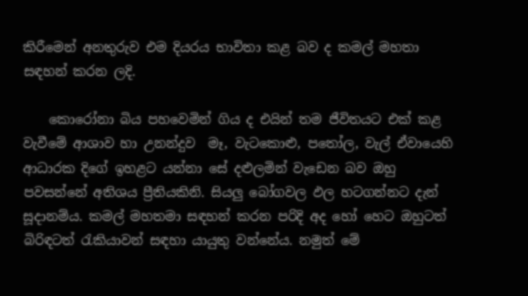කිරීමෙන් අනතුරුව එම දියරය භාවිතා කළ බව ද කමල් මහතා සඳහන් කරන ලදි.

    කොරෝනා බිය පහවෙමින් ගිය ද එයින් තම ජීවිතයට එක් කළ වැවීමේ ආශාව හා උනන්දුව  මෑ, වැටකොළු, පතෝල, වැල් ඒවායෙහි ආධාරක දිගේ ඉහළට යන්නා සේ දළුලමින් වැඩෙන බව ඔහු පවසන්නේ අතිශය ප්‍රීතියකිනි. සියලු බෝගවල ඵල හටගන්නට දැන් සූදානම්ය. කමල් මහතමා සඳහන් කරන පරිදි අද හෝ හෙට ඔහුටත් බිරිඳටත් රැකියාවන් සඳහා යායුතු වන්නේය. නමුත් මේ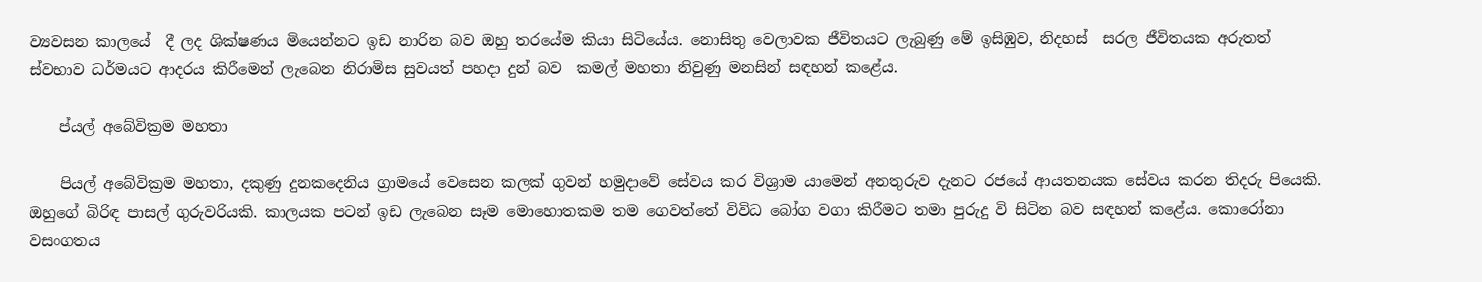ව්‍යවසන කාලයේ  දී ලද ශික්ෂණය මියෙන්නට ඉඩ නාරින බව ඔහු තරයේම කියා සිටියේය. නොසිතු වෙලාවක ජීවිතයට ලැබුණු මේ ඉසිඹුව, නිදහස්  සරල ජීවිතයක අරුතත් ස්වභාව ධර්මයට ආදරය කිරීමෙන් ලැබෙන නිරාමිස සුවයත් පහදා දුන් බව  කමල් මහතා නිවුණු මනසින් සඳහන් කළේය.

    ප්යල් අබේවික්‍රම මහතා

    පියල් අබේවික්‍රම මහතා, දකුණු දුනකදෙනිය ග්‍රාමයේ වෙසෙන කලක් ගුවන් හමුදාවේ සේවය කර විශ්‍රාම යාමෙන් අනතුරුව දැනට රජයේ ආයතනයක සේවය කරන තිදරු පියෙකි. ඔහුගේ බිරිඳ පාසල් ගුරුවරියකි. කාලයක පටන් ඉඩ ලැබෙන සෑම මොහොතකම තම ගෙවත්තේ විවිධ බෝග වගා කිරීමට තමා පුරුදු වි සිටින බව සඳහන් කළේය. කොරෝනා වසංගතය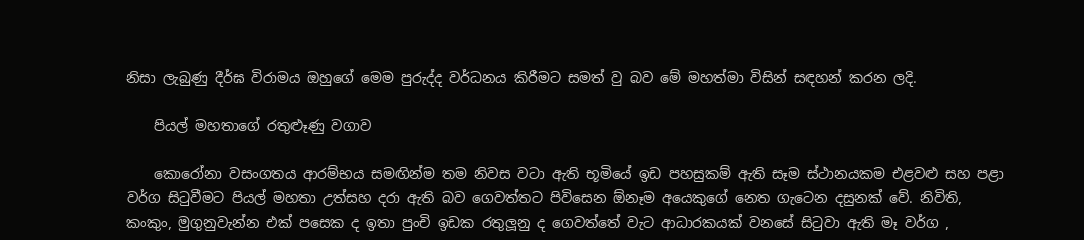නිසා ලැබුණු දීර්ඝ විරාමය ඔහුගේ මෙම පුරුද්ද වර්ධනය කිරීමට සමත් වු බව මේ මහත්මා විසින් සඳහන් කරන ලදි.

    පියල් මහතාගේ රතුළුෑණු වගාව

    කොරෝනා වසංගතය ආරම්භය සමඟින්ම තම නිවස වටා ඇති භූමියේ ඉඩ පහසුකම් ඇති සෑම ස්ථානයකම එළවළු සහ පළා වර්ග සිටුවීමට පියල් මහතා උත්සහ දරා ඇති බව ගෙවත්තට පිවිසෙන ඕනෑම අයෙකුගේ නෙත ගැටෙන දසුනක් වේ. නිවිති, කංකුං, මුගුනුවැන්න එක් පසෙක ද ඉතා පුංචි ඉඩක රතුලූනු ද ගෙවත්තේ වැට ආධාරකයක් වනසේ සිටුවා ඇති මෑ වර්ග ,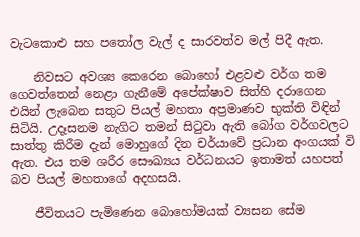වැටකොළු සහ පතෝල වැල් ද සාරවත්ව මල් පිදී ඇත.

    නිවසට අවශ්‍ය කෙරෙන බොහෝ එළවළු වර්ග තම ගෙවත්තෙන් නෙළා ගැනීමේ අපේක්ෂාව සිත්හි දරාගෙන එයින් ලැබෙන සතුට පියල් මහතා අප්‍රමාණව භුක්ති විඳින් සිටියි. උදෑසනම නැගිට තමන් සිටුවා ඇති බෝග වර්ගවලට සාත්තු කිරීම දැන් මොහුගේ දින චර්යාවේ ප්‍රධාන අංගයක් වි ඇත. එය තම ශරීර සෞඛ්‍යය වර්ධනයට ඉතාමත් යහපත් බව පියල් මහතාගේ අදහසයි.

    ජීවිතයට පැමිණෙන බොහෝමයක් ව්‍යසන සේම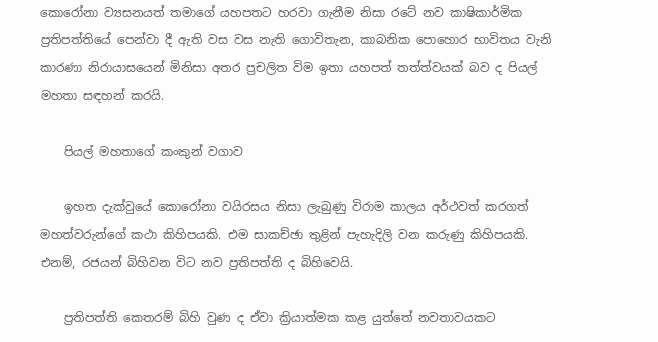කොරෝනා ව්‍යසනයත් තමාගේ යහපතට හරවා ගැනීම නිසා රටේ නව කාෂිකාර්මික ප්‍රතිපත්තියේ පෙන්වා දී ඇති වස වස නැති ගොවිතැන, කාබනික පොහොර භාවිතය වැනි කාරණා නිරායාසයෙන් මිනිසා අතර ප්‍රචලිත විම ඉතා යහපත් තත්ත්වයක් බව ද පියල් මහතා සඳහන් කරයි.

    පියල් මහතාගේ කංකුන් වගාව

    ඉහත දැක්වුයේ කොරෝනා වයිරසය නිසා ලැබුණු විරාම කාලය අර්ථවත් කරගත් මහත්වරුන්ගේ කථා කිහිපයකි. එම සාකච්ඡා තුළින් පැහැදිලි වන කරුණු කිහිපයකි. එනම්, රජයන් බිහිවන විට නව ප්‍රතිපත්ති ද බිහිවෙයි.

    ප්‍රතිපත්ති කෙතරම් බිහි වුණ ද ඒවා ක්‍රියාත්මක කළ යුත්තේ නවතාවයකට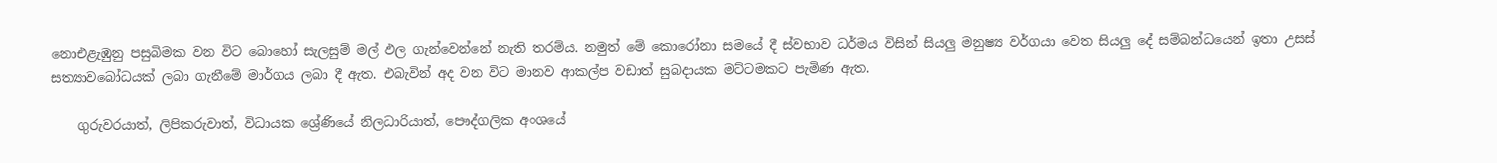නොඑළැඹුනු පසුබිමක වන විට බොහෝ සැලසුම් මල් ඵල ගැන්වෙන්නේ නැති තරම්ය. නමුත් මේ කොරෝනා සමයේ දී ස්වභාව ධර්මය විසින් සියලු මනුෂ්‍ය වර්ගයා වෙත සියලු දේ සම්බන්ධයෙන් ඉතා උසස් සත්‍යාවබෝධයක් ලබා ගැනීමේ මාර්ගය ලබා දී ඇත. එබැවින් අද වන විට මානව ආකල්ප වඩාත් සුබදායක මට්ටමකට පැමිණ ඇත.

    ගුරුවරයාත්, ලිපිකරුවාත්, විධායක ශ්‍රේණියේ නිලධාරියාත්, පෞද්ගලික අංශයේ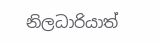නිලධාරියාත්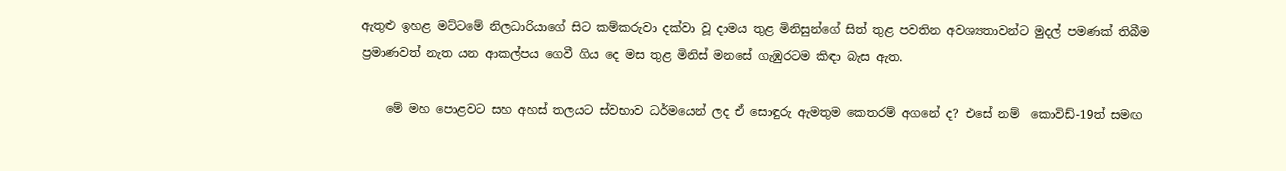ඇතුළු ඉහළ මට්ටමේ නිලධාරියාගේ සිට කම්කරුවා දක්වා වූ දාමය තුළ මිනිසුන්ගේ සිත් තුළ පවතින අවශ්‍යතාවන්ට මුදල් පමණක් තිබීම ප්‍රමාණවත් නැත යන ආකල්පය ගෙවී ගිය දෙ මස තුළ මිනිස් මනසේ ගැඹුරටම කිඳා බැස ඇත.

    මේ මහ පොළවට සහ අහස් තලයට ස්වභාව ධර්මයෙන් ලද ඒ සොඳුරු ඇමතුම කෙතරම් අගනේ ද? එසේ නම්  කොවිඩ්-19ත් සමඟ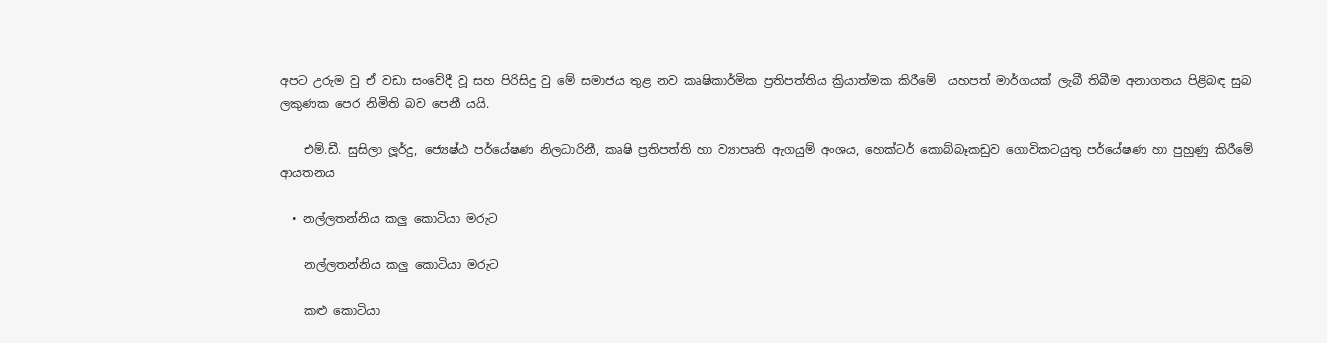අපට උරුම වු ඒ වඩා සංවේදී වූ සහ පිරිසිදු වු මේ සමාජය තුළ නව කෘෂිකාර්මික ප්‍රතිපත්තිය ක්‍රියාත්මක කිරීමේ  යහපත් මාර්ගයක් ලැබී තිබීම අනාගතය පිළිබඳ සුබ ලකුණක පෙර නිමිති බව පෙනී යයි.

    එම්.ඩී. සුසිලා ලූර්දු, ජ්‍යෙෂ්ඨ පර්යේෂණ නිලධාරිනී, කෘෂි ප්‍රතිපත්ති හා ව්‍යාපෘති ඇගයුම් අංශය, හෙක්ටර් කොබ්බෑකඩුව ගොවිකටයුතු පර්යේෂණ හා පුහුණු කිරීමේ ආයතනය

  • නල්ලතන්නිය කලු කොටියා මරුට

    නල්ලතන්නිය කලු කොටියා මරුට

    කළු කොටියා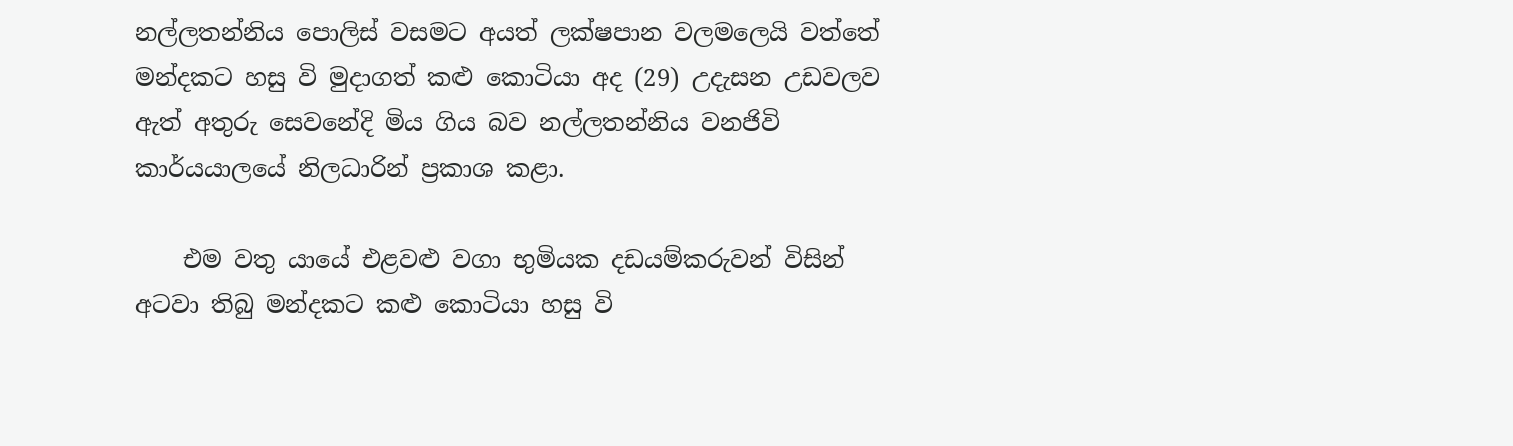නල්ලතන්නිය පොලිස් වසමට අයත් ලක්ෂපාන වලමලෙයි වත්තේ මන්දකට හසු වි මුදාගත් කළු කොටියා අද (29) උදැසන උඩවලව ඇත් අතුරු සෙවනේදි මිය ගිය බව නල්ලතන්නිය වනජිවි කාර්යයාලයේ නිලධාරින් ප්‍රකාශ කළා.

    එම වතු යායේ එළවළු වගා භුමියක දඩයම්කරුවන් විසින් අටවා තිබු මන්දකට කළු කොටියා හසු වි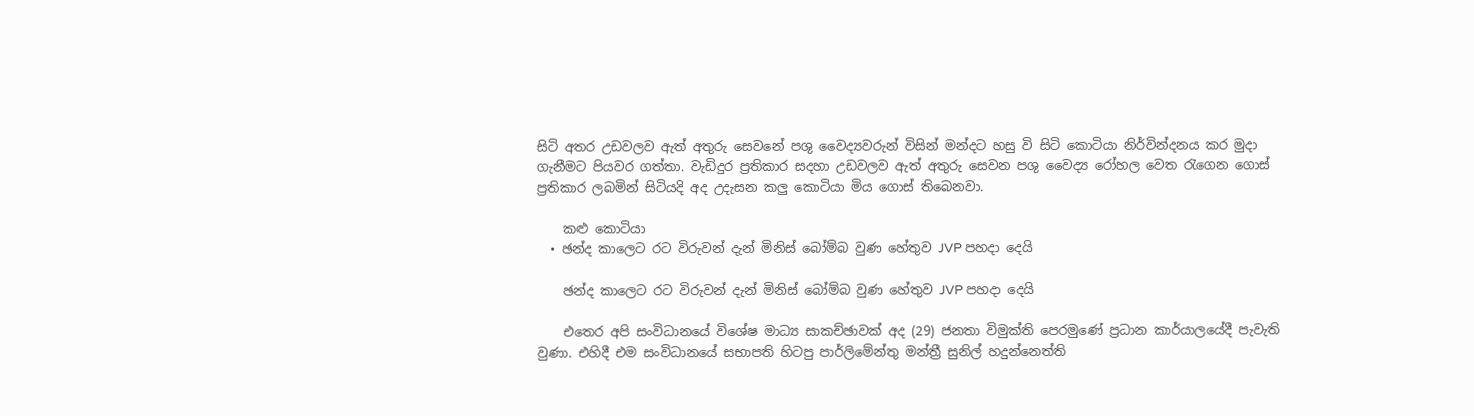සිටි අතර උඩවලව ඇත් අතුරු සෙවනේ පශු වෛද්‍යවරුන් විසින් මන්දට හසු වි සිටි කොටියා නිර්වින්දනය කර මුදා ගැනීමට පියවර ගත්තා. වැඩිදුර ප්‍රතිකාර සදහා උඩවලව ඇත් අතුරු සෙවන පශු වෛද්‍ය රෝහල වෙත රැගෙන ගොස් ප්‍රතිකාර ලබමින් සිටියදි අද උදැසන කලු කොටියා මිය ගොස් තිබෙනවා.

    කළු කොටියා
  • ඡන්ද කාලෙට රට විරුවන් දැන් මිනිස් බෝම්බ වුණ හේතුව JVP පහදා දෙයි

    ඡන්ද කාලෙට රට විරුවන් දැන් මිනිස් බෝම්බ වුණ හේතුව JVP පහදා දෙයි

    එතෙර අපි සංවිධානයේ විශේෂ මාධ්‍ය සාකච්ඡාවක් අද (29) ජනතා විමුක්ති පෙරමුණේ ප්‍රධාන කාර්යාලයේදී පැවැති වුණා. එහිදී එම සංවිධානයේ සභාපති හිටපු පාර්ලිමේන්තු මන්ත්‍රී සුනිල් හදුන්නෙත්ති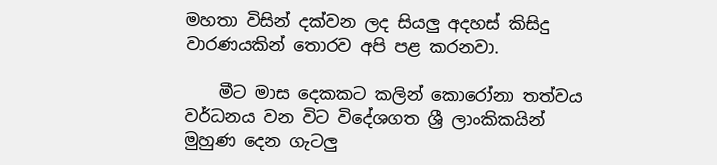මහතා විසින් දක්වන ලද සියලු අදහස් කිසිදු වාරණයකින් තොරව අපි පළ කරනවා.

    මීට මාස දෙකකට කලින් කොරෝනා තත්වය වර්ධනය වන විට විදේශගත ශ්‍රී ලාංකිකයින් මුහුණ දෙන ගැටලු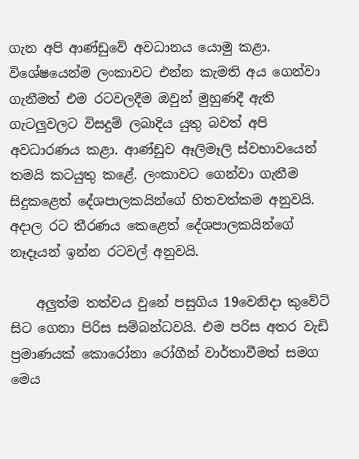ගැන අපි ආණ්ඩුවේ අවධානය යොමු කළා. විශේෂයෙන්ම ලංකාවට එන්න කැමති අය ගෙන්වා ගැනීමත් එම රටවලදීම ඔවුන් මුහුණදී ඇති ගැටලුවලට විසදුම් ලබාදිය යුතු බවත් අපි අවධාරණය කළා. ආණ්ඩුව ඈලිමෑලි ස්වභාවයෙන් තමයි කටයුතු කළේ. ලංකාවට ගෙන්වා ගැනීම සිදුකළෙත් දේශපාලකයින්ගේ හිතවත්කම අනුවයි. අදාල රට තීරණය කෙළෙත් දේශපාලකයින්ගේ නෑදෑයන් ඉන්න රටවල් අනුවයි.

    අලුත්ම තත්වය වුනේ පසුගිය 19වෙනිදා කුවේට් සිට ගෙනා පිරිස සම්බන්ධවයි. එම පරිස අතර වැඩි ප්‍රමාණයක් කොරෝනා රෝගීන් වාර්තාවීමත් සමග මෙය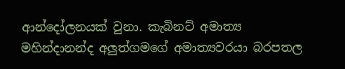ආන්දෝලනයක් වුනා. කැබිනට් අමාත්‍ය මහින්දානන්ද අලුත්ගමගේ අමාත්‍යවරයා බරපතල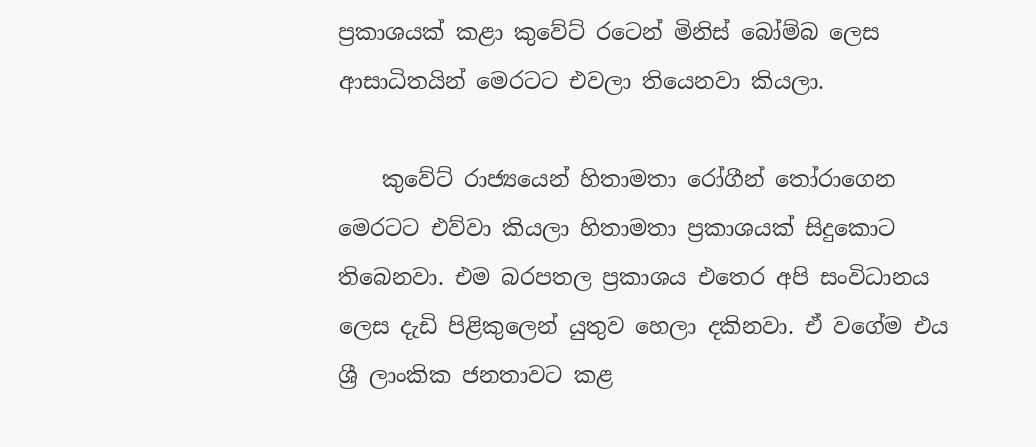ප්‍රකාශයක් කළා කුවේට් රටෙන් මිනිස් බෝම්බ ලෙස ආසාධිතයින් මෙරටට එවලා තියෙනවා කියලා.

    කුවේට් රාජ්‍යයෙන් හිතාමතා රෝගීන් තෝරාගෙන මෙරටට එව්වා කියලා හිතාමතා ප්‍රකාශයක් සිදුකොට තිබෙනවා. එම බරපතල ප්‍රකාශය එතෙර අපි සංවිධානය ලෙස දැඩි පිළිකුලෙන් යුතුව හෙලා දකිනවා. ඒ වගේම එය ශ්‍රී ලාංකික ජනතාවට කළ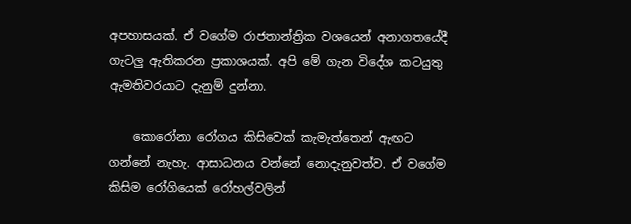අපහාසයක්. ඒ වගේම රාජතාන්ත්‍රික වශයෙන් අනාගතයේදී ගැටලු ඇතිකරන ප්‍රකාශයක්. අපි මේ ගැන විදේශ කටයුතු ඇමතිවරයාට දැනුම් දුන්නා.

    කොරෝනා රෝගය කිසිවෙක් කැමැත්තෙන් ඇඟට ගන්නේ නැහැ. ආසාධනය වන්නේ නොදැනුවත්ව. ඒ වගේම කිසිම රෝගියෙක් රෝහල්වලින්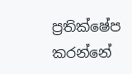ප්‍රතික්ෂේප කරන්නේ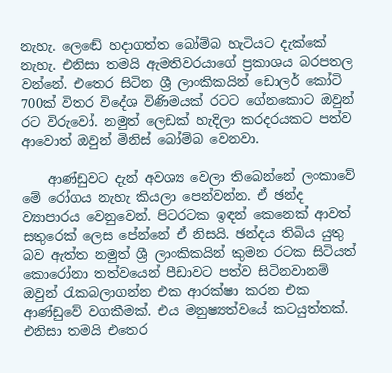නැහැ. ලෙඬේ හදාගත්ත බෝම්බ හැටියට දැක්කේ නැහැ. එනිසා තමයි ඇමතිවරයාගේ ප්‍රකාශය බරපතල වන්නේ. එතෙර සිටින ශ්‍රී ලාංකිකයින් ඩොලර් කෝටි 700ක් විතර විදේශ විණිමයක් රටට ගේනකොට ඔවුන් රට විරුවෝ. නමුත් ලෙඩක් හැදිලා කරදරයකට පත්ව ආවොත් ඔවුන් මිනිස් බෝම්බ වෙනවා.

    ආණ්ඩුවට දැන් අවශ්‍ය වෙලා තිබෙන්නේ ලංකාවේ මේ රෝගය නැහැ කියලා පෙන්වන්න. ඒ ඡන්ද ව්‍යාපාරය වෙනුවෙන්. පිටරටක ඉඳන් කෙනෙක් ආවත් සතුරෙක් ලෙස පේන්නේ ඒ නිසයි. ඡන්දය තිබිය යුතු බව ඇත්ත නමුත් ශ්‍රී ලාංකිකයින් කුමන රටක සිටියත් කොරෝනා තත්වයෙන් පීඩාවට පත්ව සිටිනවානම් ඔවුන් රැකබලාගන්න එක ආරක්ෂා කරන එක ආණ්ඩුවේ වගකීමක්. එය මනුෂ්‍යත්වයේ කටයුත්තක්. එනිසා තමයි එතෙර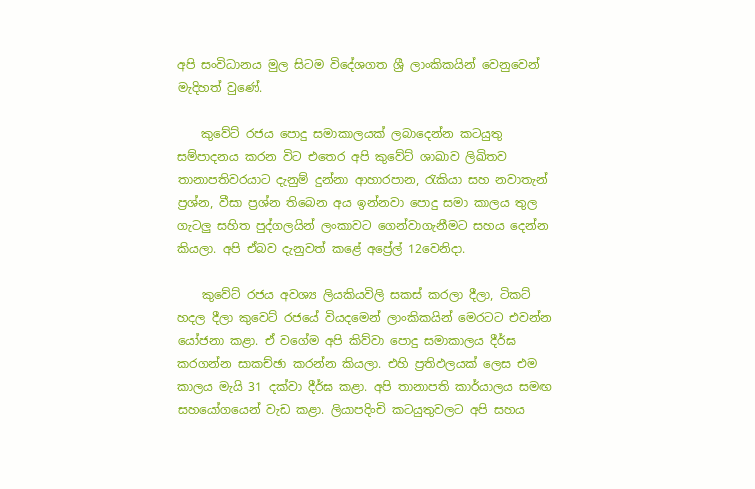අපි සංවිධානය මුල සිටම විදේශගත ශ්‍රී ලාංකිකයින් වෙනුවෙන් මැදිහත් වුණේ.

    කුවේට් රජය පොදු සමාකාලයක් ලබාදෙන්න කටයුතු සම්පාදනය කරන විට එතෙර අපි කුවේට් ශාඛාව ලිඛිතව තානාපතිවරයාට දැනුම් දුන්නා ආහාරපාන, රැකියා සහ නවාතැන් ප්‍රශ්න, වීසා ප්‍රශ්න තිබෙන අය ඉන්නවා පොදු සමා කාලය තුල ගැටලු සහිත පුද්ගලයින් ලංකාවට ගෙන්වාගැනීමට සහය දෙන්න කියලා. අපි ඒබව දැනුවත් කළේ අප්‍රේල් 12වෙනිදා.

    කුවේට් රජය අවශ්‍ය ලියකියවිලි සකස් කරලා දීලා, ටිකට් හදල දීලා කුවෙට් රජයේ වියදමෙන් ලාංකිකයින් මෙරටට එවන්න යෝජනා කළා. ඒ වගේම අපි කිව්වා පොදු සමාකාලය දීර්ඝ කරගන්න සාකච්ඡා කරන්න කියලා. එහි ප්‍රතිඵලයක් ලෙස එම කාලය මැයි 31 දක්වා දීර්ඝ කළා. අපි තානාපති කාර්යාලය සමඟ සහයෝගයෙන් වැඩ කළා. ලියාපදිංචි කටයුතුවලට අපි සහය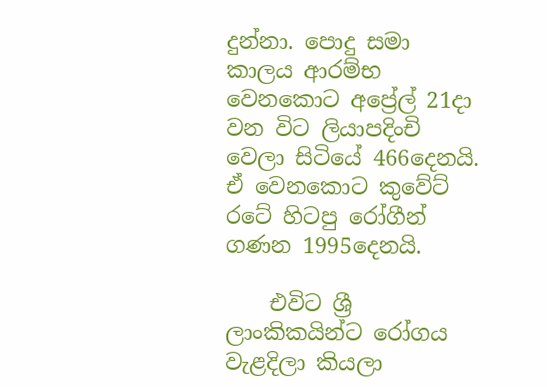දුන්නා. පොදු සමා කාලය ආරම්භ වෙනකොට අප්‍රේල් 21දා වන විට ලියාපදිංචි වෙලා සිටියේ 466දෙනයි. ඒ වෙනකොට කුවේට් රටේ හිටපු රෝගීන් ගණන 1995දෙනයි.

    එවිට ශ්‍රී ලාංකිකයින්ට රෝගය වැළදිලා කියලා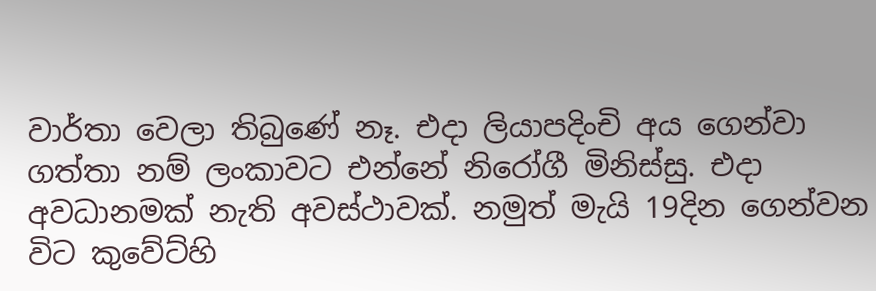වාර්තා වෙලා තිබුණේ නෑ. එදා ලියාපදිංචි අය ගෙන්වා ගත්තා නම් ලංකාවට එන්නේ නිරෝගී මිනිස්සු. එදා අවධානමක් නැති අවස්ථාවක්. නමුත් මැයි 19දින ගෙන්වන විට කුවේට්හි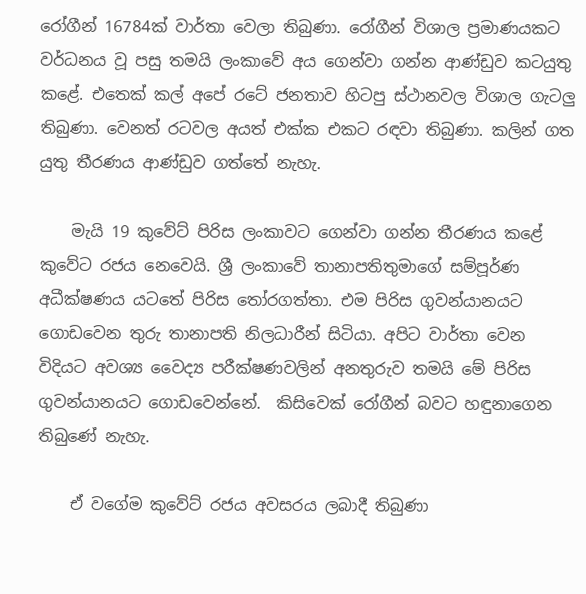රෝගීන් 16784ක් වාර්තා වෙලා තිබුණා. රෝගීන් විශාල ප්‍රමාණයකට වර්ධනය වූ පසු තමයි ලංකාවේ අය ගෙන්වා ගන්න ආණ්ඩුව කටයුතු කළේ. එතෙක් කල් අපේ රටේ ජනතාව හිටපු ස්ථානවල විශාල ගැටලු තිබුණා. වෙනත් රටවල අයත් එක්ක එකට රඳවා තිබුණා. කලින් ගත යුතු තීරණය ආණ්ඩුව ගත්තේ නැහැ.

    මැයි 19 කුවේට් පිරිස ලංකාවට ගෙන්වා ගන්න තීරණය කළේ කුවේට රජය නෙවෙයි. ශ්‍රී ලංකාවේ තානාපතිතුමාගේ සම්පූර්ණ අධීක්ෂණය යටතේ පිරිස තෝරගත්තා. එම පිරිස ගුවන්යානයට ගොඩවෙන තුරු තානාපති නිලධාරීන් සිටියා. අපිට වාර්තා වෙන විදියට අවශ්‍ය වෛද්‍ය පරීක්ෂණවලින් අනතුරුව තමයි මේ පිරිස ගුවන්යානයට ගොඩවෙන්නේ.  කිසිවෙක් රෝගීන් බවට හඳුනාගෙන තිබුණේ නැහැ.

    ඒ වගේම කුවේට් රජය අවසරය ලබාදී තිබුණා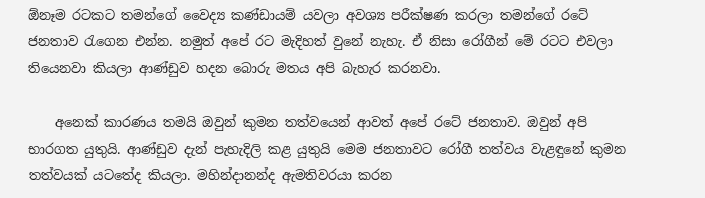ඕනෑම රටකට තමන්ගේ වෛද්‍ය කණ්ඩායම් යවලා අවශ්‍ය පරීක්ෂණ කරලා තමන්ගේ රටේ ජනතාව රැගෙන එන්න. නමුත් අපේ රට මැදිහත් වුනේ නැහැ. ඒ නිසා රෝගීන් මේ රටට එවලා තියෙනවා කියලා ආණ්ඩුව හදන බොරු මතය අපි බැහැර කරනවා.

    අනෙක් කාරණය තමයි ඔවුන් කුමන තත්වයෙන් ආවත් අපේ රටේ ජනතාව. ඔවුන් අපි භාරගත යුතුයි. ආණ්ඩුව දැන් පැහැදිලි කළ යුතුයි මෙම ජනතාවට රෝගී තත්වය වැළඳුනේ කුමන තත්වයක් යටතේද කියලා. මහින්දානන්ද ඇමතිවරයා කරන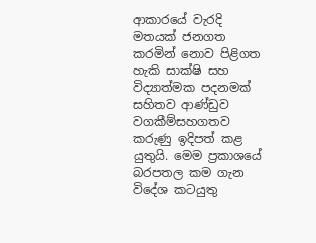ආකාරයේ වැරදි මතයක් ජනගත කරමින් නොව පිළිගත හැකි සාක්ෂි සහ විද්‍යාත්මක පදනමක් සහිතව ආණ්ඩුව වගකීම්සහගතව කරුණු ඉදිපත් කළ යුතුයි. මෙම ප්‍රකාශයේ බරපතල කම ගැන විදේශ කටයුතු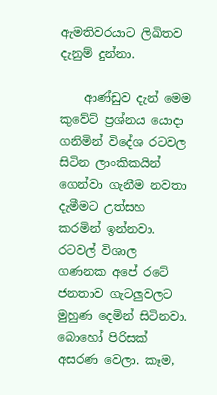ඇමතිවරයාට ලිඛිතව දැනුම් දුන්නා.

    ආණ්ඩුව දැන් මෙම කුවේට් ප්‍රශ්නය යොදා ගනිමින් විදේශ රටවල සිටින ලාංකිකයින් ගෙන්වා ගැනීම නවතා දැමීමට උත්සහ කරමින් ඉන්නවා. රටවල් විශාල ගණනක අපේ රටේ ජනතාව ගැටලුවලට මුහුණ දෙමින් සිටිනවා. බොහෝ පිරිසක් අසරණ වෙලා. කෑම,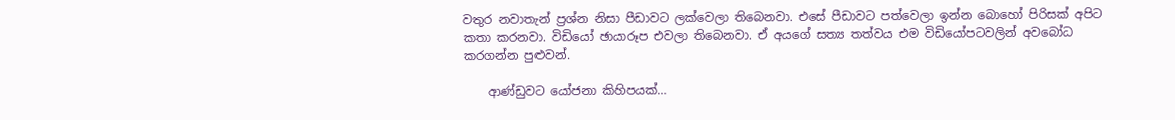වතුර නවාතැන් ප්‍රශ්න නිසා පීඩාවට ලක්වෙලා තිබෙනවා. එසේ පීඩාවට පත්වෙලා ඉන්න බොහෝ පිරිසක් අපිට කතා කරනවා. විඩියෝ ඡායාරූප එවලා තිබෙනවා. ඒ අයගේ සත්‍ය තත්වය එම විඩියෝපටවලින් අවබෝධ කරගන්න පුළුවන්.

    ආණ්ඩුවට යෝජනා කිහිපයක්…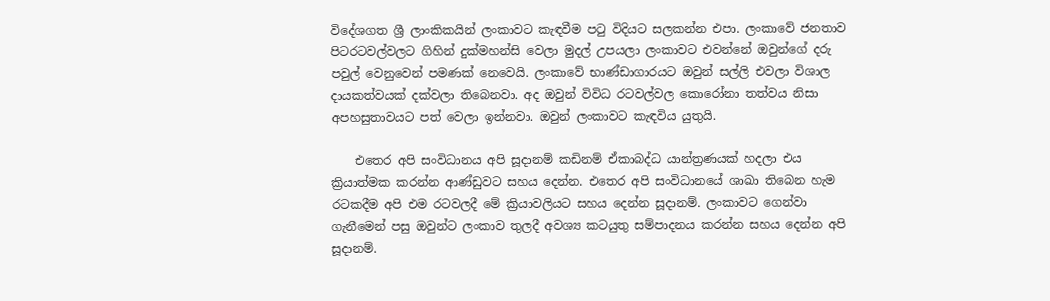විදේශගත ශ්‍රී ලාංකිකයින් ලංකාවට කැඳවීම පටු විදියට සලකන්න එපා. ලංකාවේ ජනතාව පිටරටවල්වලට ගිහින් දුක්මහන්සි වෙලා මුදල් උපයලා ලංකාවට එවන්නේ ඔවුන්ගේ දරු පවුල් වෙනුවෙන් පමණක් නෙවෙයි. ලංකාවේ භාණ්ඩාගාරයට ඔවුන් සල්ලි එවලා විශාල දායකත්වයක් දක්වලා තිබෙනවා. අද ඔවුන් විවිධ රටවල්වල කොරෝනා තත්වය නිසා අපහසුතාවයට පත් වෙලා ඉන්නවා. ඔවුන් ලංකාවට කැඳවිය යුතුයි.

    එතෙර අපි සංවිධානය අපි සූදානම් කඩිනම් ඒකාබද්ධ යාන්ත්‍රණයක් හදලා එය ක්‍රියාත්මක කරන්න ආණ්ඩුවට සහය දෙන්න. එතෙර අපි සංවිධානයේ ශාඛා තිබෙන හැම රටකදීම අපි එම රටවලදී මේ ක්‍රියාවලියට සහය දෙන්න සූදානම්. ලංකාවට ගෙන්වා ගැනීමෙන් පසු ඔවුන්ට ලංකාව තුලදී අවශ්‍ය කටයුතු සම්පාදනය කරන්න සහය දෙන්න අපි සූදානම්.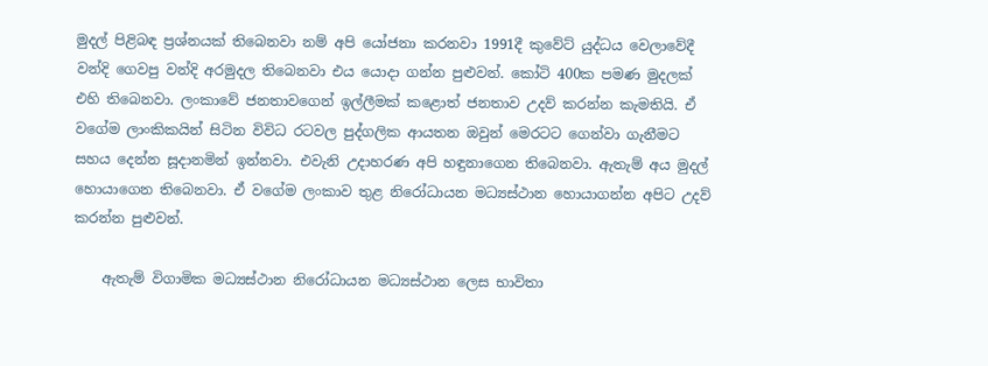මුදල් පිළිබඳ ප්‍රශ්නයක් තිබෙනවා නම් අපි යෝජනා කරනවා 1991දී කුවේට් යුද්ධය වෙලාවේදී වන්දි ගෙවපු වන්දි අරමුදල තිබෙනවා එය යොදා ගන්න පුළුවන්. කෝටි 400ක පමණ මුදලක් එහි තිබෙනවා. ලංකාවේ ජනතාවගෙන් ඉල්ලීමක් කළොත් ජනතාව උදව් කරන්න කැමතියි. ඒ වගේම ලාංකිකයින් සිටින විවිධ රටවල පුද්ගලික ආයතන ඔවුන් මෙරටට ගෙන්වා ගැනීමට සහය දෙන්න සූදානමින් ඉන්නවා. එවැනි උදාහරණ අපි හඳුනාගෙන තිබෙනවා. ඇතැම් අය මුදල් හොයාගෙන තිබෙනවා. ඒ වගේම ලංකාව තුළ නිරෝධායන මධ්‍යස්ථාන හොයාගන්න අපිට උදව් කරන්න පුළුවන්.

    ඇතැම් විගාමික මධ්‍යස්ථාන නිරෝධායන මධ්‍යස්ථාන ලෙස භාවිතා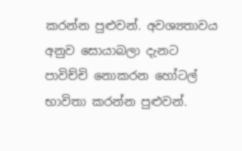කරන්න පුළුවන්. අවශ්‍යතාවය අනුව සොයාබලා දැනට පාවිච්චි නොකරන හෝටල් භාවිතා කරන්න පුළුවන්.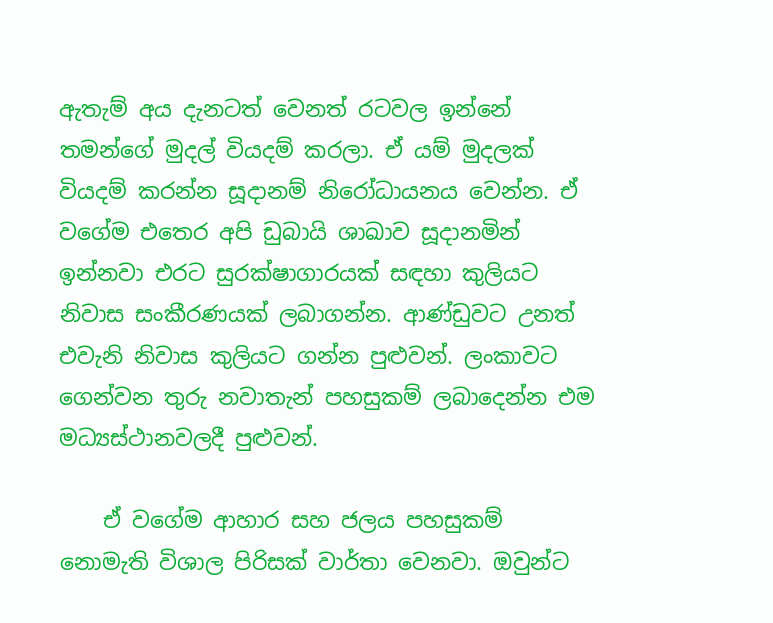ඇතැම් අය දැනටත් වෙනත් රටවල ඉන්නේ තමන්ගේ මුදල් වියදම් කරලා. ඒ යම් මුදලක් වියදම් කරන්න සූදානම් නිරෝධායනය වෙන්න. ඒ වගේම එතෙර අපි ඩුබායි ශාඛාව සූදානමින් ඉන්නවා එරට සුරක්ෂාගාරයක් සඳහා කුලියට නිවාස සංකීරණයක් ලබාගන්න. ආණ්ඩුවට උනත් එවැනි නිවාස කුලියට ගන්න පුළුවන්. ලංකාවට ගෙන්වන තුරු නවාතැන් පහසුකම් ලබාදෙන්න එම මධ්‍යස්ථානවලදී පුළුවන්.

    ඒ වගේම ආහාර සහ ජලය පහසුකම් නොමැති විශාල පිරිසක් වාර්තා වෙනවා. ඔවුන්ට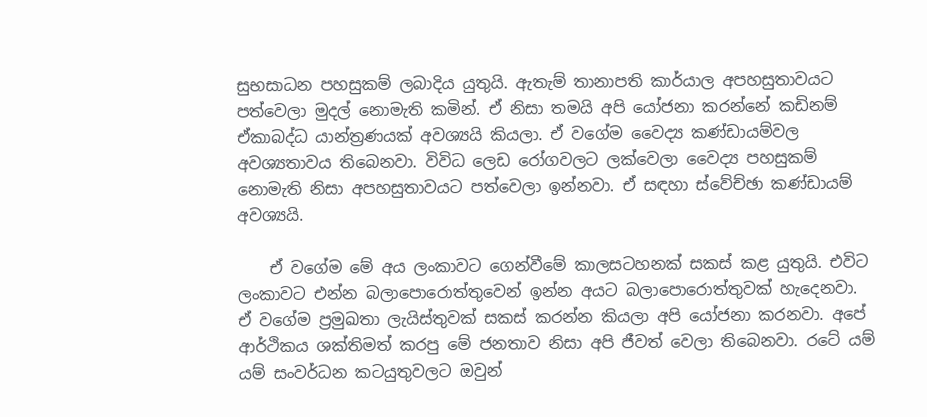සුභසාධන පහසුකම් ලබාදිය යුතුයි. ඇතැම් තානාපති කාර්යාල අපහසුතාවයට පත්වෙලා මුදල් නොමැති කමින්. ඒ නිසා තමයි අපි යෝජනා කරන්නේ කඩිනම් ඒකාබද්ධ යාන්ත්‍රණයක් අවශ්‍යයි කියලා. ඒ වගේම වෛද්‍ය කණ්ඩායම්වල අවශ්‍යතාවය තිබෙනවා. විවිධ ලෙඩ රෝගවලට ලක්වෙලා වෛද්‍ය පහසුකම් නොමැති නිසා අපහසුතාවයට පත්වෙලා ඉන්නවා. ඒ සඳහා ස්වේච්ඡා කණ්ඩායම් අවශ්‍යයි.

    ඒ වගේම මේ අය ලංකාවට ගෙන්වීමේ කාලසටහනක් සකස් කළ යුතුයි. එවිට ලංකාවට එන්න බලාපොරොත්තුවෙන් ඉන්න අයට බලාපොරොත්තුවක් හැදෙනවා. ඒ වගේම ප්‍රමුඛතා ලැයිස්තුවක් සකස් කරන්න කියලා අපි යෝජනා කරනවා. අපේ ආර්ථිකය ශක්තිමත් කරපු මේ ජනතාව නිසා අපි ජීවත් වෙලා තිබෙනවා. රටේ යම් යම් සංවර්ධන කටයුතුවලට ඔවුන්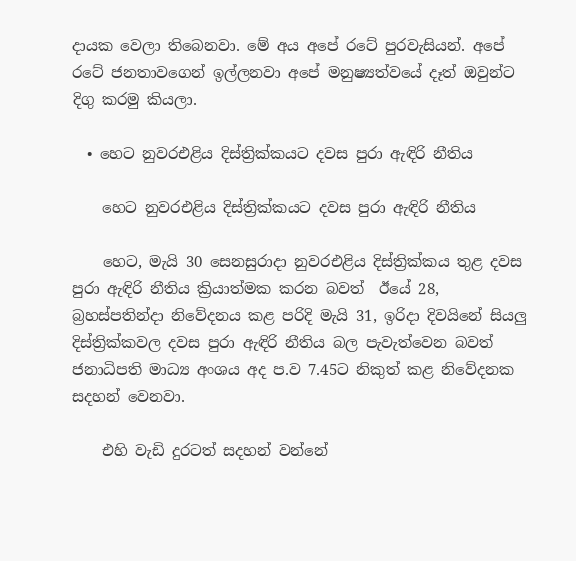දායක වෙලා තිබෙනවා. මේ අය අපේ රටේ පුරවැසියන්. අපේ රටේ ජනතාවගෙන් ඉල්ලනවා අපේ මනුෂ්‍යත්වයේ දෑත් ඔවුන්ට දිගු කරමු කියලා.

  • හෙට නුවරඑළිය දිස්ත්‍රික්කයට දවස පුරා ඇඳිරි නීතිය

    හෙට නුවරඑළිය දිස්ත්‍රික්කයට දවස පුරා ඇඳිරි නීතිය

    හෙට, මැයි 30 සෙනසුරාදා නුවරඑළිය දිස්ත්‍රික්කය තුළ දවස පුරා ඇඳිරි නීතිය ක්‍රියාත්මක කරන බවත්  ඊයේ 28, බ්‍රහස්පතින්දා නිවේදනය කළ පරිදි මැයි 31, ඉරිදා දිවයිනේ සියලු දිස්ත්‍රික්කවල දවස පුරා ඇඳිරි නීතිය බල පැවැත්වෙන බවත් ජනාධිපති මාධ්‍ය අංශය අද ප.ව 7.45ට නිකුත් කළ නිවේදනක සදහන් වෙනවා.

    එහි වැඩි දුරටත් සදහන් වන්නේ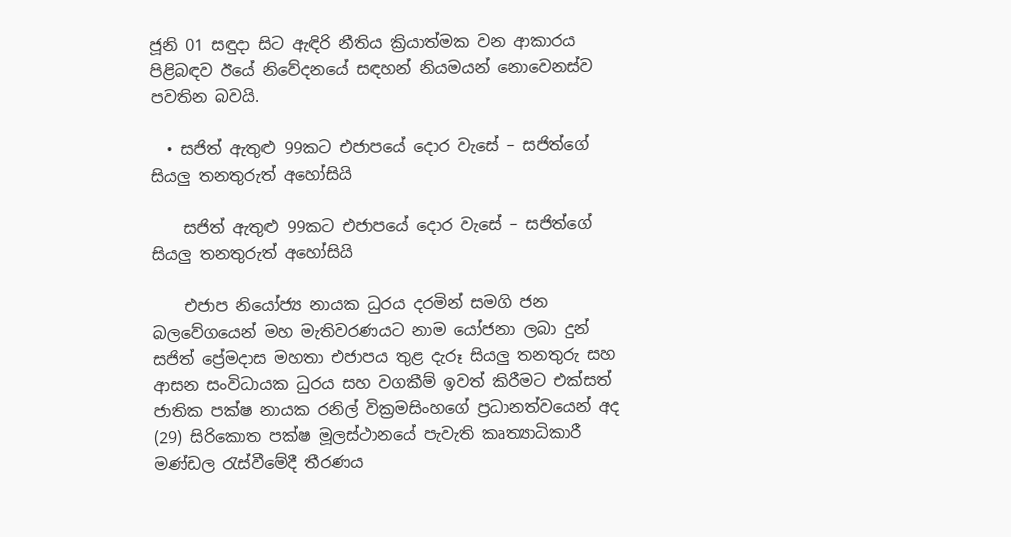ජූනි 01 සඳුදා සිට ඇඳිරි නීතිය ක්‍රියාත්මක වන ආකාරය පිළිබඳව ඊයේ නිවේදනයේ සඳහන් නියමයන් නොවෙනස්ව පවතින බවයි.

  • සජිත් ඇතුළු 99කට එජාපයේ දොර වැසේ – සජිත්ගේ සියලු තනතුරුත් අහෝසියි

    සජිත් ඇතුළු 99කට එජාපයේ දොර වැසේ – සජිත්ගේ සියලු තනතුරුත් අහෝසියි

    එජාප නියෝජ්‍ය නායක ධුරය දරමින් සමගි ජන බලවේගයෙන් මහ මැතිවරණයට නාම යෝජනා ලබා දුන් සජිත් ප්‍රේමදාස මහතා එජාපය තුළ දැරූ සියලු තනතුරු සහ ආසන සංවිධායක ධුරය සහ වගකීම් ඉවත් කිරීමට එක්සත් ජාතික පක්ෂ නායක රනිල් වික්‍රමසිංහගේ ප්‍රධානත්වයෙන් අද (29) සිරිකොත පක්ෂ මූලස්ථානයේ පැවැති කෘත්‍යාධිකාරී මණ්ඩල රැස්වීමේදී තීරණය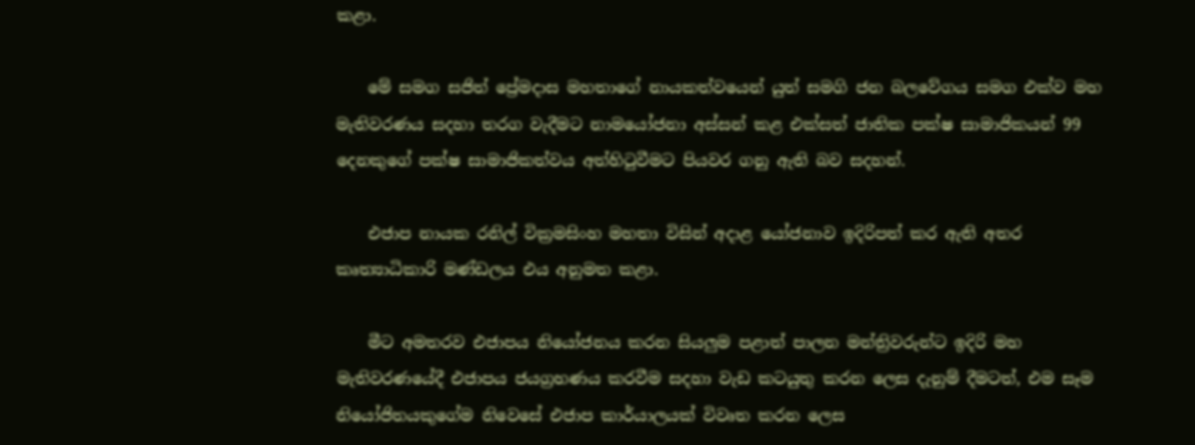කළා.

    මේ සමග සජිත් ප්‍රේමදාස මහතාගේ නායකත්වයෙන් යුත් සමගි ජන බලවේගය සමග එක්ව මහ මැතිවරණය සදහා තරග වැදීමට නාමයෝජනා අස්සන් කළ එක්සත් ජාතික පක්ෂ සාමාජිකයන් 99 දෙනකුගේ පක්ෂ සාමාජිකත්වය අත්හිටුවීමට පියවර ගනු ඇති බව සදහන්.

    එජාප නායක රනිල් වික්‍රමසිංහ මහතා විසින් අදාළ යෝජනාව ඉදිරිපත් කර ඇති අතර කෘත්‍යාධිකාරි මණ්ඩලය එය අනුමත කළා.

    මීට අමතරව එජාපය නියෝජනය කරන සියලුම පළාත් පාලන මන්ත්‍රිවරුන්ට ඉදිරි මහ මැතිවරණයේදී එජාපය ජයග්‍රහණය කරවීම සදහා වැඩ කටයුතු කරන ලෙස දැනුම් දීමටත්, එම සෑම නියෝජිතයකුගේම නිවෙසේ එජාප කාර්යාලයක් විවෘත කරන ලෙස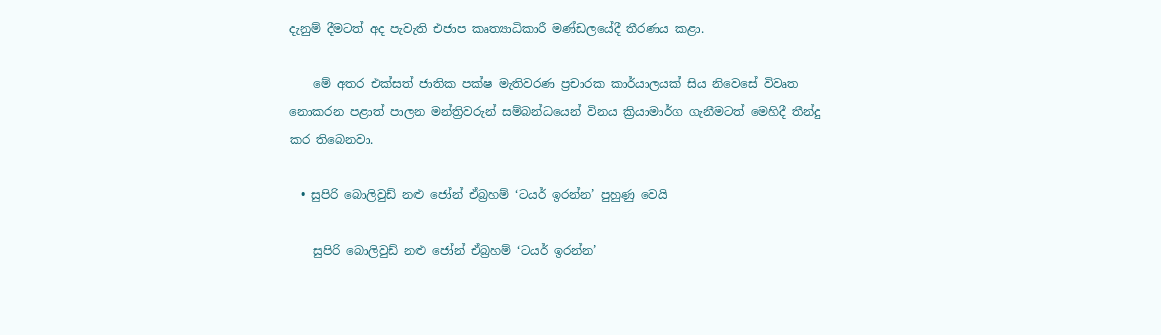දැනුම් දීමටත් අද පැවැති එජාප කෘත්‍යාධිකාරී මණ්ඩලයේදී තීරණය කළා.

    මේ අතර එක්සත් ජාතික පක්ෂ මැතිවරණ ප්‍රචාරක කාර්යාලයක් සිය නිවෙසේ විවෘත නොකරන පළාත් පාලන මන්ත්‍රිවරුන් සම්බන්ධයෙන් විනය ක්‍රියාමාර්ග ගැනීමටත් මෙහිදී තීන්දු කර තිබෙනවා.

  • සුපිරි බොලිවුඩ් නළු ජෝන් ඒබ්‍රහම් ‘ටයර් ඉරන්න’ පුහුණු වෙයි

    සුපිරි බොලිවුඩ් නළු ජෝන් ඒබ්‍රහම් ‘ටයර් ඉරන්න’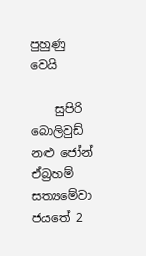පුහුණු වෙයි

    සුපිරි බොලිවුඩ් නළු ජෝන් ඒබ්‍රහම් සත්‍යමේවා ජයතේ 2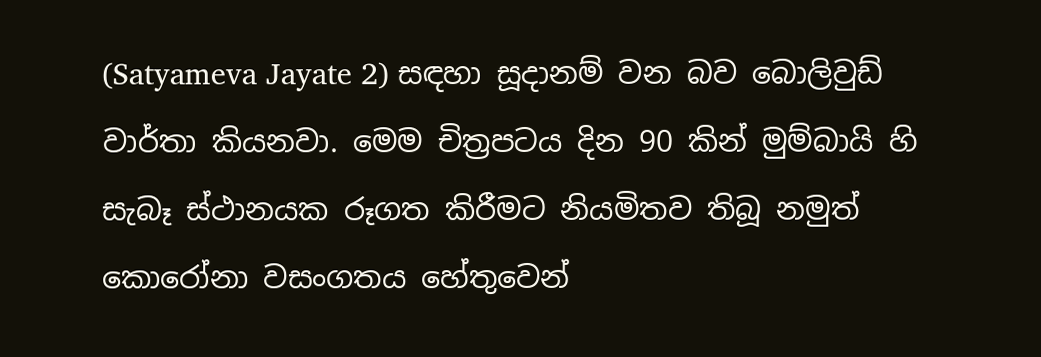(Satyameva Jayate 2) සඳහා සූදානම් වන බව බොලිවුඩ් වාර්තා කියනවා. මෙම චිත්‍රපටය දින 90 කින් මුම්බායි හි සැබෑ ස්ථානයක රූගත කිරීමට නියමිතව තිබූ නමුත් කොරෝනා වසංගතය හේතුවෙන්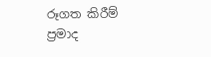රූගත කිරීම් ප්‍රමාද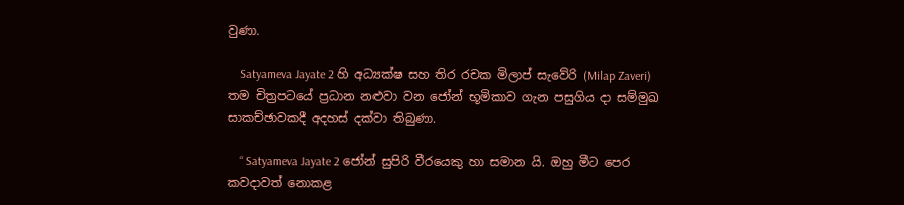වුණා.

    Satyameva Jayate 2 හි අධ්‍යක්ෂ සහ තිර රචක මිලාප් සැවේරි (Milap Zaveri)  තම චිත්‍රපටයේ ප්‍රධාන නළුවා වන ජෝන් භූමිකාව ගැන පසුගිය දා සම්මුඛ සාකච්ඡාවකදී අදහස් දක්වා තිබුණා.

    “ Satyameva Jayate 2 ජෝන් සුපිරි වීරයෙකු හා සමාන යි. ඔහු මීට පෙර කවදාවත් නොකළ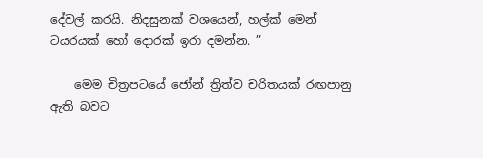දේවල් කරයි. නිදසුනක් වශයෙන්, හල්ක් මෙන් ටයරයක් හෝ දොරක් ඉරා දමන්න. ”

    මෙම චිත්‍රපටයේ ජෝන් ත්‍රිත්ව චරිතයක් රඟපානු ඇති බවට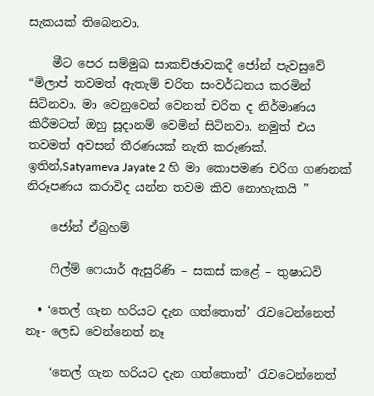සැකයක් තිබෙනවා.

    මීට පෙර සම්මුඛ සාකච්ඡාවකදී ජෝන් පැවසුවේ “මිලාප් තවමත් ඇතැම් චරිත සංවර්ධනය කරමින් සිටිනවා. මා වෙනුවෙන් වෙනත් චරිත ද නිර්මාණය කිරීමටත් ඔහු සූදානම් වෙමින් සිටිනවා. නමුත් එය තවමත් අවසන් තීරණයක් නැති කරුණක්. ඉතින්,Satyameva Jayate 2 හි මා කොපමණ චරිග ගණනක් නිරූපණය කරාවිද යන්න තවම කිව නොහැකයි ”

    ජෝන් ඒබ්‍රහම්

    ෆිල්ම් ෆෙයාර් ඇසුරිණි – සකස් කළේ – තුෂාධවි

  • ‘තෙල් ගැන හරියට දැන ගත්තොත්’ රැවටෙන්නෙත් නෑ- ලෙඩ වෙන්නෙත් නෑ

    ‘තෙල් ගැන හරියට දැන ගත්තොත්’ රැවටෙන්නෙත්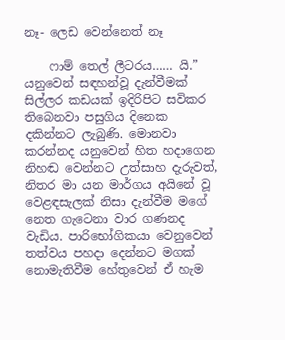නෑ- ලෙඩ වෙන්නෙත් නෑ

    ෆාම් තෙල් ලීටරය…… යි.” යනුවෙන් සඳහන්වූ දැන්වීමක් සිල්ලර කඩයක් ඉදිරිපිට සවිකර තිබෙනවා පසුගිය දිනෙක දකින්නට ලැබුණි. මොනවා කරන්නද යනුවෙන් හිත හදාගෙන නිහඬ වෙන්නට උත්සාහ දැරුවත්, නිතර මා යන මාර්ගය අයිනේ වූ වෙළඳසැලක් නිසා දැන්වීම මගේ නෙත ගැටෙනා වාර ගණනද වැඩිය. පාරිභෝගිකයා වෙනුවෙන් තත්වය පහදා දෙන්නට මගක් නොමැතිවීම හේතුවෙන් ඒ හැම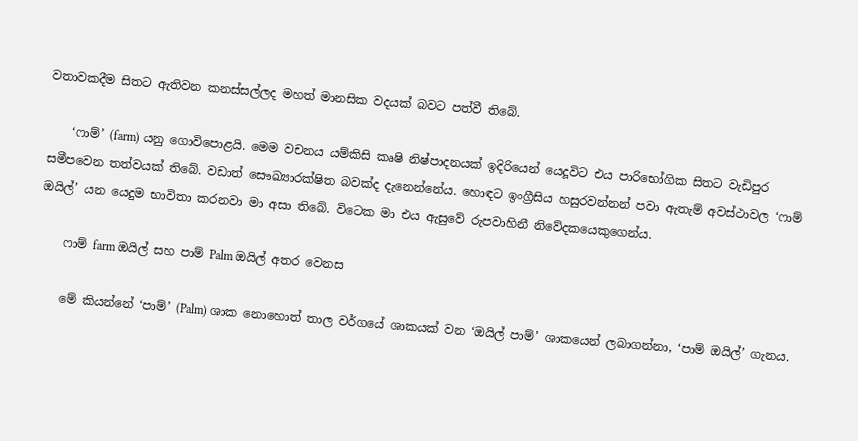වතාවකදීම සිතට ඇතිවන කනස්සල්ලද මහත් මානසික වදයක් බවට පත්වී තිබේ.

    ‘ෆාම්’ (farm) යනු ගොවිපොළයි. මෙම වචනය යම්කිසි කෘෂි නිෂ්පාදනයක් ඉදිරියෙන් යෙදූවිට එය පාරිභෝගික සිතට වැඩිපුර සමීපවෙන තත්වයක් තිබේ. වඩාත් සෞඛ්‍යාරක්ෂිත බවක්ද දැනෙන්නේය. හොඳට ඉංග්‍රීසිය හසුරවන්නන් පවා ඇතැම් අවස්ථාවල ‘ෆාම් ඔයිල්’ යන යෙදුම භාවිතා කරනවා මා අසා තිබේ. විටෙක මා එය ඇසුවේ රුපවාහිනී නිවේදකයෙකුගෙන්ය.

    ෆාම් farm ඔයිල් සහ පාම් Palm ඔයිල් අතර වෙනස

    මේ කියන්නේ ‘පාම්’ (Palm) ශාක නොහොත් තාල වර්ගයේ ශාකයක් වන ‘ඔයිල් පාම්’ ශාකයෙන් ලබාගන්නා, ‘පාම් ඔයිල්’ ගැනය.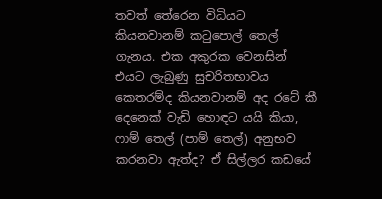තවත් තේරෙන විධියට කියනවානම් කටුපොල් තෙල් ගැනය. එක අකුරක වෙනසින් එයට ලැබුණු සුචරිතභාවය කෙතරම්ද කියනවානම් අද රටේ කී දෙනෙක් වැඩි හොඳට යයි කියා, ෆාම් තෙල් (පාම් තෙල්) අනුභව කරනවා ඇත්ද? ඒ සිල්ලර කඩයේ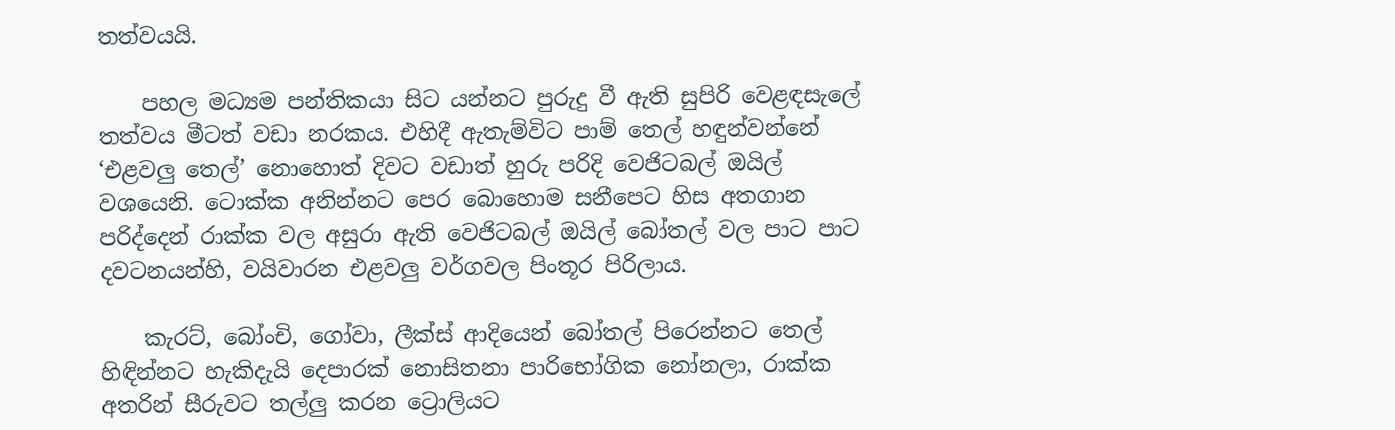තත්වයයි.

    පහල මධ්‍යම පන්තිකයා සිට යන්නට පුරුදු වී ඇති සුපිරි වෙළඳසැලේ තත්වය මීටත් වඩා නරකය. එහිදී ඇතැම්විට පාම් තෙල් හඳුන්වන්නේ ‘එළවලු තෙල්’ නොහොත් දිවට වඩාත් හුරු පරිදි වෙජිටබල් ඔයිල් වශයෙනි. ටොක්ක අනින්නට පෙර බොහොම සනීපෙට හිස අතගාන පරිද්දෙන් රාක්ක වල අසුරා ඇති වෙජිටබල් ඔයිල් බෝතල් වල පාට පාට දවටනයන්හි, වයිවාරන එළවලු වර්ගවල පිංතූර පිරිලාය.

    කැරට්, බෝංචි, ගෝවා, ලීක්ස් ආදියෙන් බෝතල් පිරෙන්නට තෙල් හිඳින්නට හැකිදැයි දෙපාරක් නොසිතනා පාරිභෝගික නෝනලා, රාක්ක අතරින් සීරුවට තල්ලු කරන ට්‍රොලියට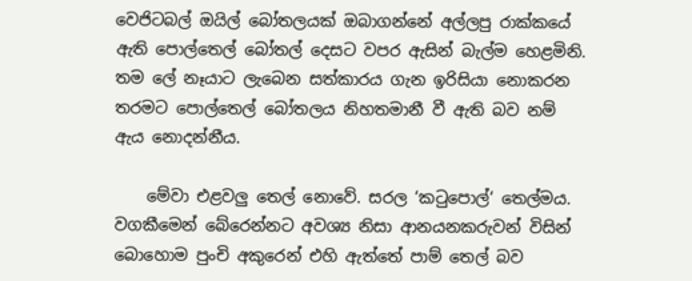වෙජිටබල් ඔයිල් බෝතලයක් ඔබාගන්නේ අල්ලපු රාක්කයේ ඇති පොල්තෙල් බෝතල් දෙසට වපර ඇසින් බැල්ම හෙළමිනි. තම ලේ නෑයාට ලැබෙන සත්කාරය ගැන ඉරිසියා නොකරන තරමට පොල්තෙල් බෝතලය නිහතමානී වී ඇති බව නම් ඇය නොදන්නීය.

    මේවා එළවලු තෙල් නොවේ. සරල ‘කටුපොල්‘ තෙල්මය. වගකීමෙන් බේරෙන්නට අවශ්‍ය නිසා ආනයනකරුවන් විසින් බොහොම පුංචි අකුරෙන් එහි ඇත්තේ පාම් තෙල් බව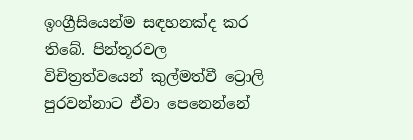ඉංග්‍රීසියෙන්ම සඳහනක්ද කර තිබේ. පින්තූරවල විචිත්‍රත්වයෙන් කුල්මත්වී ට්‍රොලි පුරවන්නාට ඒවා පෙනෙන්නේ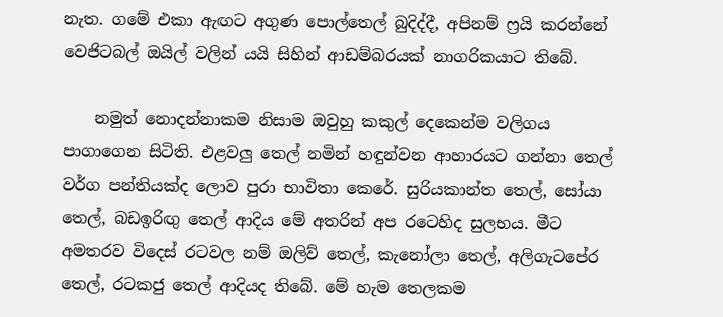නැත. ගමේ එකා ඇඟට අගුණ පොල්තෙල් බුදිද්දී, අපිනම් ෆ්‍රයි කරන්නේ වෙජිටබල් ඔයිල් වලින් යයි සිහින් ආඩම්බරයක් නාගරිකයාට තිබේ.

    නමුත් නොදන්නාකම නිසාම ඔවුහු කකුල් දෙකෙන්ම වලිගය පාගාගෙන සිටිති. එළවලු තෙල් නමින් හඳුන්වන ආහාරයට ගන්නා තෙල් වර්ග පන්තියක්ද ලොව පුරා භාවිතා කෙරේ. සුරියකාන්ත තෙල්, සෝයා තෙල්, බඩඉරිඟු තෙල් ආදිය මේ අතරින් අප රටෙහිද සුලභය. මීට අමතරව විදෙස් රටවල නම් ඔලිව් තෙල්, කැනෝලා තෙල්, අලිගැටපේර තෙල්, රටකජු තෙල් ආදියද තිබේ. මේ හැම තෙලකම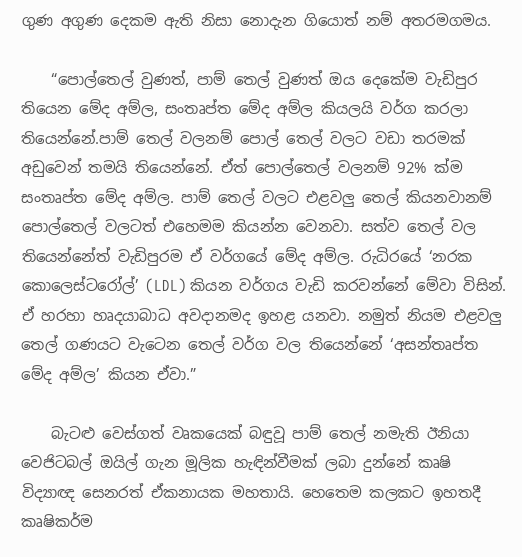ගුණ අගුණ දෙකම ඇති නිසා නොදැන ගියොත් නම් අතරමගමය.

    “පොල්තෙල් වුණත්, පාම් තෙල් වුණත් ඔය දෙකේම වැඩිපුර තියෙන මේද අම්ල, සංතෘප්ත මේද අම්ල කියලයි වර්ග කරලා තියෙන්නේ.පාම් තෙල් වලනම් පොල් තෙල් වලට වඩා තරමක් අඩුවෙන් තමයි තියෙන්නේ. ඒත් පොල්තෙල් වලනම් 92% ක්ම සංතෘප්ත මේද අම්ල. පාම් තෙල් වලට එළවලු තෙල් කියනවානම් පොල්තෙල් වලටත් එහෙමම කියන්න වෙනවා. සත්ව තෙල් වල තියෙන්නේත් වැඩිපුරම ඒ වර්ගයේ මේද අම්ල. රුධිරයේ ‘නරක කොලෙස්ටරෝල්’ (LDL) කියන වර්ගය වැඩි කරවන්නේ මේවා විසින්. ඒ හරහා හෘදයාබාධ අවදානමද ඉහළ යනවා. නමුත් නියම එළවලු තෙල් ගණයට වැටෙන තෙල් වර්ග වල තියෙන්නේ ‘අසන්තෘප්ත මේද අම්ල’ කියන ඒවා.”

    බැටළු වෙස්ගත් වෘකයෙක් බඳුවූ පාම් තෙල් නමැති ඊනියා වෙජිටබල් ඔයිල් ගැන මූලික හැඳින්වීමක් ලබා දුන්නේ කෘෂි විද්‍යාඥ සෙනරත් ඒකනායක මහතායි. හෙතෙම කලකට ඉහතදී කෘෂිකර්ම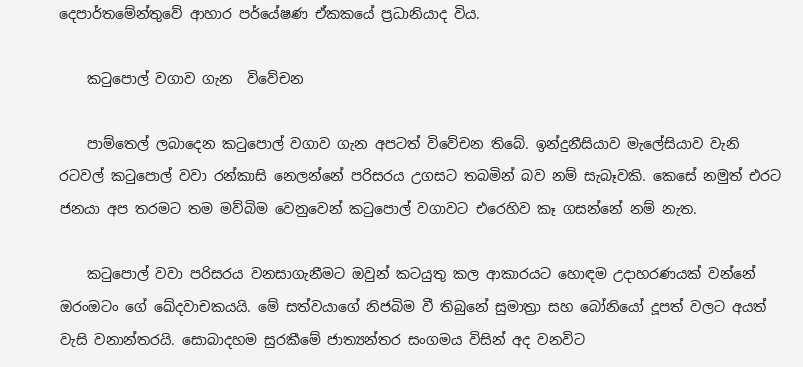දෙපාර්තමේන්තුවේ ආහාර පර්යේෂණ ඒකකයේ ප්‍රධානියාද විය.

    කටුපොල් වගාව ගැන  විවේචන

    පාම්තෙල් ලබාදෙන කටුපොල් වගාව ගැන අපටත් විවේචන තිබේ. ඉන්දුනීසියාව මැලේසියාව වැනි රටවල් කටුපොල් වවා රන්කාසි නෙලන්නේ පරිසරය උගසට තබමින් බව නම් සැබෑවකි. කෙසේ නමුත් එරට ජනයා අප තරමට තම මව්බිම වෙනුවෙන් කටුපොල් වගාවට එරෙහිව කෑ ගසන්නේ නම් නැත.

    කටුපොල් වවා පරිසරය වනසාගැනීමට ඔවුන් කටයුතු කල ආකාරයට හොඳම උදාහරණයක් වන්නේ ඔරංඔටං ගේ ඛේදවාචකයයි. මේ සත්වයාගේ නිජබිම වී තිබුනේ සුමාත්‍රා සහ බෝනියෝ දූපත් වලට අයත් වැසි වනාන්තරයි. සොබාදහම සුරකීමේ ජාත්‍යන්තර සංගමය විසින් අද වනවිට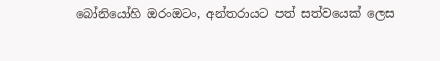බෝනියෝහි ඔරංඔටං, අන්තරායට පත් සත්වයෙක් ලෙස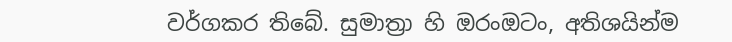වර්ගකර තිබේ. සුමාත්‍රා හි ඔරංඔටං, අතිශයින්ම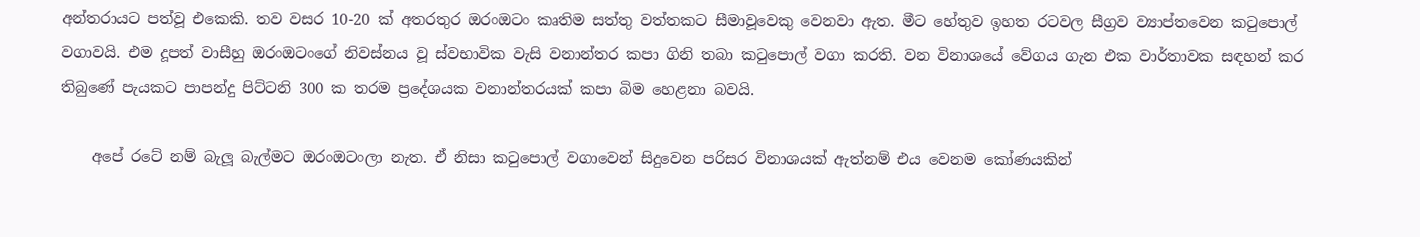අන්තරායට පත්වූ එකෙකි. තව වසර 10-20 ක් අතරතුර ඔරංඔටං කෘතිම සත්තු වත්තකට සීමාවූවෙකු වෙනවා ඇත. මීට හේතුව ඉහත රටවල සීග්‍රව ව්‍යාප්තවෙන කටුපොල් වගාවයි. එම දූපත් වාසීහු ඔරංඔටංගේ නිවස්නය වූ ස්වභාවික වැසි වනාන්තර කපා ගිනි තබා කටුපොල් වගා කරති. වන විනාශයේ වේගය ගැන එක වාර්තාවක සඳහන් කර තිබුණේ පැයකට පාපන්දු පිට්ටනි 300 ක තරම ප්‍රදේශයක වනාන්තරයක් කපා බිම හෙළනා බවයි.

    අපේ රටේ නම් බැලූ බැල්මට ඔරංඔටංලා නැත. ඒ නිසා කටුපොල් වගාවෙන් සිදුවෙන පරිසර විනාශයක් ඇත්නම් එය වෙනම කෝණයකින්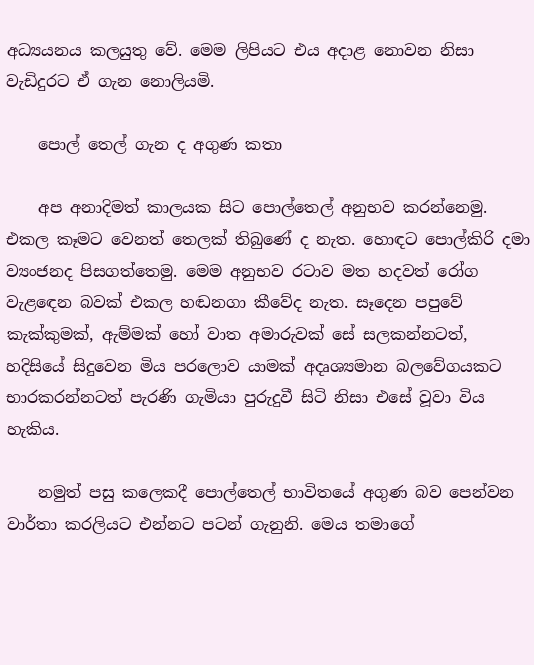අධ්‍යයනය කලයුතු වේ. මෙම ලිපියට එය අදාළ නොවන නිසා වැඩිදුරට ඒ ගැන නොලියමි.

    පොල් තෙල් ගැන ද අගුණ කතා

    අප අනාදිමත් කාලයක සිට පොල්තෙල් අනුභව කරන්නෙමු. එකල කෑමට වෙනත් තෙලක් තිබුණේ ද නැත. හොඳට පොල්කිරි දමා ව්‍යංජනද පිසගත්තෙමු. මෙම අනුභව රටාව මත හදවත් රෝග වැළඳෙන බවක් එකල හඬනගා කීවේද නැත. සෑදෙන පපුවේ කැක්කුමක්, ඇම්මක් හෝ වාත අමාරුවක් සේ සලකන්නටත්, හදිසියේ සිදුවෙන මිය පරලොව යාමක් අදෘශ්‍යමාන බලවේගයකට භාරකරන්නටත් පැරණි ගැමියා පුරුදුවී සිටි නිසා එසේ වූවා විය හැකිය.

    නමුත් පසු කලෙකදී පොල්තෙල් භාවිතයේ අගුණ බව පෙන්වන වාර්තා කරලියට එන්නට පටන් ගැනුනි. මෙය තමාගේ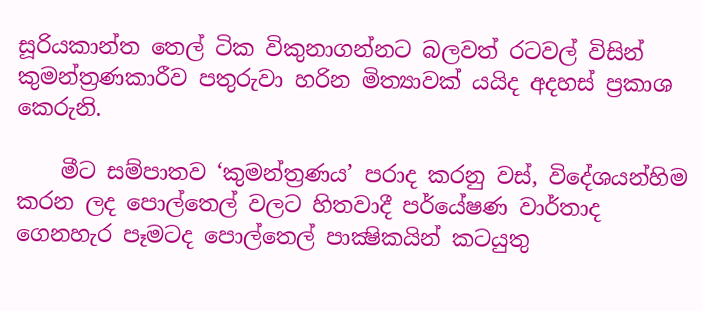සූරියකාන්ත තෙල් ටික විකුනාගන්නට බලවත් රටවල් විසින් කුමන්ත්‍රණකාරීව පතුරුවා හරින මිත්‍යාවක් යයිද අදහස් ප්‍රකාශ කෙරුනි.

    මීට සම්පාතව ‘කුමන්ත්‍රණය’ පරාද කරනු වස්, විදේශයන්හිම කරන ලද පොල්තෙල් වලට හිතවාදී පර්යේෂණ වාර්තාද ගෙනහැර පෑමටද පොල්තෙල් පාක්‍ෂිකයින් කටයුතු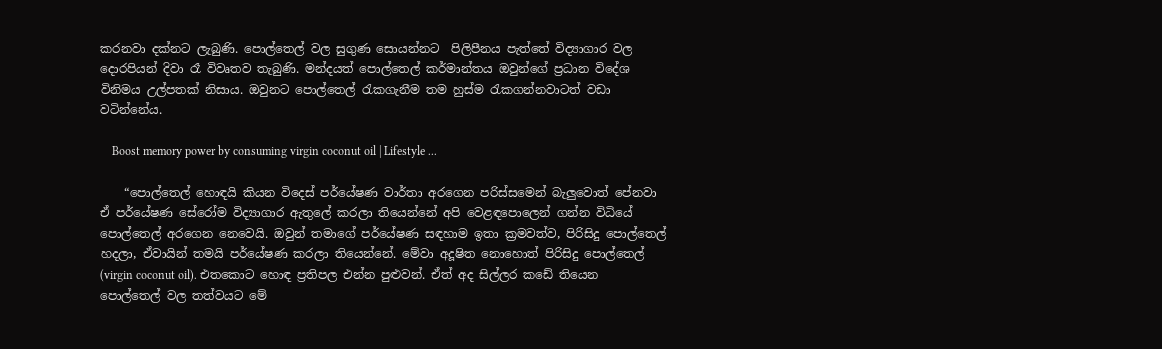කරනවා දක්නට ලැබුණි. පොල්තෙල් වල සුගුණ සොයන්නට  පිලිපීනය පැත්තේ විද්‍යාගාර වල දොරපියන් දිවා රෑ විවෘතව තැබුණි. මන්දයත් පොල්තෙල් කර්මාන්තය ඔවුන්ගේ ප්‍රධාන විදේශ විනිමය උල්පතක් නිසාය. ඔවුනට පොල්තෙල් රැකගැනීම තම හුස්ම රැකගන්නවාටත් වඩා වටින්නේය.

    Boost memory power by consuming virgin coconut oil | Lifestyle ...

    “පොල්තෙල් හොඳයි කියන විදෙස් පර්යේෂණ වාර්තා අරගෙන පරිස්සමෙන් බැලුවොත් පේනවා ඒ පර්යේෂණ සේරෝම විද්‍යාගාර ඇතුලේ කරලා තියෙන්නේ අපි වෙළඳපොලෙන් ගන්න විධියේ පොල්තෙල් අරගෙන නෙවෙයි. ඔවුන් තමාගේ පර්යේෂණ සඳහාම ඉතා ක්‍රමවත්ව, පිරිසිදු පොල්තෙල් හදලා, ඒවායින් තමයි පර්යේෂණ කරලා තියෙන්නේ. මේවා අදූෂිත නොහොත් පිරිසිදු පොල්තෙල් (virgin coconut oil). එතකොට හොඳ ප්‍රතිපල එන්න පුළුවන්. ඒත් අද සිල්ලර කඩේ තියෙන පොල්තෙල් වල තත්වයට මේ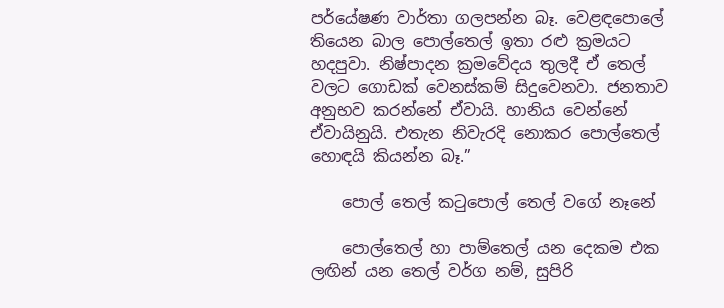පර්යේෂණ වාර්තා ගලපන්න බෑ. වෙළඳපොලේ තියෙන බාල පොල්තෙල් ඉතා රළු ක්‍රමයට හදපුවා. නිෂ්පාදන ක්‍රමවේදය තුලදී ඒ තෙල් වලට ගොඩක් වෙනස්කම් සිදුවෙනවා. ජනතාව අනුභව කරන්නේ ඒවායි. හානිය වෙන්නේ ඒවායිනුයි. එතැන නිවැරදි නොකර පොල්තෙල් හොඳයි කියන්න බෑ.”

    පොල් තෙල් කටුපොල් තෙල් වගේ නෑනේ

    පොල්තෙල් හා පාම්තෙල් යන දෙකම එක ලඟින් යන තෙල් වර්ග නම්, සුපිරි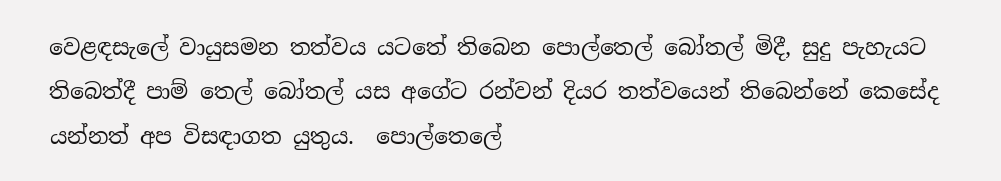වෙළඳසැලේ වායුසමන තත්වය යටතේ තිබෙන පොල්තෙල් බෝතල් මිදී, සුදු පැහැයට තිබෙත්දී පාම් තෙල් බෝතල් යස අගේට රන්වන් දියර තත්වයෙන් තිබෙන්නේ කෙසේද යන්නත් අප විසඳාගත යුතුය.  පොල්තෙලේ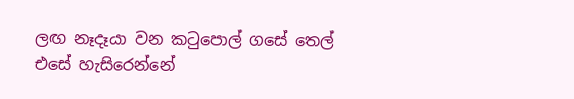ලඟ නෑදෑයා වන කටුපොල් ගසේ තෙල් එසේ හැසිරෙන්නේ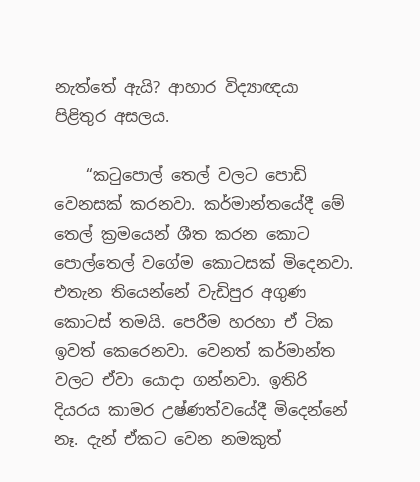නැත්තේ ඇයි? ආහාර විද්‍යාඥයා පිළිතුර අසලය.

    “කටුපොල් තෙල් වලට පොඩි වෙනසක් කරනවා. කර්මාන්තයේදී මේ තෙල් ක්‍රමයෙන් ශීත කරන කොට පොල්තෙල් වගේම කොටසක් මිදෙනවා. එතැන තියෙන්නේ වැඩිපුර අගුණ කොටස් තමයි. පෙරීම හරහා ඒ ටික ඉවත් කෙරෙනවා. වෙනත් කර්මාන්ත වලට ඒවා යොදා ගන්නවා. ඉතිරි දියරය කාමර උෂ්ණත්වයේදී මිදෙන්නේ නෑ. දැන් ඒකට වෙන නමකුත්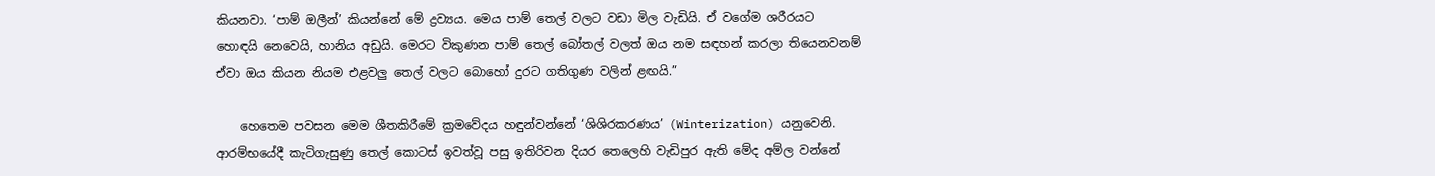කියනවා. ‘පාම් ඔලීන්’ කියන්නේ මේ ද්‍රව්‍යය. මෙය පාම් තෙල් වලට වඩා මිල වැඩියි. ඒ වගේම ශරීරයට හොඳයි නෙවෙයි, හානිය අඩුයි. මෙරට විකුණන පාම් තෙල් බෝතල් වලත් ඔය නම සඳහන් කරලා තියෙනවනම් ඒවා ඔය කියන නියම එළවලු තෙල් වලට බොහෝ දුරට ගතිගුණ වලින් ළඟයි.”

    හෙතෙම පවසන මෙම ශීතකිරීමේ ක්‍රමවේදය හඳුන්වන්නේ ‘ශිශිරකරණය’ (Winterization) යනුවෙනි. ආරම්භයේදී කැටිගැසුණු තෙල් කොටස් ඉවත්වූ පසු ඉතිරිවන දියර තෙලෙහි වැඩිපුර ඇති මේද අම්ල වන්නේ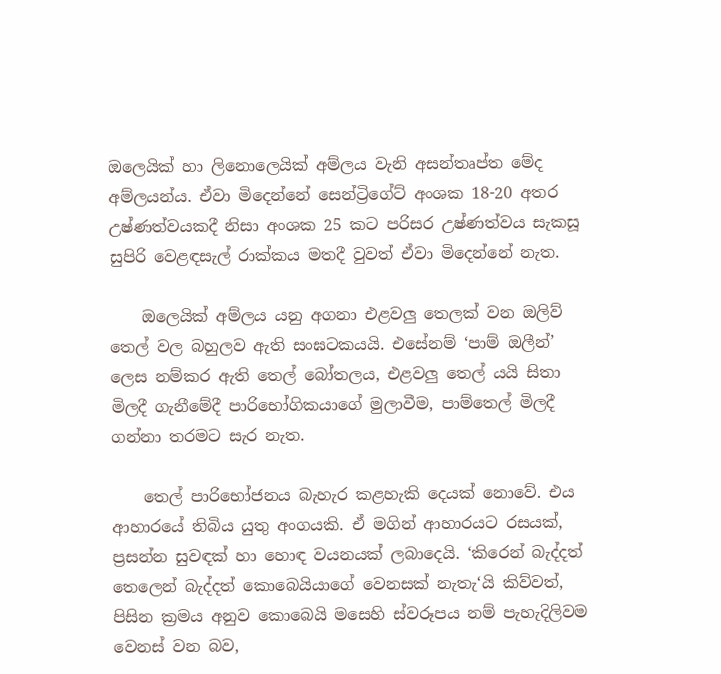ඔලෙයික් හා ලිනොලෙයික් අම්ලය වැනි අසන්තෘප්ත මේද අම්ලයන්ය. ඒවා මිදෙන්නේ සෙන්ට්‍රිගේට් අංශක 18-20 අතර උෂ්ණත්වයකදී නිසා අංශක 25 කට පරිසර උෂ්ණත්වය සැකසූ සුපිරි වෙළඳසැල් රාක්කය මතදී වුවත් ඒවා මිදෙන්නේ නැත.

    ඔලෙයික් අම්ලය යනු අගනා එළවලු තෙලක් වන ඔලිව් තෙල් වල බහුලව ඇති සංඝටකයයි. එසේනම් ‘පාම් ඔලීන්’ ලෙස නම්කර ඇති තෙල් බෝතලය, එළවලු තෙල් යයි සිතා මිලදී ගැනීමේදී පාරිභෝගිකයාගේ මුලාවීම, පාම්තෙල් මිලදී ගන්නා තරමට සැර නැත.

    තෙල් පාරිභෝජනය බැහැර කළහැකි දෙයක් නොවේ. එය ආහාරයේ තිබිය යුතු අංගයකි. ඒ මගින් ආහාරයට රසයක්, ප්‍රසන්න සුවඳක් හා හොඳ වයනයක් ලබාදෙයි. ‘කිරෙන් බැද්දත් තෙලෙන් බැද්දත් කොබෙයියාගේ වෙනසක් නැතැ‘යි කිව්වත්, පිසින ක්‍රමය අනුව කොබෙයි මසෙහි ස්වරූපය නම් පැහැදිලිවම වෙනස් වන බව,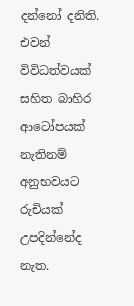දන්නෝ දනිති. එවන් විවිධත්වයක් සහිත බාහිර ආටෝපයක් නැතිනම් අනුභවයට රුචියක් උපදින්නේද නැත.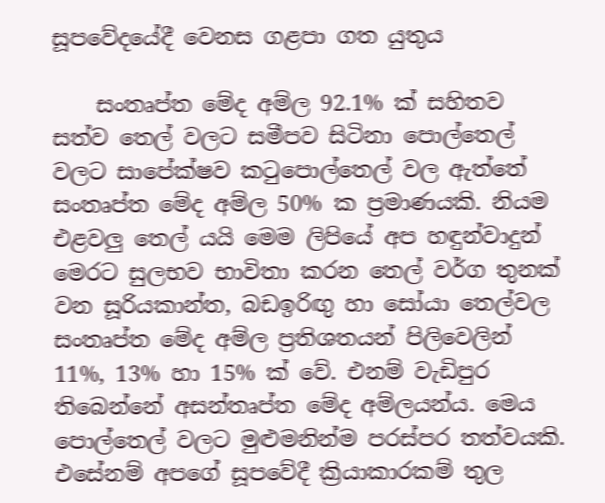සූපවේදයේදී වෙනස ගළපා ගත යුතුය

    සංතෘප්ත මේද අම්ල 92.1% ක් සහිතව සත්ව තෙල් වලට සමීපව සිටිනා පොල්තෙල් වලට සාපේක්ෂව කටුපොල්තෙල් වල ඇත්තේ සංතෘප්ත මේද අම්ල 50% ක ප්‍රමාණයකි. නියම එළවලු තෙල් යයි මෙම ලිපියේ අප හඳුන්වාදුන් මෙරට සුලභව භාවිතා කරන තෙල් වර්ග තුනක් වන සූරියකාන්ත, බඩඉරිඟු හා සෝයා තෙල්වල සංතෘප්ත මේද අම්ල ප්‍රතිශතයන් පිලිවෙලින් 11%, 13% හා 15% ක් වේ. එනම් වැඩිපුර තිබෙන්නේ අසන්තෘප්ත මේද අම්ලයන්ය. මෙය පොල්තෙල් වලට මුළුමනින්ම පරස්පර තත්වයකි. එසේනම් අපගේ සූපවේදී ක්‍රියාකාරකම් තුල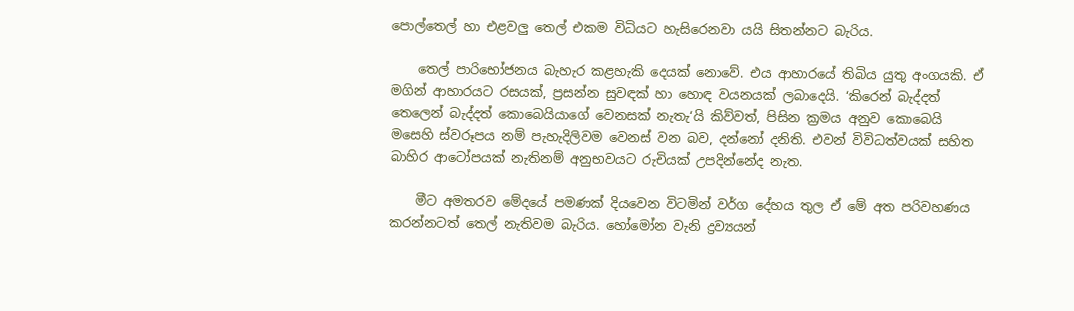පොල්තෙල් හා එළවලු තෙල් එකම විධියට හැසිරෙනවා යයි සිතන්නට බැරිය.

    තෙල් පාරිභෝජනය බැහැර කළහැකි දෙයක් නොවේ. එය ආහාරයේ තිබිය යුතු අංගයකි. ඒ මගින් ආහාරයට රසයක්, ප්‍රසන්න සුවඳක් හා හොඳ වයනයක් ලබාදෙයි. ‘කිරෙන් බැද්දත් තෙලෙන් බැද්දත් කොබෙයියාගේ වෙනසක් නැතැ‘යි කිව්වත්, පිසින ක්‍රමය අනුව කොබෙයි මසෙහි ස්වරූපය නම් පැහැදිලිවම වෙනස් වන බව, දන්නෝ දනිති. එවන් විවිධත්වයක් සහිත බාහිර ආටෝපයක් නැතිනම් අනුභවයට රුචියක් උපදින්නේද නැත.

    මීට අමතරව මේදයේ පමණක් දියවෙන විටමින් වර්ග දේහය තුල ඒ මේ අත පරිවහණය කරන්නටත් තෙල් නැතිවම බැරිය. හෝමෝන වැනි ද්‍රව්‍යයන්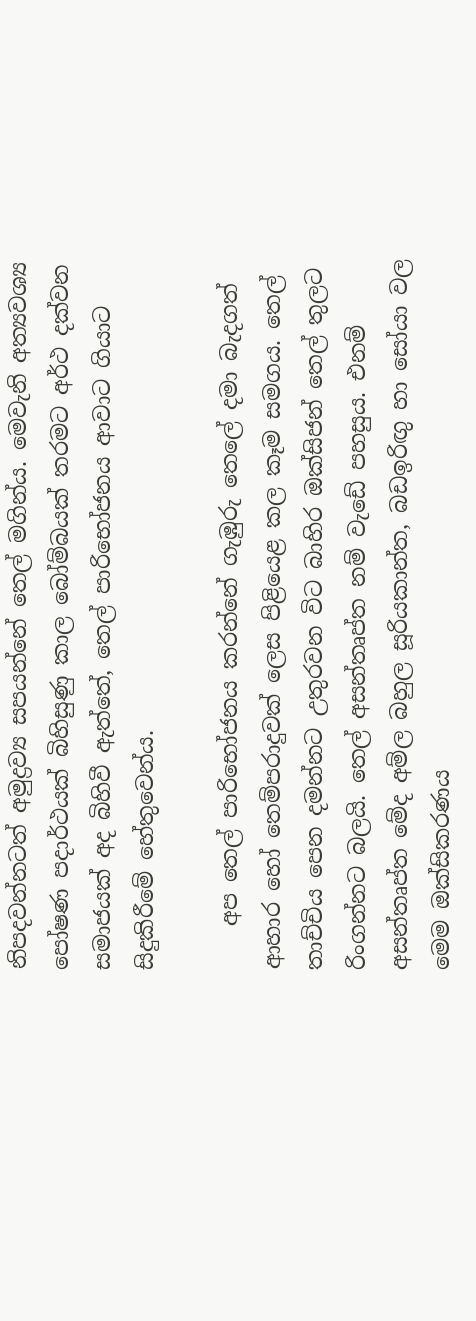නිපදවන්නටත් අමුද්‍රව්‍ය සපයන්නේ තෙල් මගින්ය. මෙවැනි අත්‍යවශ්‍ය පෝෂණ පදාර්ථයක් බිහිසුණු කාල බෝම්බයක් තරමට අර්ථ දක්වන සමාජයක් අද බිහිවී ඇත්තේ, තෙල් පාරිභෝජනය ආවාට ගියාට සිදුකිරීමේ හේතුවෙන්ය.

    අප තෙල් පාරිභෝජනය කරන්නේ ගැඹුරු තෙලේ දමා බැදගත් ආහාර හෝ තෙම්පරාදුවක් ලෙස පිළියෙළ කල කෑම සමගය. තෙල් තාච්චිය පෙන දමන්නට උතුරවන විට බාහිර ඔක්සිජන් තෙල් තුලට රිංගන්නට බලයි. තෙල් අසන්තෘප්ත නම් වැඩේ පහසුය. එනම් අසන්තෘප්ත මේද අම්ල බහුල සූරියකාන්ත, බඩඉරිඟු හා සෝයා වල මෙම ඔක්සිකරණය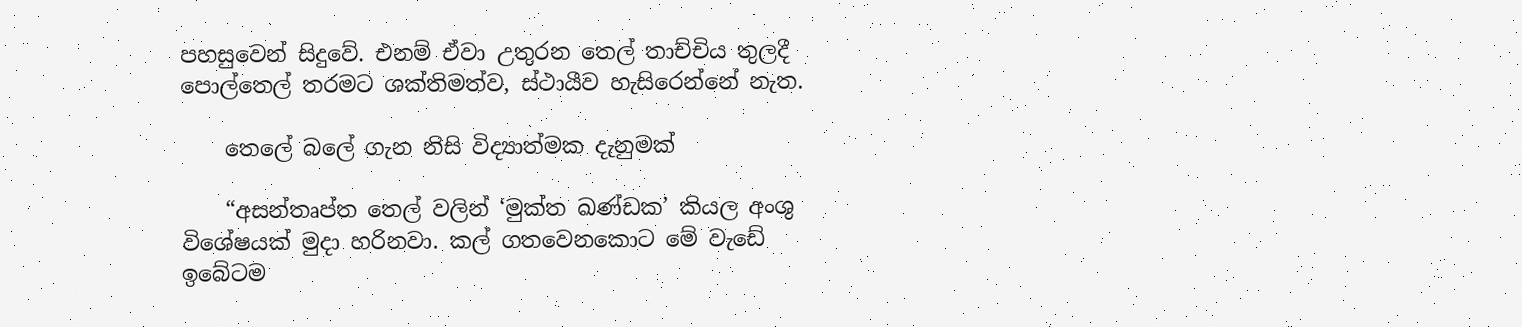පහසුවෙන් සිදුවේ. එනම් ඒවා උතුරන තෙල් තාච්චිය තුලදී පොල්තෙල් තරමට ශක්තිමත්ව, ස්ථායීව හැසිරෙන්නේ නැත.

    තෙලේ බලේ ගැන නිසි විද්‍යාත්මක දැනුමක්

    “අසන්තෘප්ත තෙල් වලින් ‘මුක්ත ඛණ්ඩක’ කියල අංශු විශේෂයක් මුදා හරිනවා. කල් ගතවෙනකොට මේ වැඩේ ඉබේටම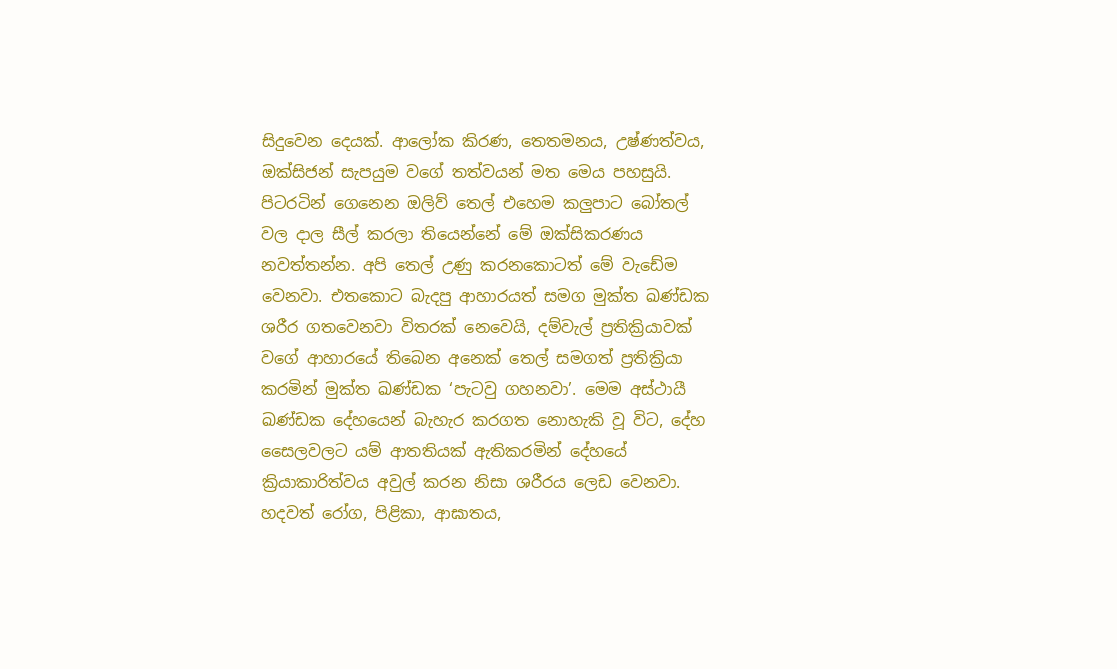සිදුවෙන දෙයක්. ආලෝක කිරණ, තෙතමනය, උෂ්ණත්වය, ඔක්සිජන් සැපයුම වගේ තත්වයන් මත මෙය පහසුයි. පිටරටින් ගෙනෙන ඔලිව් තෙල් එහෙම කලුපාට බෝතල් වල දාල සීල් කරලා තියෙන්නේ මේ ඔක්සිකරණය නවත්තන්න. අපි තෙල් උණු කරනකොටත් මේ වැඩේම වෙනවා. එතකොට බැදපු ආහාරයත් සමග මුක්ත ඛණ්ඩක ශරීර ගතවෙනවා විතරක් නෙවෙයි, දම්වැල් ප්‍රතික්‍රියාවක් වගේ ආහාරයේ තිබෙන අනෙක් තෙල් සමගත් ප්‍රතික්‍රියා කරමින් මුක්ත ඛණ්ඩක ‘පැටවු ගහනවා’. මෙම අස්ථායී ඛණ්ඩක දේහයෙන් බැහැර කරගත නොහැකි වූ විට, දේහ සෛලවලට යම් ආතතියක් ඇතිකරමින් දේහයේ ක්‍රියාකාරිත්වය අවුල් කරන නිසා ශරීරය ලෙඩ වෙනවා. හදවත් රෝග, පිළිකා, ආඝාතය,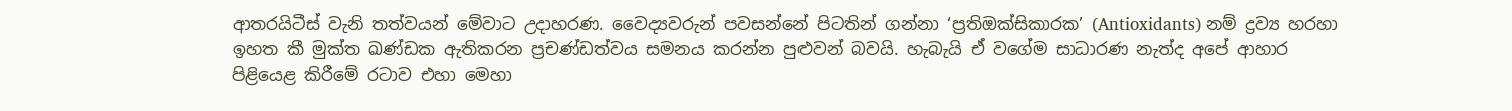ආතරයිටීස් වැනි තත්වයන් මේවාට උදාහරණ. වෛද්‍යවරුන් පවසන්නේ පිටතින් ගන්නා ‘ප්‍රතිඔක්සිකාරක’ (Antioxidants) නම් ද්‍රව්‍ය හරහා ඉහත කී මුක්ත ඛණ්ඩක ඇතිකරන ප්‍රචණ්ඩත්වය සමනය කරන්න පුළුවන් බවයි. හැබැයි ඒ වගේම සාධාරණ නැත්ද අපේ ආහාර පිළියෙළ කිරීමේ රටාව එහා මෙහා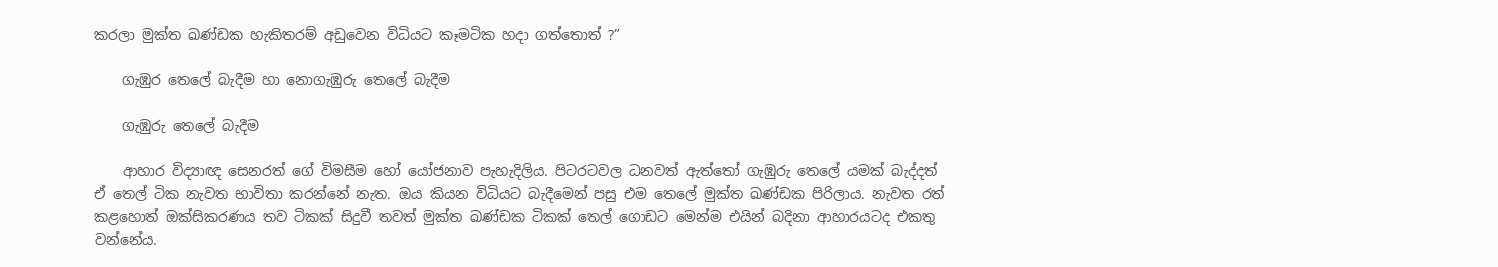කරලා මුක්ත ඛණ්ඩක හැකිතරම් අඩුවෙන විධියට කෑමටික හදා ගත්තොත් ?”

    ගැඹුර තෙලේ බැදීම හා නොගැඹුරු තෙලේ බැදීම

    ගැඹුරු තෙලේ බැදීම

    ආහාර විද්‍යාඥ සෙනරත් ගේ විමසීම හෝ යෝජනාව පැහැදිලිය. පිටරටවල ධනවත් ඇත්තෝ ගැඹුරු තෙලේ යමක් බැද්දත් ඒ තෙල් ටික නැවත භාවිතා කරන්නේ නැත. ඔය කියන විධියට බැදීමෙන් පසු එම තෙලේ මුක්ත ඛණ්ඩක පිරිලාය. නැවත රත් කළහොත් ඔක්සිකරණය තව ටිකක් සිදුවී තවත් මුක්ත ඛණ්ඩක ටිකක් තෙල් ගොඩට මෙන්ම එයින් බදිනා ආහාරයටද එකතු වන්නේය.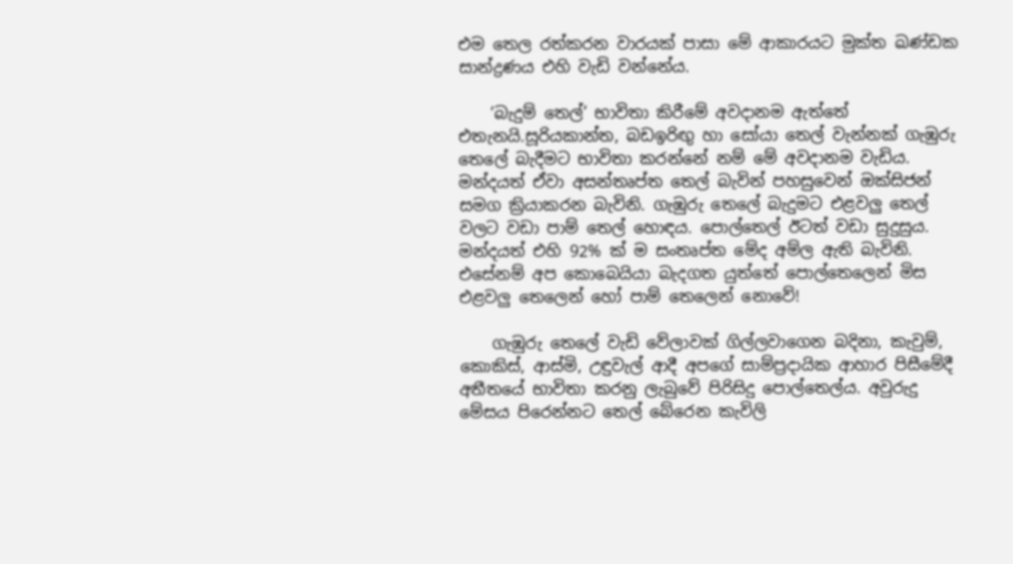එම තෙල රත්කරන වාරයක් පාසා මේ ආකාරයට මුක්ත ඛණ්ඩක සාන්ද්‍රණය එහි වැඩි වන්නේය.

    ‘බැදුම් තෙල්’ භාවිතා කිරීමේ අවදානම ඇත්තේ එතැනයි.සූරියකාන්ත, බඩඉරිඟු හා සෝයා තෙල් වැන්නක් ගැඹුරු තෙලේ බැදීමට භාවිතා කරන්නේ නම් මේ අවදානම වැඩිය. මන්දයත් ඒවා අසන්තෘප්ත තෙල් බැවින් පහසුවෙන් ඔක්සිජන් සමග ක්‍රියාකරන බැවිනි. ගැඹුරු තෙලේ බැදුමට එළවලු තෙල් වලට වඩා පාම් තෙල් හොඳය. පොල්තෙල් ඊටත් වඩා සුදුසුය. මන්දයත් එහි 92% ක් ම සංතෘප්ත මේද අම්ල ඇති බැවිනි. එසේනම් අප කොබෙයියා බැදගත යුත්තේ පොල්තෙලෙන් මිස එළවලු තෙලෙන් හෝ පාම් තෙලෙන් නොවේ!

    ගැඹුරු තෙලේ වැඩි වේලාවක් ගිල්ලවාගෙන බදිනා, කැවුම්, කොකිස්, ආස්මි, උඳුවැල් ආදී අපගේ සාම්ප්‍රදායික ආහාර පිසීමේදී අතීතයේ භාවිතා කරනු ලැබුවේ පිරිසිදු පොල්තෙල්ය. අවුරුදු මේසය පිරෙන්නට තෙල් බේරෙන කැවිලි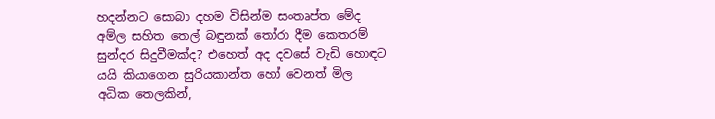හදන්නට සොබා දහම විසින්ම සංතෘප්ත මේද අම්ල සහිත තෙල් බඳුනක් තෝරා දීම කෙතරම් සුන්දර සිදුවීමක්ද? එහෙත් අද දවසේ වැඩි හොඳට යයි කියාගෙන සුරියකාන්ත හෝ වෙනත් මිල අධික තෙලකින්,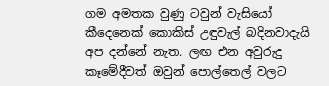ගම අමතක වුණු ටවුන් වැසියෝ කීදෙනෙක් කොකිස් උඳුවැල් බදිනවාදැයි අප දන්නේ නැත. ලඟ එන අවුරුදු කෑමේදීවත් ඔවුන් පොල්තෙල් වලට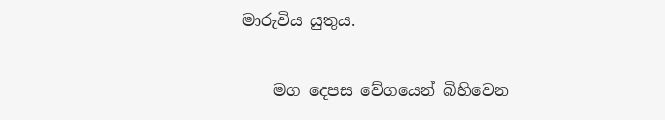මාරුවිය යුතුය.

    මග දෙපස වේගයෙන් බිහිවෙන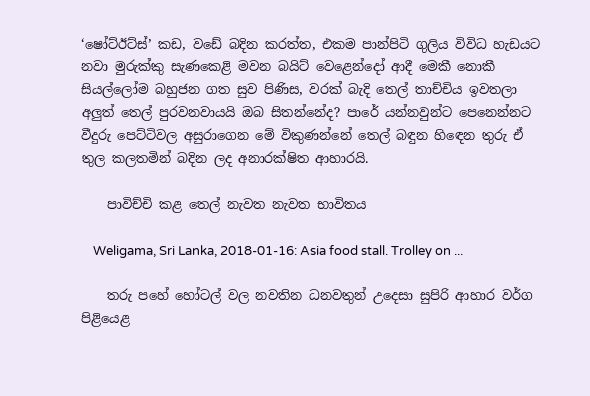‘ෂෝට්ඊට්ස්’ කඩ, වඩේ බදින කරත්ත, එකම පාන්පිටි ගුලිය විවිධ හැඩයට නවා මුරුක්කු සැණකෙළි මවන බයිට් වෙළෙන්දෝ ආදී මෙකී නොකී සියල්ලෝම බහුජන ගත සුව පිණිස, වරක් බැදි තෙල් තාච්චිය ඉවතලා අලුත් තෙල් පුරවනවායයි ඔබ සිතන්නේද? පාරේ යන්නවුන්ට පෙනෙන්නට වීදුරු පෙට්ටිවල අසුරාගෙන මේ විකුණන්නේ තෙල් බඳුන හිඳෙන තුරු ඒ තුල කලතමින් බදින ලද අනාරක්ෂිත ආහාරයි.

    පාවිච්චි කළ තෙල් නැවත නැවත භාවිතය

    Weligama, Sri Lanka, 2018-01-16: Asia food stall. Trolley on ...

    තරු පහේ හෝටල් වල නවතින ධනවතුන් උදෙසා සුපිරි ආහාර වර්ග පිළියෙළ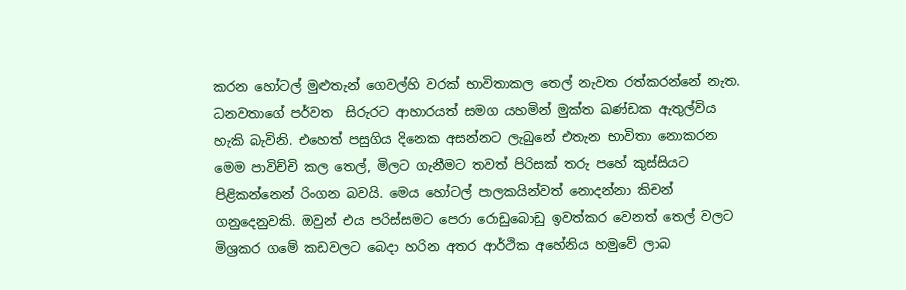කරන හෝටල් මුළුතැන් ගෙවල්හි වරක් භාවිතාකල තෙල් නැවත රත්කරන්නේ නැත. ධනවතාගේ පර්වත  සිරුරට ආහාරයත් සමග යහමින් මුක්ත ඛණ්ඩක ඇතුල්විය හැකි බැවිනි. එහෙත් පසුගිය දිනෙක අසන්නට ලැබුනේ එතැන භාවිතා නොකරන මෙම පාවිච්චි කල තෙල්, මිලට ගැනීමට තවත් පිරිසක් තරු පහේ කුස්සියට පිළිකන්නෙන් රිංගන බවයි. මෙය හෝටල් පාලකයින්වත් නොදන්නා කිචන් ගනුදෙනුවකි. ඔවුන් එය පරිස්සමට පෙරා රොඩුබොඩු ඉවත්කර වෙනත් තෙල් වලට මිශ්‍රකර ගමේ කඩවලට බෙදා හරින අතර ආර්ථික අහේනිය හමුවේ ලාබ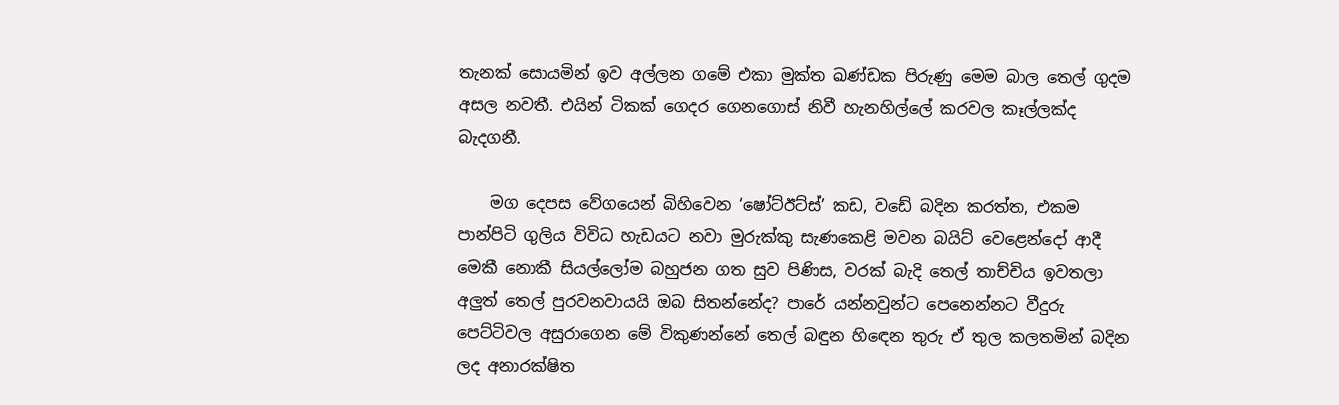තැනක් සොයමින් ඉව අල්ලන ගමේ එකා මුක්ත ඛණ්ඩක පිරුණු මෙම බාල තෙල් ගුදම අසල නවතී. එයින් ටිකක් ගෙදර ගෙනගොස් නිවී හැනහිල්ලේ කරවල කෑල්ලක්ද බැදගනී.

    මග දෙපස වේගයෙන් බිහිවෙන ‘ෂෝට්ඊට්ස්’ කඩ, වඩේ බදින කරත්ත, එකම පාන්පිටි ගුලිය විවිධ හැඩයට නවා මුරුක්කු සැණකෙළි මවන බයිට් වෙළෙන්දෝ ආදී මෙකී නොකී සියල්ලෝම බහුජන ගත සුව පිණිස, වරක් බැදි තෙල් තාච්චිය ඉවතලා අලුත් තෙල් පුරවනවායයි ඔබ සිතන්නේද? පාරේ යන්නවුන්ට පෙනෙන්නට වීදුරු පෙට්ටිවල අසුරාගෙන මේ විකුණන්නේ තෙල් බඳුන හිඳෙන තුරු ඒ තුල කලතමින් බදින ලද අනාරක්ෂිත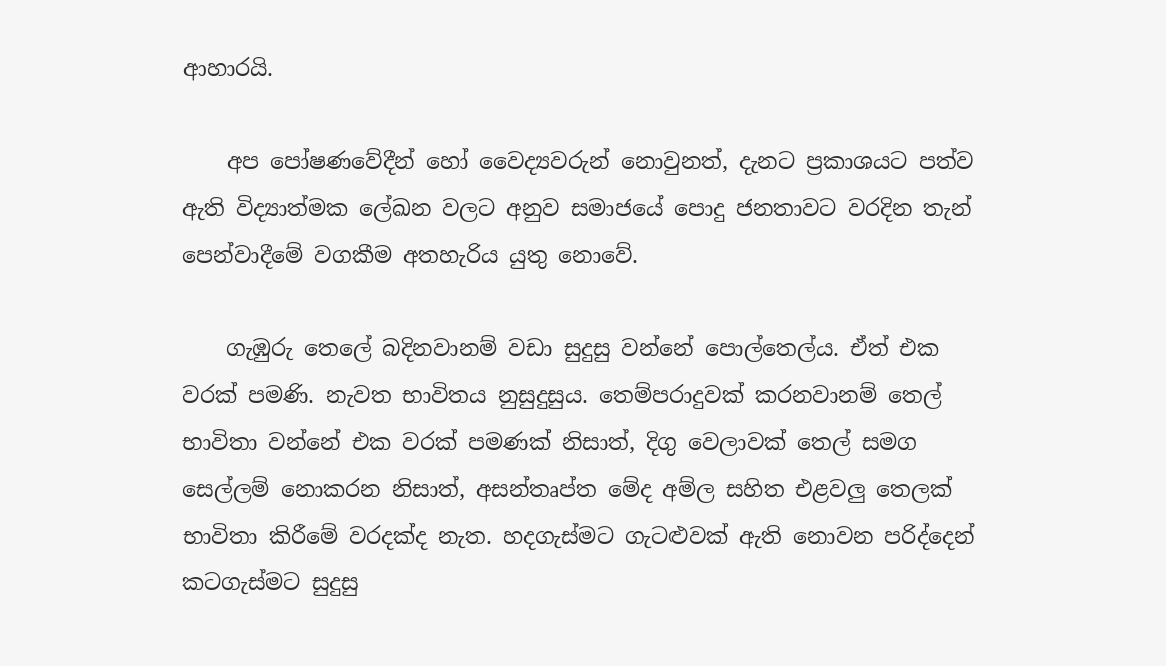ආහාරයි.

    අප පෝෂණවේදීන් හෝ වෛද්‍යවරුන් නොවුනත්, දැනට ප්‍රකාශයට පත්ව ඇති විද්‍යාත්මක ලේඛන වලට අනුව සමාජයේ පොදු ජනතාවට වරදින තැන් පෙන්වාදීමේ වගකීම අතහැරිය යුතු නොවේ.

    ගැඹුරු තෙලේ බදිනවානම් වඩා සුදුසු වන්නේ පොල්තෙල්ය. ඒත් එක වරක් පමණි. නැවත භාවිතය නුසුදුසුය. තෙම්පරාදුවක් කරනවානම් තෙල් භාවිතා වන්නේ එක වරක් පමණක් නිසාත්, දිගු වෙලාවක් තෙල් සමග සෙල්ලම් නොකරන නිසාත්, අසන්තෘප්ත මේද අම්ල සහිත එළවලු තෙලක් භාවිතා කිරීමේ වරදක්ද නැත. හදගැස්මට ගැටළුවක් ඇති නොවන පරිද්දෙන් කටගැස්මට සුදුසු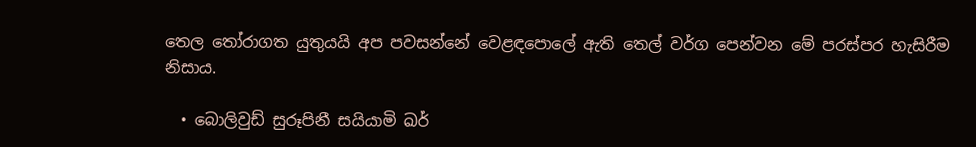තෙල තෝරාගත යුතුයයි අප පවසන්නේ වෙළඳපොලේ ඇති තෙල් වර්ග පෙන්වන මේ පරස්පර හැසිරීම නිසාය.

  • බොලිවුඩ් සුරූපිනී සයියාමි ඛර්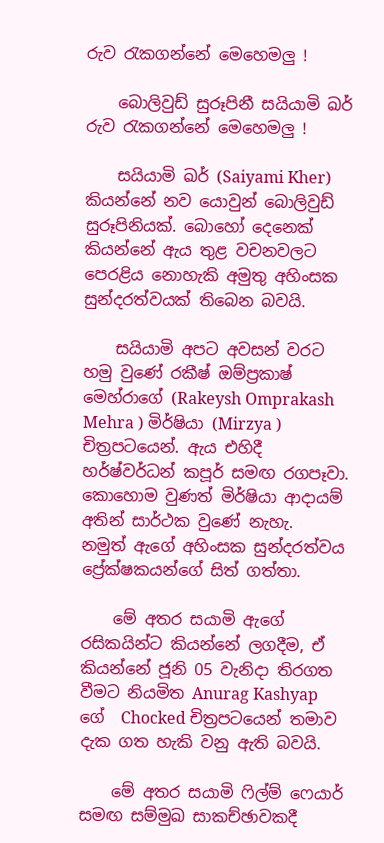රුව රැකගන්නේ මෙහෙමලු !

    බොලිවුඩ් සුරූපිනී සයියාමි ඛර් රුව රැකගන්නේ මෙහෙමලු !

    සයියාමි ඛර් (Saiyami Kher) කියන්නේ නව යොවුන් බොලිවුඩ් සුරූපිනියක්. බොහෝ දෙනෙක් කියන්නේ ඇය තුළ වචනවලට පෙරළිය නොහැකි අමුතු අහිංසක සුන්දරත්වයක් තිබෙන බවයි.

    සයියාමි අපට අවසන් වරට හමු වුණේ රකීෂ් ඔම්ප්‍රකාෂ් මෙහ්රාගේ (Rakeysh Omprakash Mehra ) මිර්ෂියා (Mirzya ) චිත්‍රපටයෙන්. ඇය එහිදී හර්ෂ්වර්ධන් කපූර් සමඟ රගපෑවා. කොහොම වුණත් මිර්ෂියා ආදායම් අතින් සාර්ථක වුණේ නැහැ.  නමුත් ඇගේ අහිංසක සුන්දරත්වය ප්‍රේක්ෂකයන්ගේ සිත් ගත්තා.

    මේ අතර සයාමි ඇගේ රසිකයින්ට කියන්නේ ලගදීම, ඒ කියන්නේ ජූනි 05 වැනිදා තිරගත වීමට නියමිත Anurag Kashyap ගේ  Chocked චිත්‍රපටයෙන් තමාව දැක ගත හැකි වනු ඇති බවයි.

    මේ අතර සයාමි ෆිල්ම් ෆෙයාර් සමඟ සම්මුඛ සාකච්ඡාවකදී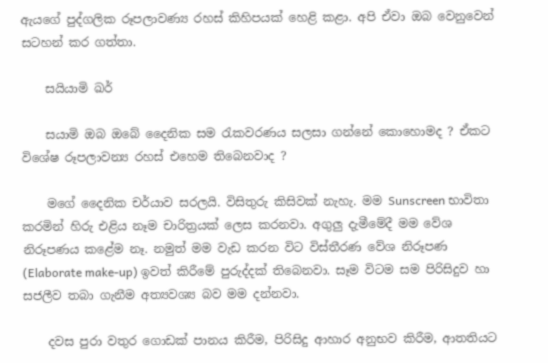ඇයගේ පුද්ගලික රූපලාවණ්‍ය රහස් කිහිපයක් හෙළි කළා. අපි ඒවා ඔබ වෙනුවෙන් සටහන් කර ගත්තා.

    සයියාමි ඛර්

    සයාමි ඔබ ඔබේ දෛනික සම රැකවරණය සලසා ගන්නේ කොහොමද ? ඒකට විශේෂ රූපලාවන්‍ය රහස් එහෙම තිබෙනවාද ?

    මගේ දෛනික චර්යාව සරලයි. විසිතුරු කිසිවක් නැහැ. මම Sunscreen භාවිතා කරමින් හිරු එළිය නෑම චාරිත්‍රයක් ලෙස කරනවා. අගුලු දැමීමේදී මම වේශ නිරූපණය කළේම නෑ. නමුත් මම වැඩ කරන විට විස්තීරණ වේශ නිරූපණ (Elaborate make-up) ඉවත් කිරීමේ පුරුද්දක් තිබෙනවා. සෑම විටම සම පිරිසිදුව හා සජලීව තබා ගැනීම අත්‍යවශ්‍ය බව මම දන්නවා.

    දවස පුරා වතුර ගොඩක් පානය කිරීම, පිරිසිදු ආහාර අනුභව කිරීම, ආතතියට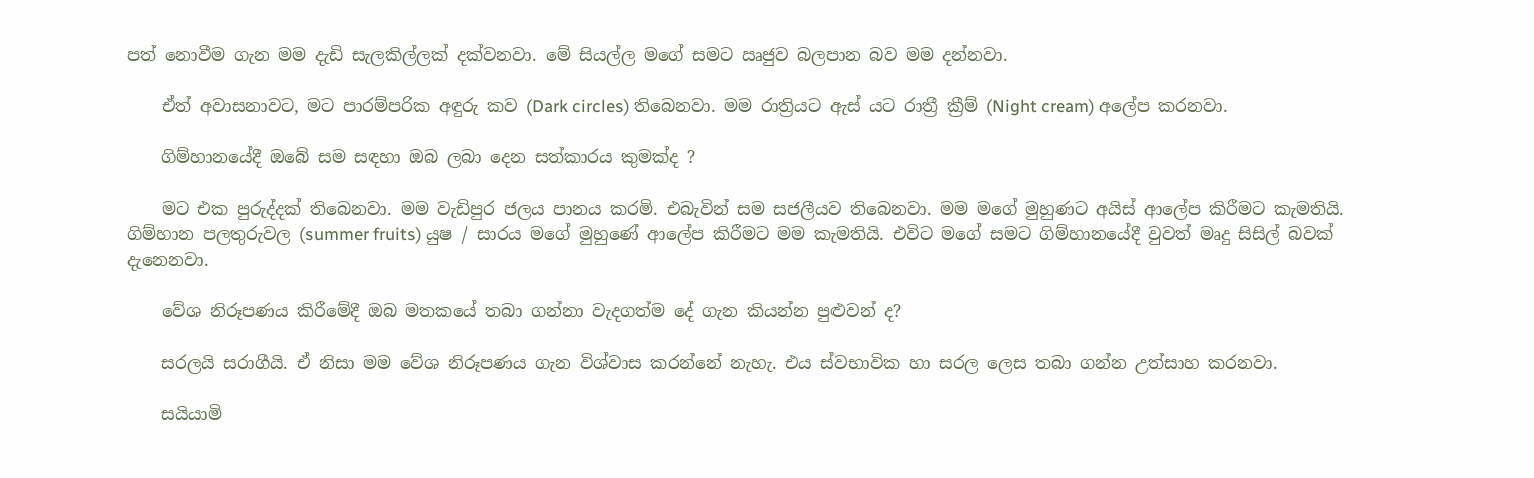පත් නොවීම ගැන මම දැඩි සැලකිල්ලක් දක්වනවා. මේ සියල්ල මගේ සමට ඍජුව බලපාන බව මම දන්නවා.

    ඒත් අවාසනාවට, මට පාරම්පරික අඳුරු කව (Dark circles) තිබෙනවා. මම රාත්‍රියට ඇස් යට රාත්‍රී ක්‍රීම් (Night cream) අලේප කරනවා.

    ගිම්හානයේදී ඔබේ සම සඳහා ඔබ ලබා දෙන සත්කාරය කුමක්ද ?

    මට එක පුරුද්දක් තිබෙනවා. මම වැඩිපුර ජලය පානය කරමි. එබැවින් සම සජලීයව තිබෙනවා. මම මගේ මුහුණට අයිස් ආලේප කිරීමට කැමතියි.  ගිම්හාන පලතුරුවල (summer fruits) යුෂ / සාරය මගේ මුහුණේ ආලේප කිරීමට මම කැමතියි. එවිට මගේ සමට ගිම්හානයේදී වුවත් මෘදු සිසිල් බවක් දැනෙනවා.

    වේශ නිරූපණය කිරීමේදී ඔබ මතකයේ තබා ගන්නා වැදගත්ම දේ ගැන කියන්න පුළුවන් ද?

    සරලයි සරාගීයි. ඒ නිසා මම වේශ නිරූපණය ගැන විශ්වාස කරන්නේ නැහැ. එය ස්වභාවික හා සරල ලෙස තබා ගන්න උත්සාහ කරනවා.

    සයියාමි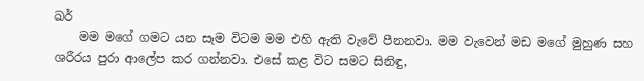ඛර්
    මම මගේ ගමට යන සෑම විටම මම එහි ඇති වැවේ පීනනවා. මම වැවෙන් මඩ මගේ මුහුණ සහ ශරීරය පුරා ආලේප කර ගන්නවා. එසේ කළ විට සමට සිනිඳු,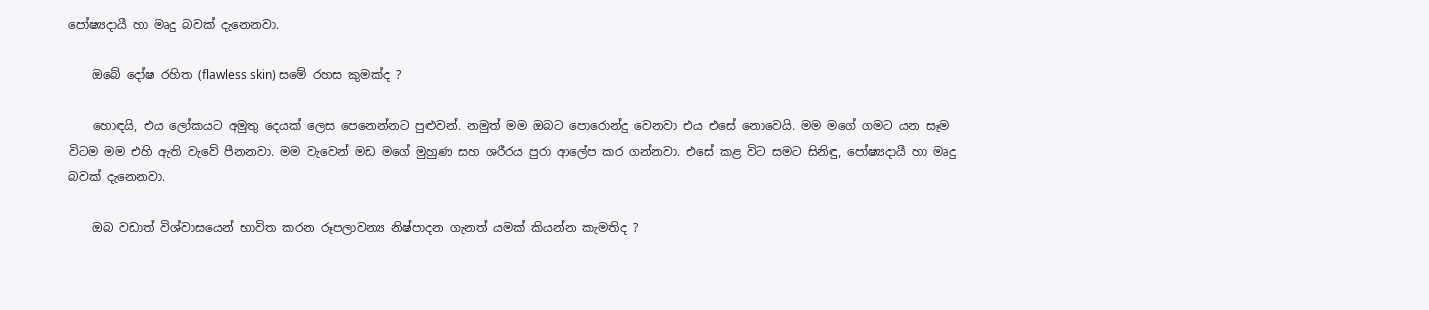පෝෂ්‍යදායී හා මෘදු බවක් දැනෙනවා.

    ඔබේ දෝෂ රහිත (flawless skin) සමේ රහස කුමක්ද ?

    හොඳයි, එය ලෝකයට අමුතු දෙයක් ලෙස පෙනෙන්නට පුළුවන්. නමුත් මම ඔබට පොරොන්දු වෙනවා එය එසේ නොවෙයි. මම මගේ ගමට යන සෑම විටම මම එහි ඇති වැවේ පීනනවා. මම වැවෙන් මඩ මගේ මුහුණ සහ ශරීරය පුරා ආලේප කර ගන්නවා. එසේ කළ විට සමට සිනිඳු, පෝෂ්‍යදායී හා මෘදු බවක් දැනෙනවා.

    ඔබ වඩාත් විශ්වාසයෙන් භාවිත කරන රූපලාවන්‍ය නිෂ්පාදන ගැනත් යමක් කියන්න කැමතිද ?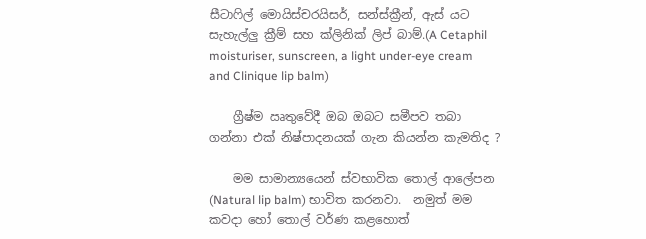සීටාෆිල් මොයිස්චරයිසර්, සන්ස්ක්‍රීන්, ඇස් යට සැහැල්ලු ක්‍රීම් සහ ක්ලිනික් ලිප් බාම්.(A Cetaphil moisturiser, sunscreen, a light under-eye cream and Clinique lip balm)

    ග්‍රීෂ්ම ඍතුවේදී ඔබ ඔබට සමීපව තබා ගන්නා එක් නිෂ්පාදනයක් ගැන කියන්න කැමතිද ?

    මම සාමාන්‍යයෙන් ස්වභාවික තොල් ආලේපන (Natural lip balm) භාවිත කරනවා.  නමුත් මම කවදා හෝ තොල් වර්ණ කළහොත්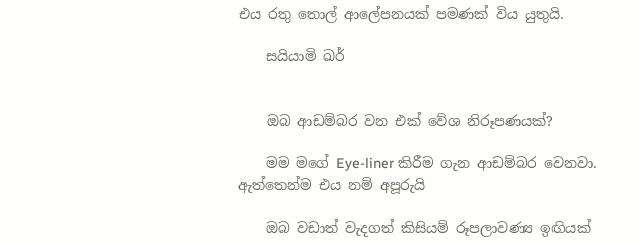එය රතු තොල් ආලේපනයක් පමණක් විය යුතුයි.

    සයියාමි ඛර්


    ඔබ ආඩම්බර වන එක් වේශ නිරූපණයක්?

    මම මගේ Eye-liner කිරීම ගැන ආඩම්බර වෙනවා. ඇත්තෙන්ම එය නම් අපූරුයි

    ඔබ වඩාත් වැදගත් කිසියම් රූපලාවණ්‍ය ඉඟියක්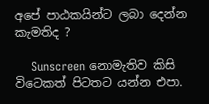අපේ පාඨකයින්ට ලබා දෙන්න කැමතිද ?

    Sunscreen නොමැතිව කිසි විටෙකත් පිටතට යන්න එපා.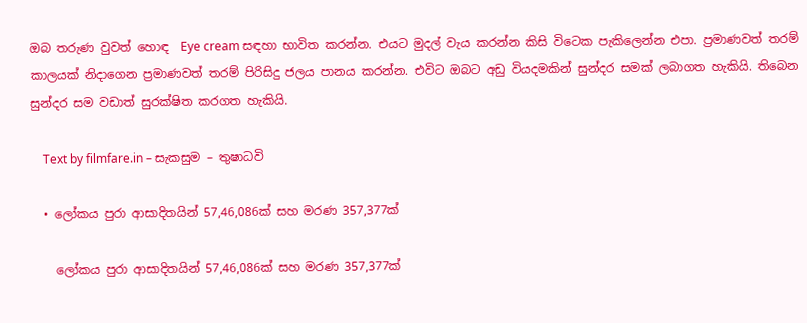ඔබ තරුණ වුවත් හොඳ  Eye cream සඳහා භාවිත කරන්න. එයට මුදල් වැය කරන්න කිසි විටෙක පැකිලෙන්න එපා. ප්‍රමාණවත් තරම් කාලයක් නිදාගෙන ප්‍රමාණවත් තරම් පිරිසිදු ජලය පානය කරන්න. එවිට ඔබට අඩු වියදමකින් සුන්දර සමක් ලබාගත හැකියි. තිබෙන සුන්දර සම වඩාත් සුරක්ෂිත කරගත හැකියි.

    Text by filmfare.in – සැකසුම – තුෂාධවි

  • ලෝකය පුරා ආසාදිතයින් 57,46,086ක් සහ මරණ 357,377ක්

    ලෝකය පුරා ආසාදිතයින් 57,46,086ක් සහ මරණ 357,377ක්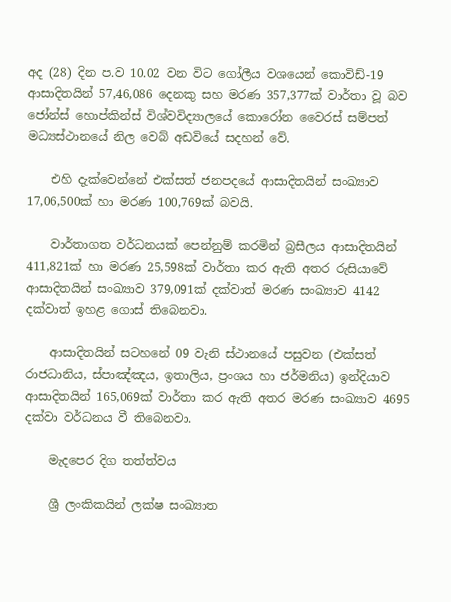අද (28) දින ප.ව 10.02 වන විට ගෝලීය වශයෙන් කොවිඩ්-19 ආසාදිතයින් 57,46,086 දෙනකු සහ මරණ 357,377ක් වාර්තා වූ බව ජෝන්ස් හොප්කින්ස් විශ්වවිද්‍යාලයේ කොරෝන වෛරස් සම්පත් මධ්‍යස්ථානයේ නිල වෙබ් අඩවියේ සදහන් වේ.

    එහි දැක්වෙන්නේ එක්සත් ජනපදයේ ආසාදිතයින් සංඛ්‍යාව 17,06,500ක් හා මරණ 100,769ක් බවයි.

    වාර්තාගත වර්ධනයක් පෙන්නුම් කරමින් බ්‍රසීලය ආසාදිතයින් 411,821ක් හා මරණ 25,598ක් වාර්තා කර ඇති අතර රුසියාවේ ආසාදිතයින් සංඛ්‍යාව 379,091ක් දක්වාත් මරණ සංඛ්‍යාව 4142 දක්වාත් ඉහළ ගොස් තිබෙනවා.

    ආසාදිතයින් සටහනේ 09 වැනි ස්ථානයේ පසුවන (එක්සත් රාජධානිය, ස්පාඤ්ඤය, ඉතාලිය, ප්‍රංශය හා ජර්මනිය) ඉන්දියාව ආසාදිතයින් 165,069ක් වාර්තා කර ඇති අතර මරණ සංඛ්‍යාව 4695 දක්වා වර්ධනය වී තිබෙනවා.

    මැදපෙර දිග තත්ත්වය

    ශ්‍රී ලංකිකයින් ලක්ෂ සංඛ්‍යාත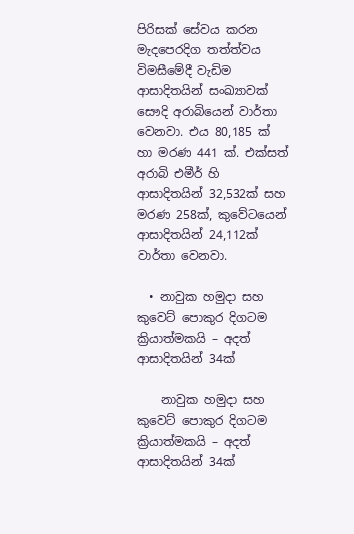පිරිසක් සේවය කරන මැදපෙරදිග තත්ත්වය විමසීමේදී වැඩිම ආසාදිතයින් සංඛ්‍යාවක් සෞදි අරාබියෙන් වාර්තා වෙනවා. එය 80,185 ක් හා මරණ 441 ක්. එක්සත් අරාබි එමීර් හි ආසාදිතයින් 32,532ක් සහ මරණ 258ක්, කුවේටයෙන් ආසාදිතයින් 24,112ක් වාර්තා වෙනවා.

  • නාවුක හමුදා සහ කුවෙට් පොකුර දිගටම ක්‍රියාත්මකයි – අදත් ආසාදිතයින් 34ක්

    නාවුක හමුදා සහ කුවෙට් පොකුර දිගටම ක්‍රියාත්මකයි – අදත් ආසාදිතයින් 34ක්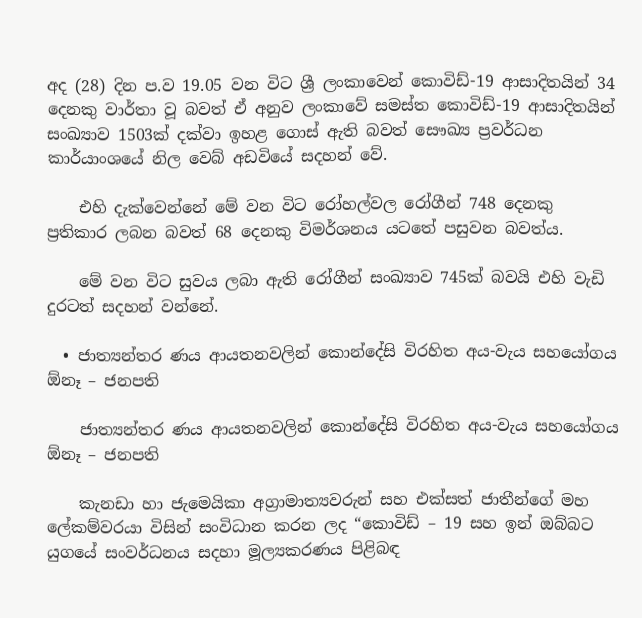අද (28) දින ප.ව 19.05 වන විට ශ්‍රී ලංකාවෙන් කොවිඩ්-19 ආසාදිතයින් 34 දෙනකු වාර්තා වූ බවත් ඒ අනුව ලංකාවේ සමස්ත කොවිඩ්-19 ආසාදිතයින් සංඛ්‍යාව 1503ක් දක්වා ඉහළ ගොස් ඇති බවත් සෞඛ්‍ය ප්‍රවර්ධන කාර්යාංශයේ නිල වෙබ් අඩවියේ සදහන් වේ.

    එහි දැක්වෙන්නේ මේ වන විට රෝහල්වල රෝගීන් 748 දෙනකු ප්‍රතිකාර ලබන බවත් 68 දෙනකු විමර්ශනය යටතේ පසුවන බවත්ය.

    මේ වන විට සුවය ලබා ඇති රෝගීන් සංඛ්‍යාව 745ක් බවයි එහි වැඩි දුරටත් සදහන් වන්නේ.

  • ජාත්‍යන්තර ණය ආයතනවලින් කොන්දේසි විරහිත අය-වැය සහයෝගය ඕනෑ – ජනපති

    ජාත්‍යන්තර ණය ආයතනවලින් කොන්දේසි විරහිත අය-වැය සහයෝගය ඕනෑ – ජනපති

    කැනඩා හා ජැමෙයිකා අග්‍රාමාත්‍යවරුන් සහ එක්සත් ජාතීන්ගේ මහ ලේකම්වරයා විසින් සංවිධාන කරන ලද “කොවිඩ් – 19 සහ ඉන් ඔබ්බට යුගයේ සංවර්ධනය සදහා මූල්‍යකරණය පිළිබඳ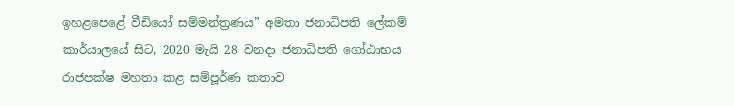ඉහළපෙළේ වීඩියෝ සම්මන්ත්‍රණය” අමතා ජනාධිපති ලේකම් කාර්යාලයේ සිට, 2020 මැයි 28 වනදා ජනාධිපති ගෝඨාභය රාජපක්ෂ මහතා කළ සම්පූර්ණ කතාව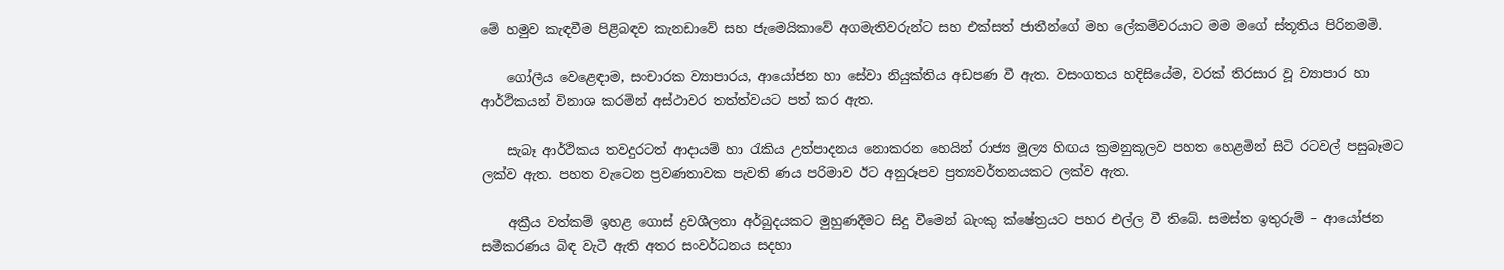මේ හමුව කැඳවීම පිළිබඳව කැනඩාවේ සහ ජැමෙයිකාවේ අගමැතිවරුන්ට සහ එක්සත් ජාතීන්ගේ මහ ලේකම්වරයාට මම මගේ ස්තූතිය පිරිනමමි.

    ගෝලීය වෙළෙඳාම, සංචාරක ව්‍යාපාරය, ආයෝජන හා සේවා නියුක්තිය අඩපණ වී ඇත. වසංගතය හදිසියේම, වරක් තිරසාර වූ ව්‍යාපාර හා ආර්ථිකයන් විනාශ කරමින් අස්ථාවර තත්ත්වයට පත් කර ඇත.

    සැබෑ ආර්ථිකය තවදුරටත් ආදායම් හා රැකිය උත්පාදනය නොකරන හෙයින් රාජ්‍ය මූල්‍ය හිඟය ක්‍රමනුකූලව පහත හෙළමින් සිටි රටවල් පසුබෑමට ලක්ව ඇත. පහත වැටෙන ප්‍රවණතාවක පැවති ණය පරිමාව ඊට අනුරූපව ප්‍රත්‍යවර්තනයකට ලක්ව ඇත.

    අක්‍රීය වත්කම් ඉහළ ගොස් ද්‍රවශීලතා අර්බුදයකට මුහුණදීමට සිදු වීමෙන් බැංකු ක්ෂේත්‍රයට පහර එල්ල වී තිබේ. සමස්ත ඉතුරුම් – ආයෝජන සමීකරණය බිඳ වැටී ඇති අතර සංවර්ධනය සදහා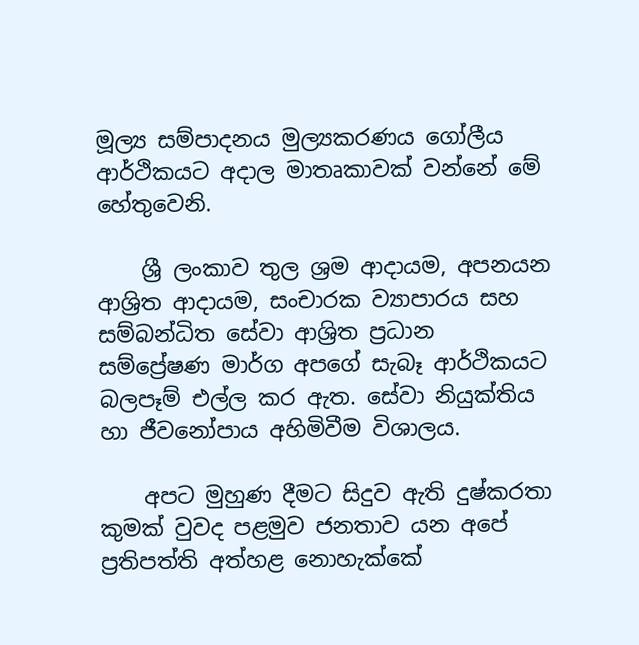මූල්‍ය සම්පාදනය මුල්‍යකරණය ගෝලීය ආර්ථිකයට අදාල මාතෘකාවක් වන්නේ මේ හේතුවෙනි.

    ශ්‍රී ලංකාව තුල ශ්‍රම ආදායම, අපනයන ආශ්‍රිත ආදායම, සංචාරක ව්‍යාපාරය සහ සම්බන්ධිත සේවා ආශ්‍රිත ප්‍රධාන සම්ප්‍රේෂණ මාර්ග අපගේ සැබෑ ආර්ථිකයට බලපෑම් එල්ල කර ඇත. සේවා නියුක්තිය හා ජීවනෝපාය අහිමිවීම විශාලය.

    අපට මුහුණ දීමට සිදුව ඇති දුෂ්කරතා කුමක් වුවද පළමුව ජනතාව යන අපේ ප්‍රතිපත්ති අත්හළ නොහැක්කේ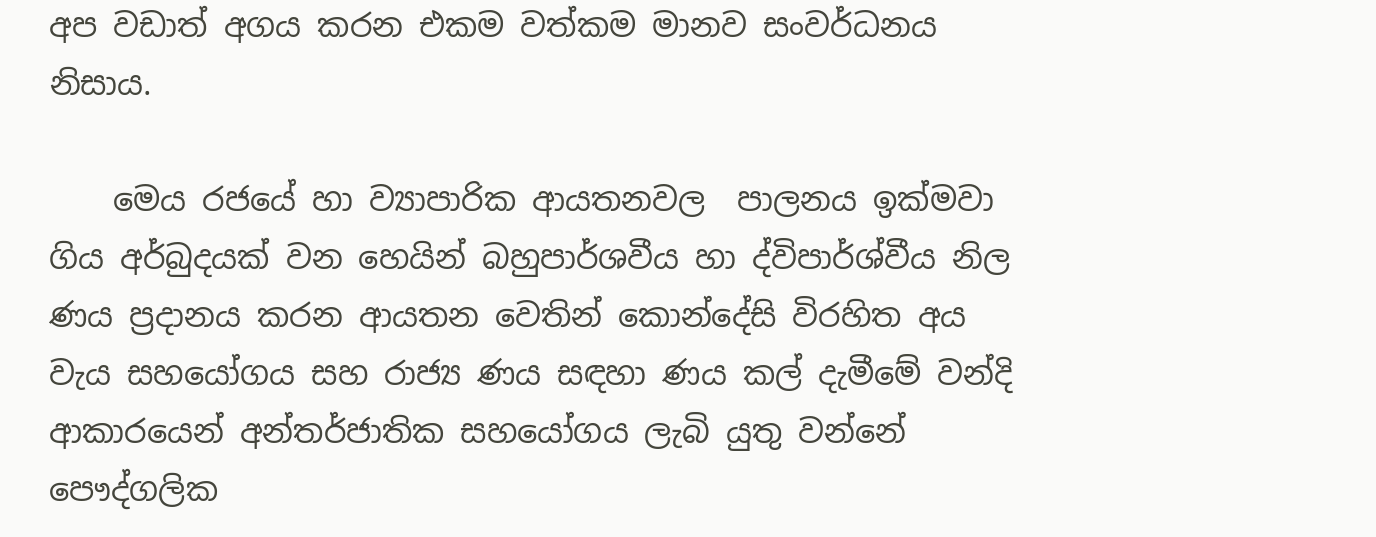අප වඩාත් අගය කරන එකම වත්කම මානව සංවර්ධනය නිසාය.

    මෙය රජයේ හා ව්‍යාපාරික ආයතනවල  පාලනය ඉක්මවා ගිය අර්බුදයක් වන හෙයින් බහුපාර්ශවීය හා ද්විපාර්ශ්වීය නිල ණය ප්‍රදානය කරන ආයතන වෙතින් කොන්දේසි විරහිත අය වැය සහයෝගය සහ රාජ්‍ය ණය සඳහා ණය කල් දැමීමේ වන්දි ආකාරයෙන් අන්තර්ජාතික සහයෝගය ලැබි යුතු වන්නේ පෞද්ගලික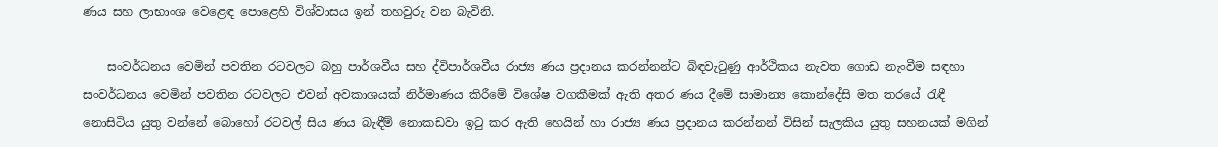ණය සහ ලාභාංශ වෙළෙඳ පොළෙහි විශ්වාසය ඉන් තහවුරු වන බැවිනි.

    සංවර්ධනය වෙමින් පවතින රටවලට බහු පාර්ශවීය සහ ද්විපාර්ශවීය රාජ්‍ය ණය ප්‍රදානය කරන්නන්ට බිඳවැටුණු ආර්ථිකය නැවත ගොඩ නැංවීම සඳහා සංවර්ධනය වෙමින් පවතින රටවලට එවන් අවකාශයක් නිර්මාණය කිරීමේ විශේෂ වගකීමක් ඇති අතර ණය දීමේ සාමාන්‍ය කොන්දේසි මත තරයේ රැඳී නොසිටිය යුතු වන්නේ බොහෝ රටවල් සිය ණය බැඳීම් නොකඩවා ඉටු කර ඇති හෙයින් හා රාජ්‍ය ණය ප්‍රදානය කරන්නන් විසින් සැලකිය යුතු සහනයක් මගින්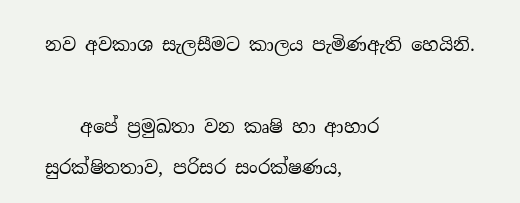නව අවකාශ සැලසීමට කාලය පැමිණඇති හෙයිනි.

    අපේ ප්‍රමුඛතා වන කෘෂි හා ආහාර සුරක්ෂිතතාව, පරිසර සංරක්ෂණය,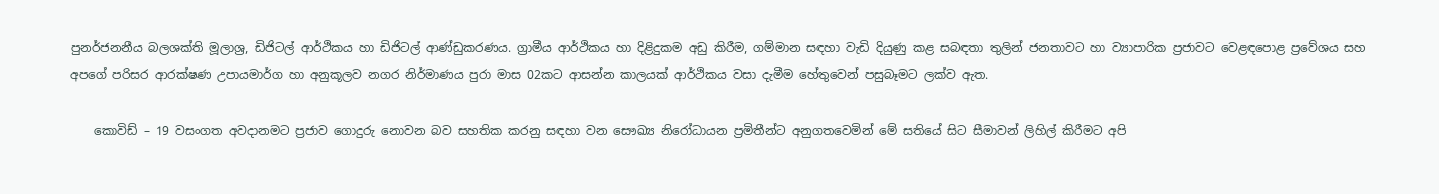පුනර්ජනනීය බලශක්ති මූලාශ්‍ර, ඩිජිටල් ආර්ථිකය හා ඩිජිටල් ආණ්ඩුකරණය. ග්‍රාමීය ආර්ථිකය හා දිළිදුකම අඩු කිරීම, ගම්මාන සඳහා වැඩි දියුණු කළ සබඳතා තුලින් ජනතාවට හා ව්‍යාපාරික ප්‍රජාවට වෙළඳපොළ ප්‍රවේශය සහ අපගේ පරිසර ආරක්ෂණ උපායමාර්ග හා අනුකූලව නගර නිර්මාණය පුරා මාස 02කට ආසන්න කාලයක් ආර්ථිකය වසා දැමීම හේතුවෙන් පසුබෑමට ලක්ව ඇත.

    කොවිඩ් – 19 වසංගත අවදානමට ප්‍රජාව ගොදුරු නොවන බව සහතික කරනු සඳහා වන සෞඛ්‍ය නිරෝධායන ප්‍රමිතීන්ට අනුගතවෙමින් මේ සතියේ සිට සීමාවන් ලිහිල් කිරීමට අපි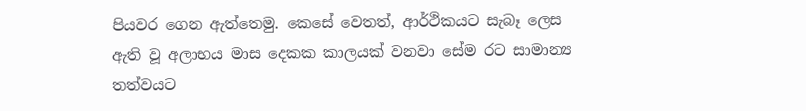පියවර ගෙන ඇත්තෙමු. කෙසේ වෙතත්, ආර්ථිකයට සැබෑ ලෙස ඇති වූ අලාභය මාස දෙකක කාලයක් වනවා සේම රට සාමාන්‍ය තත්වයට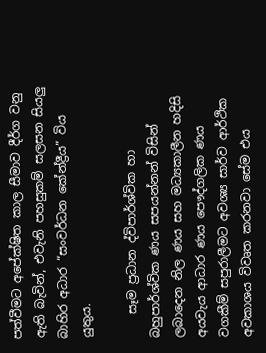පත්වීමට අපේක්ෂිත කාල සීමාව දීර්ග වනු ඇති බැවින්, එවැනි පහසුකම් සලසන සියලු බාහිර අධාර “සංවර්ධන කේන්ද්‍රීය” විය යුතුය.

    සෑම ප්‍රධාන ද්විපාර්ශ්වික හා බහුපාර්ශ්වික ණය සපයන්නන් විසින් ලබාදෙන නිල ණය සහ මධ්‍යකාලීන හදිසි අයවැය ආධාර ණය පෞද්ගලික ණය වගකීම් සපුරාලීමට අවශ්‍ය සාර්ව ආර්ථික අවකාශය විවෘත කරනවා සේම එය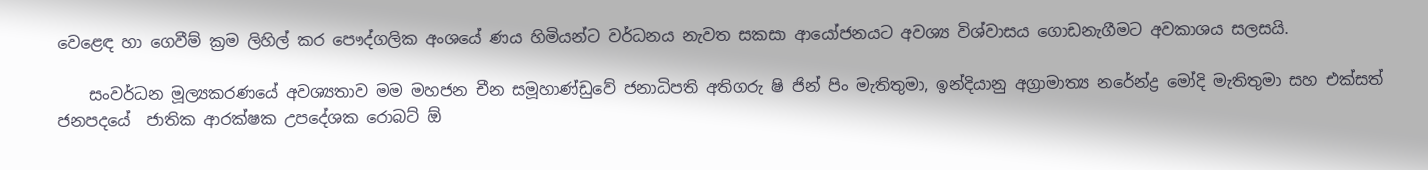වෙළෙඳ හා ගෙවීම් ක්‍රම ලිහිල් කර පෞද්ගලික අංශයේ ණය හිමියන්ට වර්ධනය නැවත සකසා ආයෝජනයට අවශ්‍ය විශ්වාසය ගොඩනැගීමට අවකාශය සලසයි.

    සංවර්ධන මූල්‍යකරණයේ අවශ්‍යතාව මම මහජන චීන සමූහාණ්ඩුවේ ජනාධිපති අතිගරු ෂි ජින් පිං මැතිතුමා, ඉන්දියානු අග්‍රාමාත්‍ය නරේන්ද්‍ර මෝදි මැතිතුමා සහ එක්සත් ජනපදයේ  ජාතික ආරක්ෂක උපදේශක රොබට් ඕ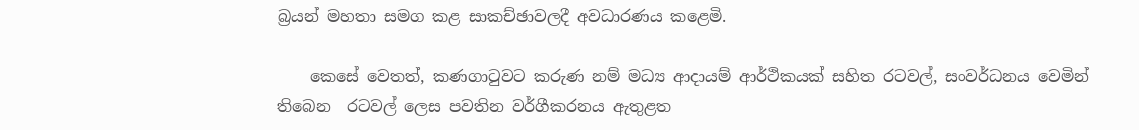බ්‍රයන් මහතා සමග කළ සාකච්ඡාවලදී අවධාරණය කළෙමි.

    කෙසේ වෙතත්, කණගාටුවට කරුණ නම් මධ්‍ය ආදායම් ආර්ථිකයක් සහිත රටවල්, සංවර්ධනය වෙමින් තිබෙන  රටවල් ලෙස පවතින වර්ගීකරනය ඇතුළත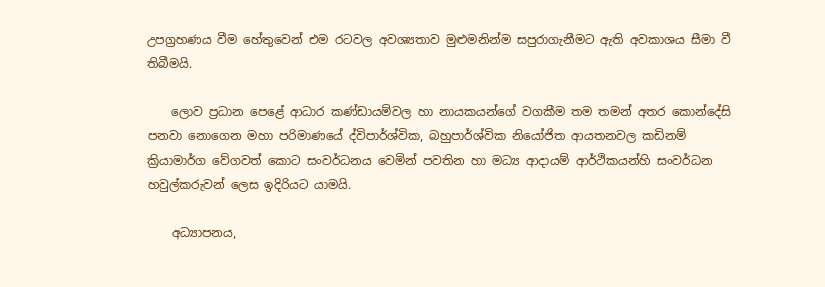උපග්‍රහණය වීම හේතුවෙන් එම රටවල අවශ්‍යතාව මුළුමනින්ම සපුරාගැනීමට ඇති අවකාශය සීමා වී තිබීමයි.

    ලොව ප්‍රධාන පෙළේ ආධාර කණ්ඩායම්වල හා නායකයන්ගේ වගකීම තම තමන් අතර කොන්දේසි පනවා නොගෙන මහා පරිමාණයේ ද්විපාර්ශ්වික, බහුපාර්ශ්වික නියෝජිත ආයතනවල කඩිනම් ක්‍රියාමාර්ග වේගවත් කොට සංවර්ධනය වෙමින් පවතින හා මධ්‍ය ආදායම් ආර්ථිකයන්හි සංවර්ධන හවුල්කරුවන් ලෙස ඉදිරියට යාමයි.

    අධ්‍යාපනය,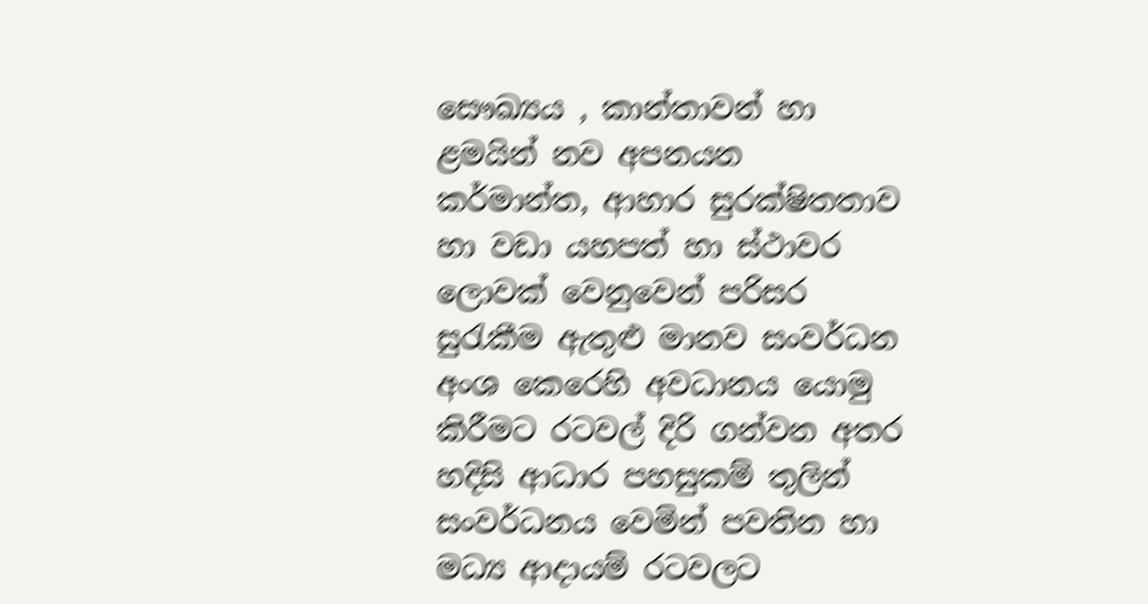සෞඛ්‍යය , කාන්තාවන් හා ළමයින් නව අපනයන කර්මාන්ත, ආහාර සුරක්ෂිතතාව හා වඩා යහපත් හා ස්ථාවර ලොවක් වෙනුවෙන් පරිසර සුරැකීම ඇතුළු මානව සංවර්ධන අංශ කෙරෙහි අවධානය යොමු කිරීමට රටවල් දිරි ගන්වන අතර හදිසි ආධාර පහසුකම් තුලින් සංවර්ධනය වෙමින් පවතින හා මධ්‍ය ආදායම් රටවලට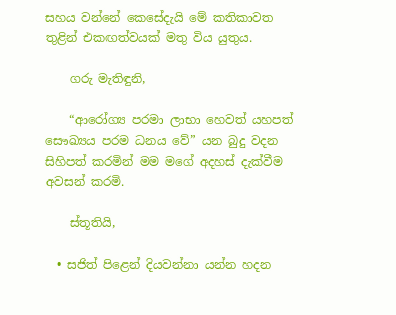සහය වන්නේ කෙසේදැයි මේ කතිකාවත තුළින් එකඟත්වයක් මතු විය යුතුය.

    ගරු මැතිඳුනි,

    “ආරෝග්‍ය පරමා ලාභා හෙවත් යහපත් සෞඛ්‍යය පරම ධනය වේ” යන බුදු වදන සිහිපත් කරමින් මම මගේ අදහස් දැක්වීම අවසන් කරමි.

    ස්තූතියි,

  • සජිත් පිළෙන් දියවන්නා යන්න හදන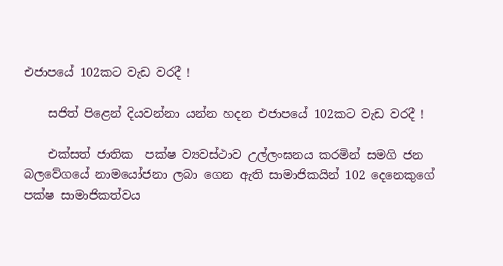එජාපයේ 102කට වැඩ වරදී !

    සජිත් පිළෙන් දියවන්නා යන්න හදන එජාපයේ 102කට වැඩ වරදී !

    එක්සත් ජාතික  පක්ෂ ව්‍යවස්ථාව උල්ලංඝනය කරමින් සමගි ජන බලවේගයේ නාමයෝජනා ලබා ගෙන ඇති සාමාජිකයින් 102 දෙනෙකුගේ පක්ෂ සාමාජිකත්වය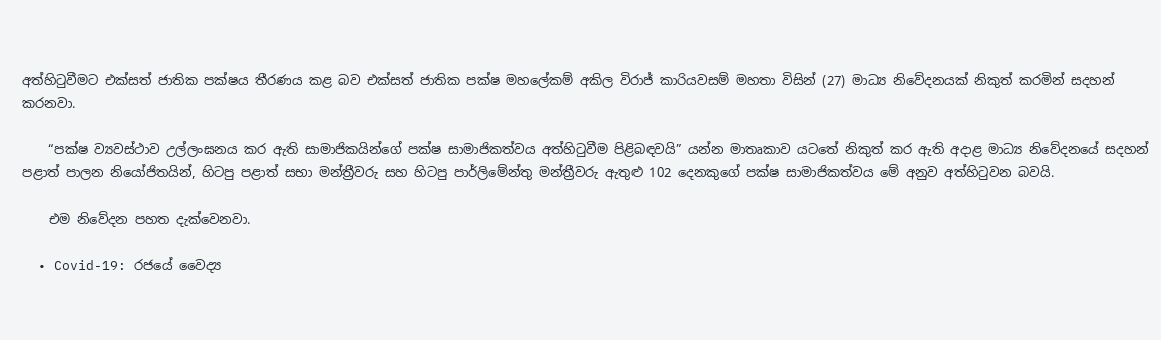අත්හිටුවීමට එක්සත් ජාතික පක්ෂය තීරණය කළ බව එක්සත් ජාතික පක්ෂ මහලේකම් අකිල විරාජ් කාරියවසම් මහතා විසින් (27) මාධ්‍ය නිවේදනයක් නිකුත් කරමින් සදහන් කරනවා.

    “පක්ෂ ව්‍යවස්ථාව උල්ලංඝනය කර ඇති සාමාජිකයින්ගේ පක්ෂ සාමාජිකත්වය අත්හිටුවීම පිළිබඳවයි” යන්න මාතෘකාව යටතේ නිකුත් කර ඇති අදාළ මාධ්‍ය නිවේදනයේ සදහන් පළාත් පාලන නියෝජිතයින්, හිටපු පළාත් සභා මන්ත්‍රීවරු සහ හිටපු පාර්ලිමේන්තු මන්ත්‍රීවරු ඇතුළු 102 දෙනකුගේ පක්ෂ සාමාජිකත්වය මේ අනුව අත්හිටුවන බවයි.

    එම නිවේදන පහත දැක්වෙනවා.

  • Covid-19: රජයේ වෛද්‍ය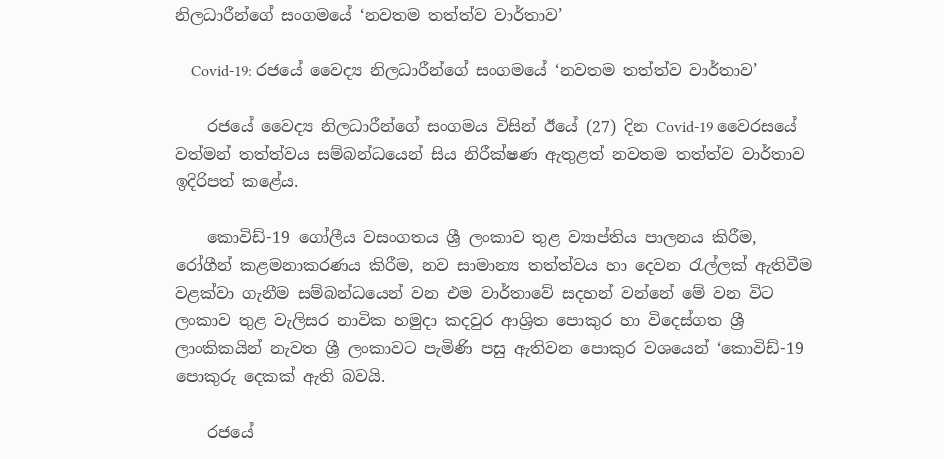නිලධාරීන්ගේ සංගමයේ ‘නවතම තත්ත්ව වාර්තාව’

    Covid-19: රජයේ වෛද්‍ය නිලධාරීන්ගේ සංගමයේ ‘නවතම තත්ත්ව වාර්තාව’

    රජයේ වෛද්‍ය නිලධාරීන්ගේ සංගමය විසින් ඊයේ (27) දින Covid-19 වෛරසයේ වත්මන් තත්ත්වය සම්බන්ධයෙන් සිය නිරීක්ෂණ ඇතුළත් නවතම තත්ත්ව වාර්තාව ඉදිරිපත් කළේය.

    කොවිඩ්-19 ගෝලීය වසංගතය ශ්‍රී ලංකාව තුළ ව්‍යාප්තිය පාලනය කිරීම, රෝගීන් කළමනාකරණය කිරීම, නව සාමාන්‍ය තත්ත්වය හා දෙවන රැල්ලක් ඇතිවීම වළක්වා ගැනීම සම්බන්ධයෙන් වන එම වාර්තාවේ සදහන් වන්නේ මේ වන විට ලංකාව තුළ වැලිසර නාවික හමුදා කදවුර ආශ්‍රිත පොකුර හා විදෙස්ගත ශ්‍රී ලාංකිකයින් නැවත ශ්‍රී ලංකාවට පැමිණි පසු ඇතිවන පොකුර වශයෙන් ‘කොවිඩ්-19 පොකුරු දෙකක් ඇති බවයි.

    රජයේ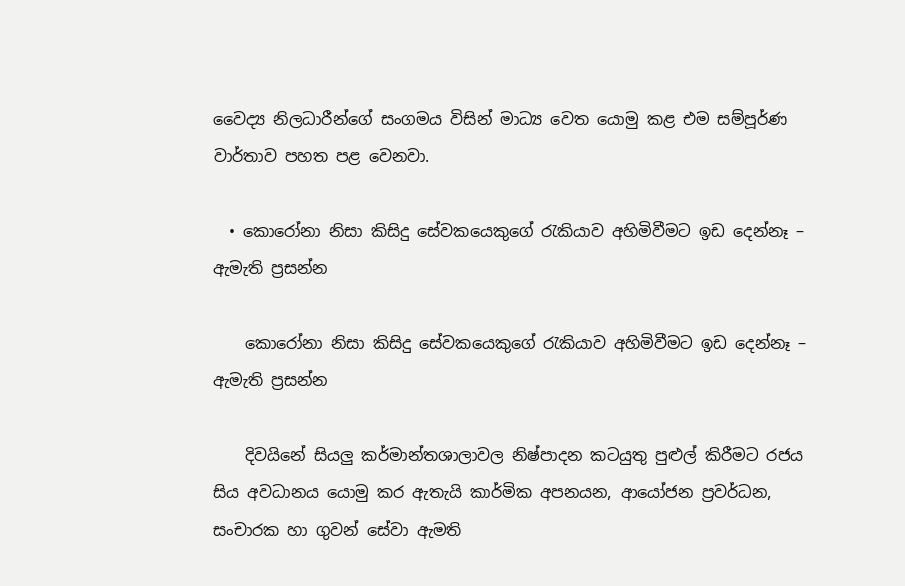වෛද්‍ය නිලධාරීන්ගේ සංගමය විසින් මාධ්‍ය වෙත යොමු කළ එම සම්පූර්ණ වාර්තාව පහත පළ වෙනවා.

  • කොරෝනා නිසා කිසිදු සේවකයෙකුගේ රැකියාව අහිමිවීමට ඉඩ දෙන්නෑ – ඇමැති ප්‍රසන්න

    කොරෝනා නිසා කිසිදු සේවකයෙකුගේ රැකියාව අහිමිවීමට ඉඩ දෙන්නෑ – ඇමැති ප්‍රසන්න

    දිවයිනේ සියලු කර්මාන්තශාලාවල නිෂ්පාදන කටයුතු පුළුල් කිරීමට රජය සිය අවධානය යොමු කර ඇතැයි කාර්මික අපනයන, ආයෝජන ප්‍රවර්ධන, සංචාරක හා ගුවන් සේවා ඇමති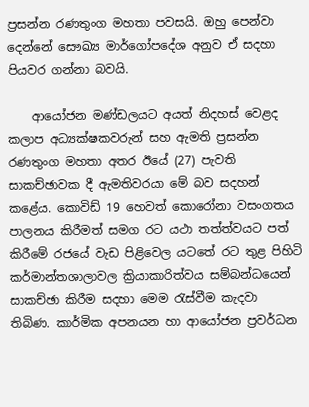ප්‍රසන්න රණතුංග මහතා පවසයි. ඔහු පෙන්වා දෙන්නේ සෞඛ්‍ය මාර්ගෝපදේශ අනුව ඒ සදහා පියවර ගන්නා බවයි.

    ආයෝජන මණ්ඩලයට අයත් නිදහස් වෙළද කලාප අධ්‍යක්ෂකවරුන් සහ ඇමති ප්‍රසන්න රණතුංග මහතා අතර ඊයේ (27) පැවති සාකච්ඡාවක දී ඇමතිවරයා මේ බව සදහන් කළේය. කොවිඩ් 19 හෙවත් කොරෝනා වසංගතය පාලනය කිරීමත් සමග රට යථා තත්ත්වයට පත් කිරීමේ රජයේ වැඩ පිළිවෙල යටතේ රට තුළ පිහිටි කර්මාන්තශාලාවල ක්‍රියාකාරිත්වය සම්බන්ධයෙන් සාකච්ඡා කිරීම සදහා මෙම රැස්වීම කැදවා තිබිණ. කාර්මික අපනයන හා ආයෝජන ප්‍රවර්ධන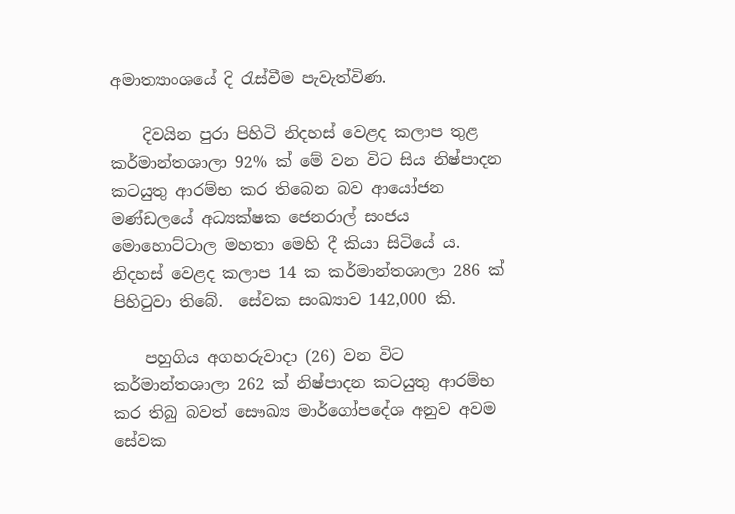අමාත්‍යාංශයේ දි රැස්වීම පැවැත්විණ.

    දිවයින පුරා පිහිටි නිදහස් වෙළද කලාප තුළ කර්මාන්තශාලා 92% ක් මේ වන විට සිය නිෂ්පාදන කටයුතු ආරම්භ කර තිබෙන බව ආයෝජන මණ්ඩලයේ අධ්‍යක්ෂක ජෙනරාල් සංජය මොහොට්ටාල මහතා මෙහි දී කියා සිටියේ ය. නිදහස් වෙළද කලාප 14 ක කර්මාන්තශාලා 286 ක් පිහිටුවා තිබේ.  සේවක සංඛ්‍යාව 142,000 කි.

    පහුගිය අගහරුවාදා (26) වන විට කර්මාන්තශාලා 262 ක් නිෂ්පාදන කටයුතු ආරම්භ කර තිබු බවත් සෞඛ්‍ය මාර්ගෝපදේශ අනුව අවම සේවක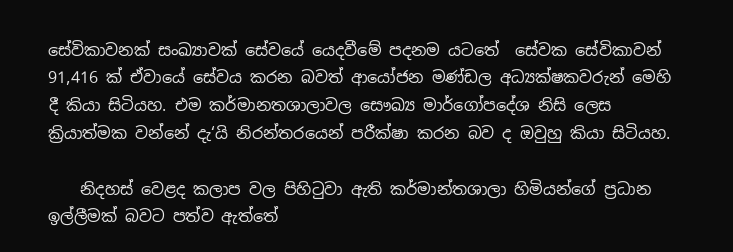සේවිකාවනක් සංඛ්‍යාවක් සේවයේ යෙදවීමේ පදනම යටතේ  සේවක සේවිකාවන් 91,416 ක් ඒවායේ සේවය කරන බවත් ආයෝජන මණ්ඩල අධ්‍යක්ෂකවරුන් මෙහි දී කියා සිටියහ. එම කර්මානතශාලාවල සෞඛ්‍ය මාර්ගෝපදේශ නිසි ලෙස ක්‍රියාත්මක වන්නේ දැ‘යි නිරන්තරයෙන් පරීක්ෂා කරන බව ද ඔවුහු කියා සිටියහ.

    නිදහස් වෙළද කලාප වල පිහිටුවා ඇති කර්මාන්තශාලා හිමියන්ගේ ප්‍රධාන ඉල්ලීමක් බවට පත්ව ඇත්තේ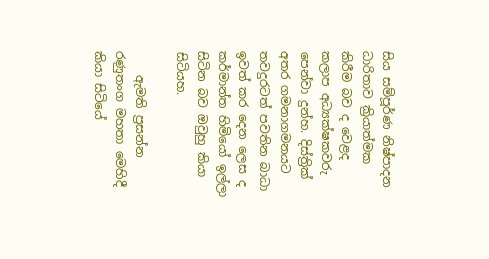සිය සම්පූර්ණ නිෂ්පාදන ධාරිතාව ක්‍රියාත්මක කිරීම බව ද වෙළද කලාප අධ්‍යක්ෂකවරු පෙන්වා දුන්හ. දිස්ත්‍රික් අතර ගමනාගමනයට තවදුරටත් පවතින බාධා ඉවත් කර දෙන ලෙස ද කර්මාන්ත හිමියෝ ඉල්ලා සිටින බව ඔවුහු කියා සිටියහ.

    ඇමති ප්‍රසන්න රණුතංග මහතා මෙහිදී කියා සිටියේ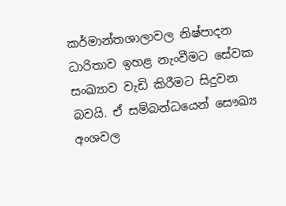කර්මාන්තශාලාවල නිෂ්පාදන ධාරිතාව ඉහළ නැංවීමට සේවක සංඛ්‍යාව වැඩි කිරීමට සිදුවන බවයි. ඒ සම්බන්ධයෙන් සෞඛ්‍ය අංශවල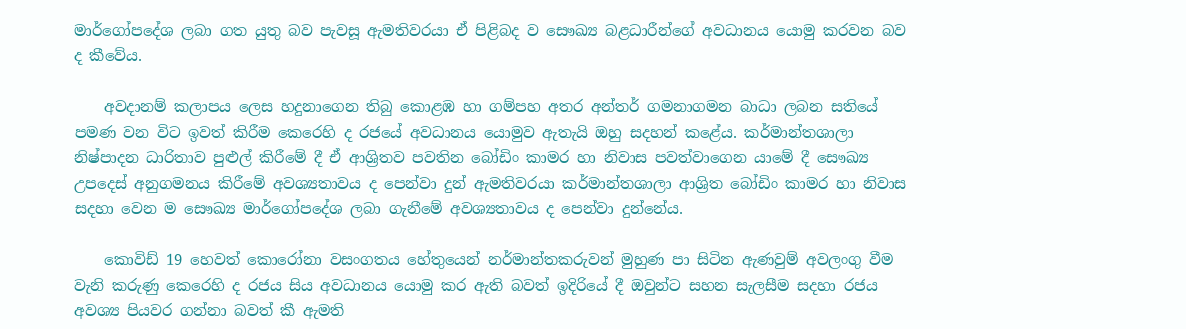මාර්ගෝපදේශ ලබා ගත යුතු බව පැවසූ ඇමතිවරයා ඒ පිළිබද ව සෞඛ්‍ය බළධාරීන්ගේ අවධානය යොමු කරවන බව ද කීවේය.

    අවදානම් කලාපය ලෙස හදුනාගෙන තිබු කොළඹ හා ගම්පහ අතර අන්තර් ගමනාගමන බාධා ලබන සතියේ පමණ වන විට ඉවත් කිරීම කෙරෙහි ද රජයේ අවධානය යොමුව ඇතැයි ඔහු සදහන් කළේය. කර්මාන්තශාලා නිෂ්පාදන ධාරිතාව පුළුල් කිරීමේ දී ඒ ආශ්‍රිතව පවතින බෝඩිං කාමර හා නිවාස පවත්වාගෙන යාමේ දී සෞඛ්‍ය උපදෙස් අනුගමනය කිරීමේ අවශ්‍යතාවය ද පෙන්වා දුන් ඇමතිවරයා කර්මාන්තශාලා ආශ්‍රිත බෝඩිං කාමර හා නිවාස සදහා වෙන ම සෞඛ්‍ය මාර්ගෝපදේශ ලබා ගැනීමේ අවශ්‍යතාවය ද පෙන්වා දුන්නේය.

    කොවිඩ් 19 හෙවත් කොරෝනා වසංගතය හේතුයෙන් නර්මාන්තකරුවන් මුහුණ පා සිටින ඇණවුම් අවලංගු වීම වැනි කරුණු කෙරෙහි ද රජය සිය අවධානය යොමු කර ඇති බවත් ඉදිරියේ දී ඔවුන්ට සහන සැලසීම සදහා රජය අවශ්‍ය පියවර ගන්නා බවත් කී ඇමති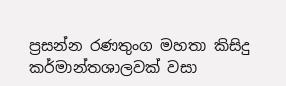ප්‍රසන්න රණතුංග මහතා කිසිදු කර්මාන්තශාලවක් වසා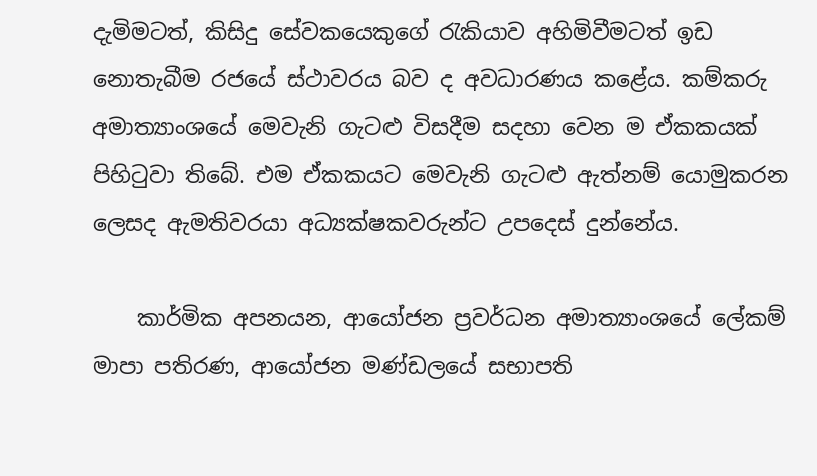දැමිමටත්, කිසිදු සේවකයෙකුගේ රැකියාව අහිමිවීමටත් ඉඩ නොතැබීම රජයේ ස්ථාවරය බව ද අවධාරණය කළේය. කම්කරු අමාත්‍යාංශයේ මෙවැනි ගැටළු විසදීම සදහා වෙන ම ඒකකයක් පිහිටුවා තිබේ. එම ඒකකයට මෙවැනි ගැටළු ඇත්නම් යොමුකරන ලෙසද ඇමතිවරයා අධ්‍යක්ෂකවරුන්ට උපදෙස් දුන්නේය.

    කාර්මික අපනයන, ආයෝජන ප්‍රවර්ධන අමාත්‍යාංශයේ ලේකම් මාපා පතිරණ, ආයෝජන මණ්ඩලයේ සභාපති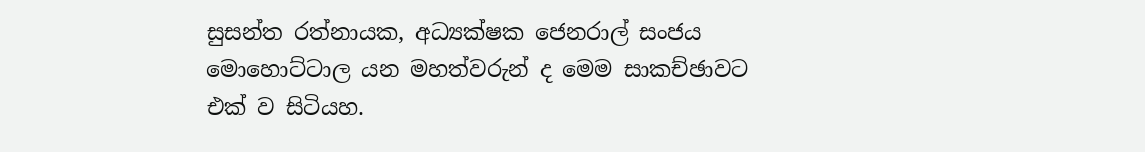සුසන්ත රත්නායක, අධ්‍යක්ෂක ජෙනරාල් සංජය මොහොට්ටාල යන මහත්වරුන් ද මෙම සාකච්ඡාවට එක් ව සිටියහ.